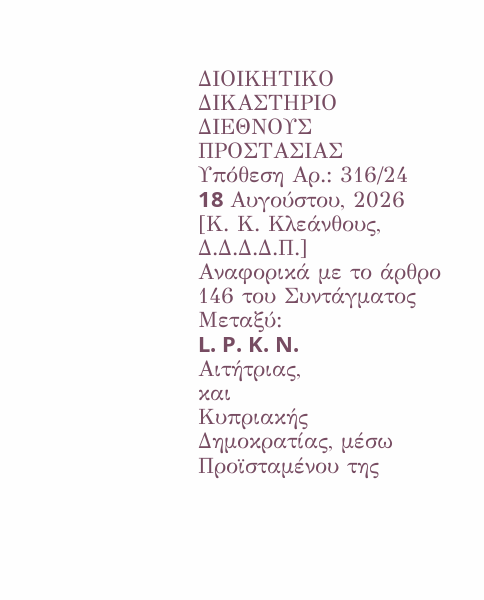ΔΙΟΙΚΗΤΙΚΟ ΔΙΚΑΣΤΗΡΙΟ ΔΙΕΘΝΟΥΣ ΠΡΟΣΤΑΣΙΑΣ
Υπόθεση Αρ.: 316/24
18 Aυγούστου, 2026
[Κ. Κ. Κλεάνθους, Δ.Δ.Δ.Δ.Π.]
Αναφορικά με το άρθρο 146 του Συντάγματος
Μεταξύ:
L. P. K. N.
Αιτήτριας,
και
Κυπριακής Δημοκρατίας, μέσω Προϊσταμένου της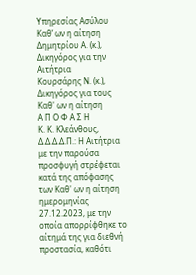Υπηρεσίας Ασύλου
Καθ’ ων η αίτηση
Δημητρίου Α. (κ.), Δικηγόρος για την Αιτήτρια
Κουρσάρης Ν. (κ.), Δικηγόρος για τους Καθ' ων η αίτηση
Α Π Ο Φ Α Σ Η
Κ. Κ. Κλεάνθους, Δ.Δ.Δ.Δ.Π.: Η Αιτήτρια με την παρούσα προσφυγή στρέφεται κατά της απόφασης των Καθ' ων η αίτηση ημερομηνίας 27.12.2023, με την οποία απορρίφθηκε το αίτημά της για διεθνή προστασία, καθότι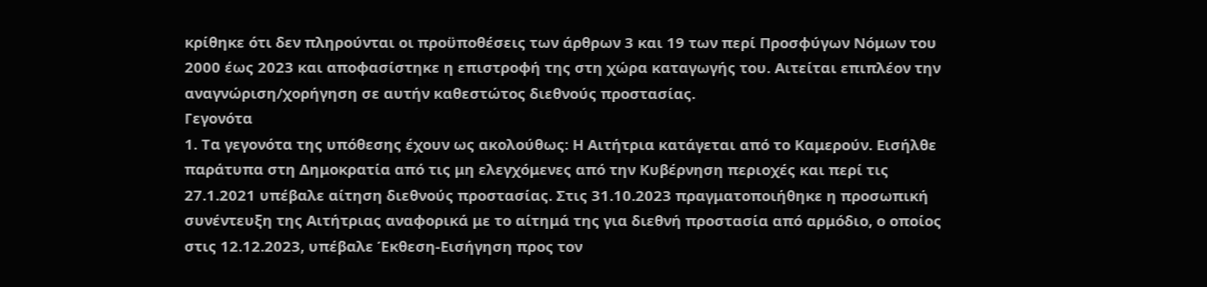κρίθηκε ότι δεν πληρούνται οι προϋποθέσεις των άρθρων 3 και 19 των περί Προσφύγων Νόμων του 2000 έως 2023 και αποφασίστηκε η επιστροφή της στη χώρα καταγωγής του. Αιτείται επιπλέον την αναγνώριση/χορήγηση σε αυτήν καθεστώτος διεθνούς προστασίας.
Γεγονότα
1. Τα γεγονότα της υπόθεσης έχουν ως ακολούθως: Η Αιτήτρια κατάγεται από το Καμερούν. Εισήλθε παράτυπα στη Δημοκρατία από τις μη ελεγχόμενες από την Κυβέρνηση περιοχές και περί τις 27.1.2021 υπέβαλε αίτηση διεθνούς προστασίας. Στις 31.10.2023 πραγματοποιήθηκε η προσωπική συνέντευξη της Αιτήτριας αναφορικά με το αίτημά της για διεθνή προστασία από αρμόδιο, ο οποίος στις 12.12.2023, υπέβαλε Έκθεση-Εισήγηση προς τον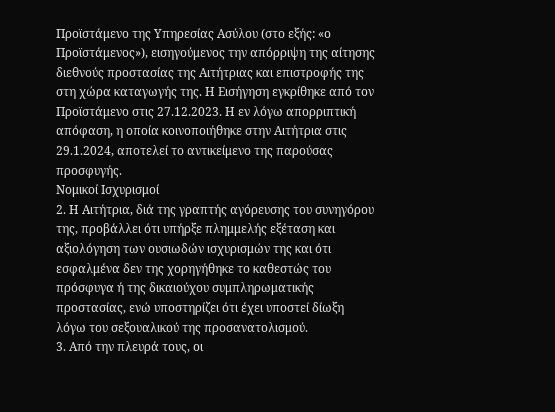Προϊστάμενο της Υπηρεσίας Ασύλου (στο εξής: «ο Προϊστάμενος»), εισηγούμενος την απόρριψη της αίτησης διεθνούς προστασίας της Αιτήτριας και επιστροφής της στη χώρα καταγωγής της. Η Εισήγηση εγκρίθηκε από τον Προϊστάμενο στις 27.12.2023. Η εν λόγω απορριπτική απόφαση, η οποία κοινοποιήθηκε στην Αιτήτρια στις 29.1.2024, αποτελεί το αντικείμενο της παρούσας προσφυγής.
Νομικοί Ισχυρισμοί
2. Η Αιτήτρια, διά της γραπτής αγόρευσης του συνηγόρου της, προβάλλει ότι υπήρξε πλημμελής εξέταση και αξιολόγηση των ουσιωδών ισχυρισμών της και ότι εσφαλμένα δεν της χορηγήθηκε το καθεστώς του πρόσφυγα ή της δικαιούχου συμπληρωματικής προστασίας, ενώ υποστηρίζει ότι έχει υποστεί δίωξη λόγω του σεξουαλικού της προσανατολισμού.
3. Από την πλευρά τους, οι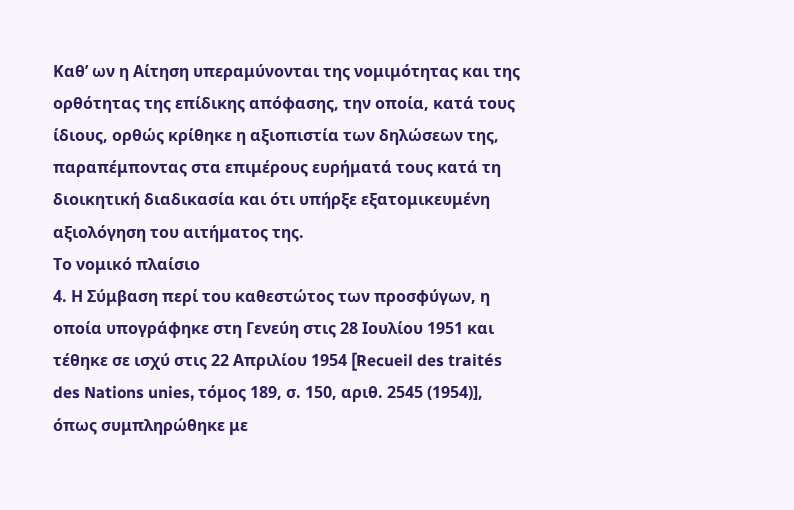Καθ’ ων η Αίτηση υπεραμύνονται της νομιμότητας και της ορθότητας της επίδικης απόφασης, την οποία, κατά τους ίδιους, ορθώς κρίθηκε η αξιοπιστία των δηλώσεων της, παραπέμποντας στα επιμέρους ευρήματά τους κατά τη διοικητική διαδικασία και ότι υπήρξε εξατομικευμένη αξιολόγηση του αιτήματος της.
Το νομικό πλαίσιο
4. Η Σύμβαση περί του καθεστώτος των προσφύγων, η οποία υπογράφηκε στη Γενεύη στις 28 Ιουλίου 1951 και τέθηκε σε ισχύ στις 22 Απριλίου 1954 [Recueil des traités des Nations unies, τόμος 189, σ. 150, αριθ. 2545 (1954)], όπως συμπληρώθηκε με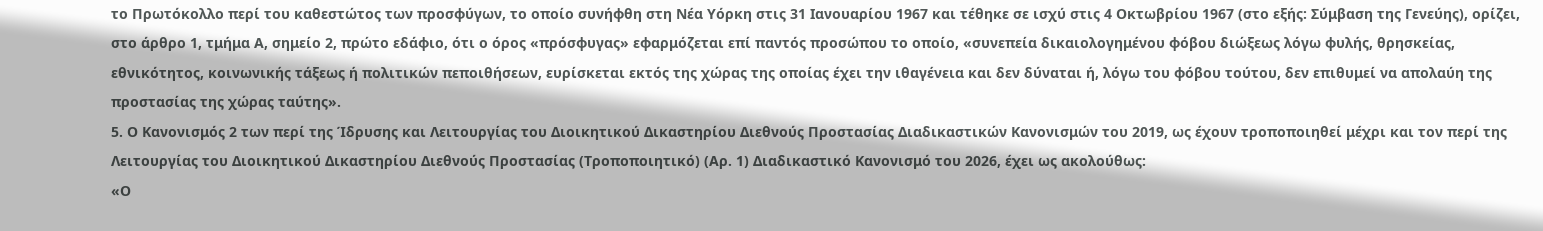το Πρωτόκολλο περί του καθεστώτος των προσφύγων, το οποίο συνήφθη στη Νέα Υόρκη στις 31 Ιανουαρίου 1967 και τέθηκε σε ισχύ στις 4 Οκτωβρίου 1967 (στο εξής: Σύμβαση της Γενεύης), ορίζει, στο άρθρο 1, τμήμα Α, σημείο 2, πρώτο εδάφιο, ότι ο όρος «πρόσφυγας» εφαρμόζεται επί παντός προσώπου το οποίο, «συνεπεία δικαιολογημένου φόβου διώξεως λόγω φυλής, θρησκείας, εθνικότητος, κοινωνικής τάξεως ή πολιτικών πεποιθήσεων, ευρίσκεται εκτός της χώρας της οποίας έχει την ιθαγένεια και δεν δύναται ή, λόγω του φόβου τούτου, δεν επιθυμεί να απολαύη της προστασίας της χώρας ταύτης».
5. Ο Κανονισμός 2 των περί της Ίδρυσης και Λειτουργίας του Διοικητικού Δικαστηρίου Διεθνούς Προστασίας Διαδικαστικών Κανονισμών του 2019, ως έχουν τροποποιηθεί μέχρι και τον περί της Λειτουργίας του Διοικητικού Δικαστηρίου Διεθνούς Προστασίας (Τροποποιητικό) (Αρ. 1) Διαδικαστικό Κανονισμό του 2026, έχει ως ακολούθως:
«Ο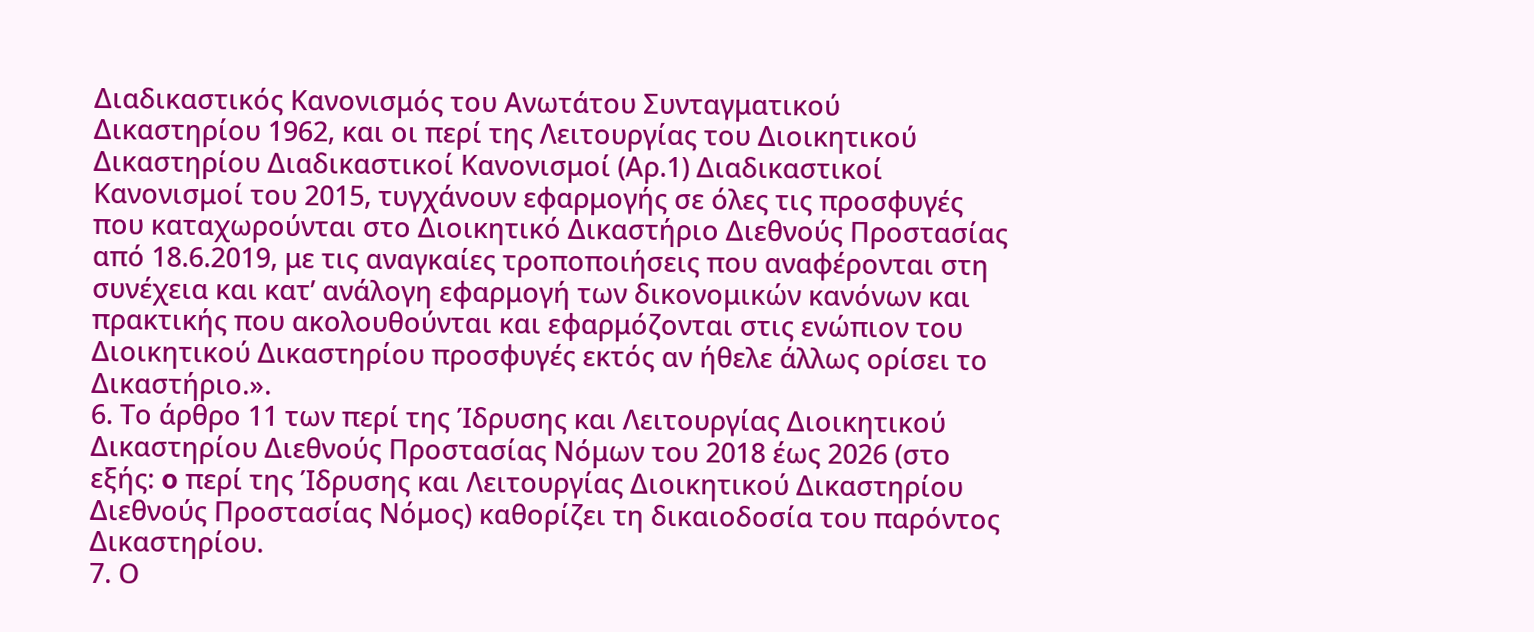Διαδικαστικός Κανονισμός του Ανωτάτου Συνταγματικού Δικαστηρίου 1962, και οι περί της Λειτουργίας του Διοικητικού Δικαστηρίου Διαδικαστικοί Κανονισμοί (Αρ.1) Διαδικαστικοί Κανονισμοί του 2015, τυγχάνουν εφαρμογής σε όλες τις προσφυγές που καταχωρούνται στο Διοικητικό Δικαστήριο Διεθνούς Προστασίας από 18.6.2019, με τις αναγκαίες τροποποιήσεις που αναφέρονται στη συνέχεια και κατ’ ανάλογη εφαρμογή των δικονομικών κανόνων και πρακτικής που ακολουθούνται και εφαρμόζονται στις ενώπιον του Διοικητικού Δικαστηρίου προσφυγές εκτός αν ήθελε άλλως ορίσει το Δικαστήριο.».
6. Το άρθρο 11 των περί της Ίδρυσης και Λειτουργίας Διοικητικού Δικαστηρίου Διεθνούς Προστασίας Νόμων του 2018 έως 2026 (στο εξής: o περί της Ίδρυσης και Λειτουργίας Διοικητικού Δικαστηρίου Διεθνούς Προστασίας Νόμος) καθορίζει τη δικαιοδοσία του παρόντος Δικαστηρίου.
7. Ο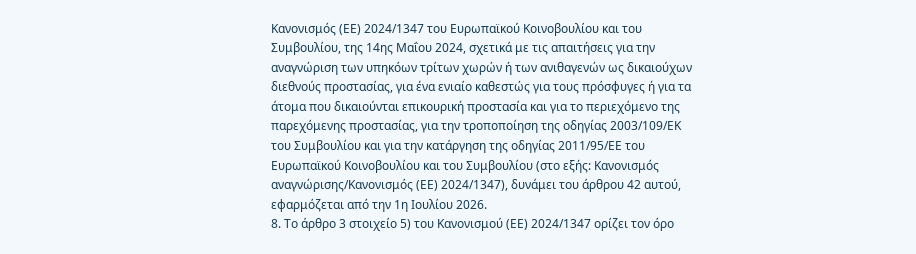Κανονισμός (ΕΕ) 2024/1347 του Ευρωπαϊκού Κοινοβουλίου και του Συμβουλίου, της 14ης Μαΐου 2024, σχετικά με τις απαιτήσεις για την αναγνώριση των υπηκόων τρίτων χωρών ή των ανιθαγενών ως δικαιούχων διεθνούς προστασίας, για ένα ενιαίο καθεστώς για τους πρόσφυγες ή για τα άτομα που δικαιούνται επικουρική προστασία και για το περιεχόμενο της παρεχόμενης προστασίας, για την τροποποίηση της οδηγίας 2003/109/ΕΚ του Συμβουλίου και για την κατάργηση της οδηγίας 2011/95/ΕΕ του Ευρωπαϊκού Κοινοβουλίου και του Συμβουλίου (στο εξής: Κανονισμός αναγνώρισης/Κανονισμός (ΕΕ) 2024/1347), δυνάμει του άρθρου 42 αυτού, εφαρμόζεται από την 1η Ιουλίου 2026.
8. Το άρθρο 3 στοιχείο 5) του Κανονισμού (ΕΕ) 2024/1347 ορίζει τον όρο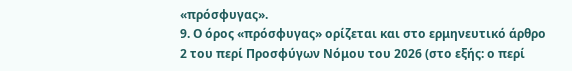«πρόσφυγας».
9. Ο όρος «πρόσφυγας» ορίζεται και στο ερμηνευτικό άρθρο 2 του περί Προσφύγων Νόμου του 2026 (στο εξής: o περί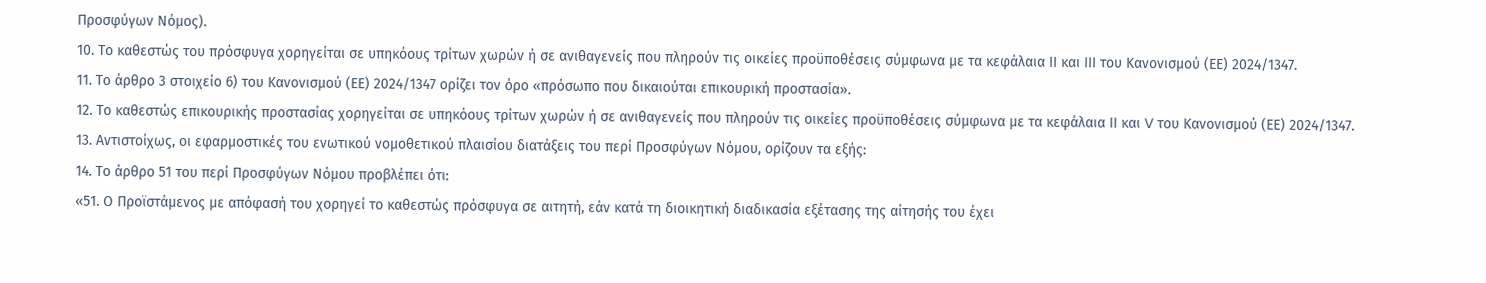Προσφύγων Νόμος).
10. Το καθεστώς του πρόσφυγα χορηγείται σε υπηκόους τρίτων χωρών ή σε ανιθαγενείς που πληρούν τις οικείες προϋποθέσεις σύμφωνα με τα κεφάλαια ΙΙ και ΙΙΙ του Κανονισμού (ΕΕ) 2024/1347.
11. Το άρθρο 3 στοιχείο 6) του Κανονισμού (ΕΕ) 2024/1347 ορίζει τον όρο «πρόσωπο που δικαιούται επικουρική προστασία».
12. Το καθεστώς επικουρικής προστασίας χορηγείται σε υπηκόους τρίτων χωρών ή σε ανιθαγενείς που πληρούν τις οικείες προϋποθέσεις σύμφωνα με τα κεφάλαια ΙΙ και V του Κανονισμού (ΕΕ) 2024/1347.
13. Αντιστοίχως, οι εφαρμοστικές του ενωτικού νομοθετικού πλαισίου διατάξεις του περί Προσφύγων Νόμου, ορίζουν τα εξής:
14. Το άρθρο 51 του περί Προσφύγων Νόμου προβλέπει ότι:
«51. Ο Προϊστάμενος με απόφασή του χορηγεί το καθεστώς πρόσφυγα σε αιτητή, εάν κατά τη διοικητική διαδικασία εξέτασης της αίτησής του έχει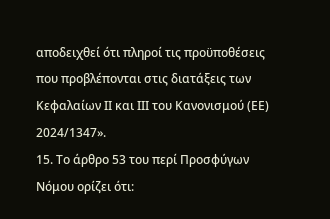αποδειχθεί ότι πληροί τις προϋποθέσεις που προβλέπονται στις διατάξεις των Κεφαλαίων ΙΙ και ΙΙΙ του Κανονισμού (ΕΕ) 2024/1347».
15. Το άρθρο 53 του περί Προσφύγων Νόμου ορίζει ότι: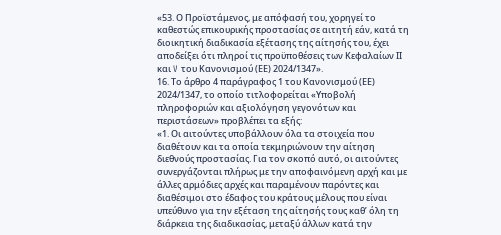«53. Ο Προϊστάμενος, με απόφασή του, χορηγεί το καθεστώς επικουρικής προστασίας σε αιτητή εάν, κατά τη διοικητική διαδικασία εξέτασης της αίτησής του, έχει αποδείξει ότι πληροί τις προϋποθέσεις των Κεφαλαίων ΙΙ και V του Κανονισμού (ΕΕ) 2024/1347».
16. Το άρθρο 4 παράγραφος 1 του Κανονισμού (ΕΕ) 2024/1347, το οποίο τιτλοφορείται «Υποβολή πληροφοριών και αξιολόγηση γεγονότων και περιστάσεων» προβλέπει τα εξής:
«1. Οι αιτούντες υποβάλλουν όλα τα στοιχεία που διαθέτουν και τα οποία τεκμηριώνουν την αίτηση διεθνούς προστασίας. Για τον σκοπό αυτό, οι αιτούντες συνεργάζονται πλήρως με την αποφαινόμενη αρχή και με άλλες αρμόδιες αρχές και παραμένουν παρόντες και διαθέσιμοι στο έδαφος του κράτους μέλους που είναι υπεύθυνο για την εξέταση της αίτησής τους καθ’ όλη τη διάρκεια της διαδικασίας, μεταξύ άλλων κατά την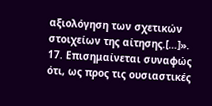αξιολόγηση των σχετικών στοιχείων της αίτησης.[…]».
17. Επισημαίνεται συναφώς ότι, ως προς τις ουσιαστικές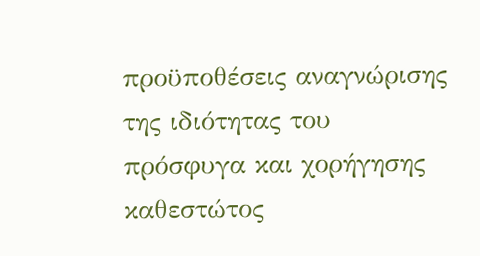προϋποθέσεις αναγνώρισης της ιδιότητας του πρόσφυγα και χορήγησης καθεστώτος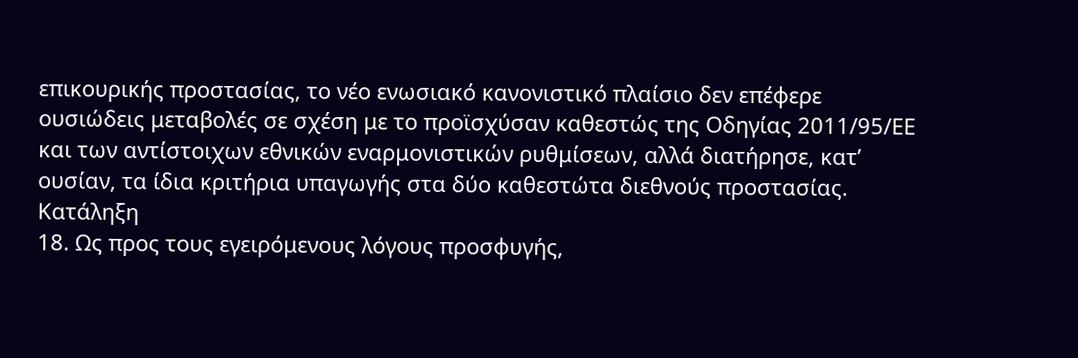επικουρικής προστασίας, το νέο ενωσιακό κανονιστικό πλαίσιο δεν επέφερε ουσιώδεις μεταβολές σε σχέση με το προϊσχύσαν καθεστώς της Οδηγίας 2011/95/ΕΕ και των αντίστοιχων εθνικών εναρμονιστικών ρυθμίσεων, αλλά διατήρησε, κατ’ ουσίαν, τα ίδια κριτήρια υπαγωγής στα δύο καθεστώτα διεθνούς προστασίας.
Κατάληξη
18. Ως προς τους εγειρόμενους λόγους προσφυγής,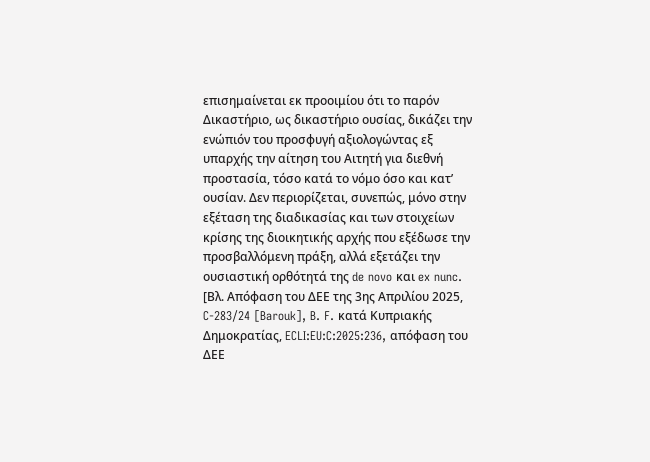επισημαίνεται εκ προοιμίου ότι το παρόν Δικαστήριο, ως δικαστήριο ουσίας, δικάζει την ενώπιόν του προσφυγή αξιολογώντας εξ υπαρχής την αίτηση του Αιτητή για διεθνή προστασία, τόσο κατά το νόμο όσο και κατ’ ουσίαν. Δεν περιορίζεται, συνεπώς, μόνο στην εξέταση της διαδικασίας και των στοιχείων κρίσης της διοικητικής αρχής που εξέδωσε την προσβαλλόμενη πράξη, αλλά εξετάζει την ουσιαστική ορθότητά της de novo και ex nunc. [Βλ. Aπόφαση του ΔΕΕ της 3ης Απριλίου 2025, C‑283/24 [Barouk], B. F. κατά Κυπριακής Δημοκρατίας, ECLI:EU:C:2025:236, απόφαση του ΔΕΕ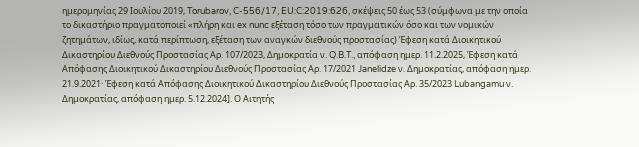ημερομηνίας 29 Ιουλίου 2019, Torubarov, C-556/17, EU:C:2019:626, σκέψεις 50 έως 53 (σύμφωνα με την οποία το δικαστήριο πραγματοποιεί «πλήρη και ex nunc εξέταση τόσο των πραγματικών όσο και των νομικών ζητημάτων, ιδίως, κατά περίπτωση, εξέταση των αναγκών διεθνούς προστασίας) Έφεση κατά Διοικητικού Δικαστηρίου Διεθνούς Προστασίας Aρ. 107/2023, Δημοκρατία ν. Q.B.T., απόφαση ημερ. 11.2.2025, Έφεση κατά Απόφασης Διοικητικού Δικαστηρίου Διεθνούς Προστασίας Αρ. 17/2021 Janelidze ν. Δημοκρατίας, απόφαση ημερ. 21.9.2021· Έφεση κατά Απόφασης Διοικητικού Δικαστηρίου Διεθνούς Προστασίας Αρ. 35/2023 Lubangamu ν. Δημοκρατίας, απόφαση ημερ. 5.12.2024]. Ο Αιτητής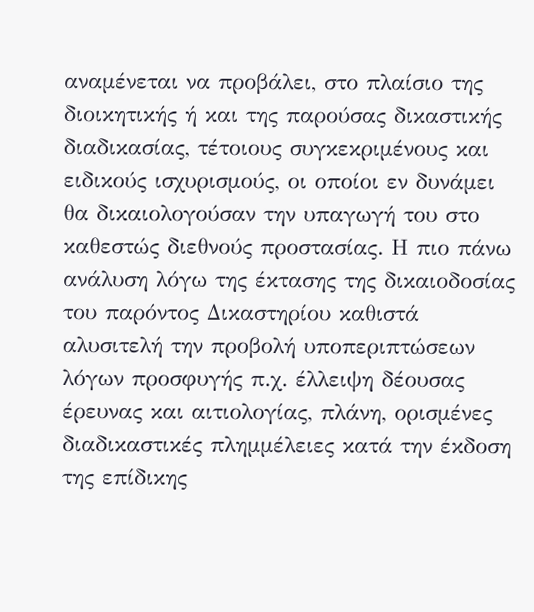αναμένεται να προβάλει, στο πλαίσιο της διοικητικής ή και της παρούσας δικαστικής διαδικασίας, τέτοιους συγκεκριμένους και ειδικούς ισχυρισμούς, οι οποίοι εν δυνάμει θα δικαιολογούσαν την υπαγωγή του στο καθεστώς διεθνούς προστασίας. Η πιο πάνω ανάλυση λόγω της έκτασης της δικαιοδοσίας του παρόντος Δικαστηρίου καθιστά αλυσιτελή την προβολή υποπεριπτώσεων λόγων προσφυγής π.χ. έλλειψη δέουσας έρευνας και αιτιολογίας, πλάνη, ορισμένες διαδικαστικές πλημμέλειες κατά την έκδοση της επίδικης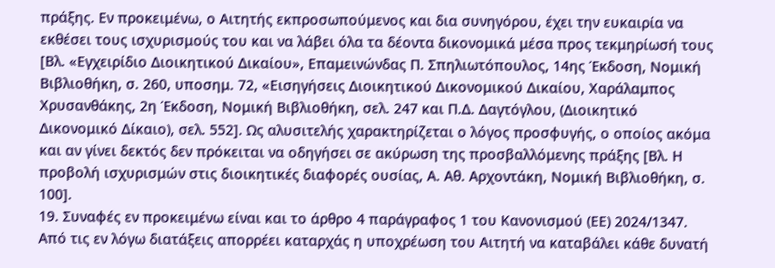πράξης. Εν προκειμένω, ο Αιτητής εκπροσωπούμενος και δια συνηγόρου, έχει την ευκαιρία να εκθέσει τους ισχυρισμούς του και να λάβει όλα τα δέοντα δικονομικά μέσα προς τεκμηρίωσή τους [Βλ. «Εγχειρίδιο Διοικητικού Δικαίου», Επαμεινώνδας Π. Σπηλιωτόπουλος, 14ης Έκδοση, Νομική Βιβλιοθήκη, σ. 260, υποσημ. 72, «Εισηγήσεις Διοικητικού Δικονομικού Δικαίου, Χαράλαμπος Χρυσανθάκης, 2η Έκδοση, Νομική Βιβλιοθήκη, σελ. 247 και Π.Δ. Δαγτόγλου, (Διοικητικό Δικονομικό Δίκαιο), σελ. 552]. Ως αλυσιτελής χαρακτηρίζεται ο λόγος προσφυγής, ο οποίος ακόμα και αν γίνει δεκτός δεν πρόκειται να οδηγήσει σε ακύρωση της προσβαλλόμενης πράξης [Βλ. Η προβολή ισχυρισμών στις διοικητικές διαφορές ουσίας, Α. Αθ. Αρχοντάκη, Νομική Βιβλιοθήκη, σ. 100].
19. Συναφές εν προκειμένω είναι και το άρθρο 4 παράγραφος 1 του Κανονισμού (ΕΕ) 2024/1347. Από τις εν λόγω διατάξεις απορρέει καταρχάς η υποχρέωση του Αιτητή να καταβάλει κάθε δυνατή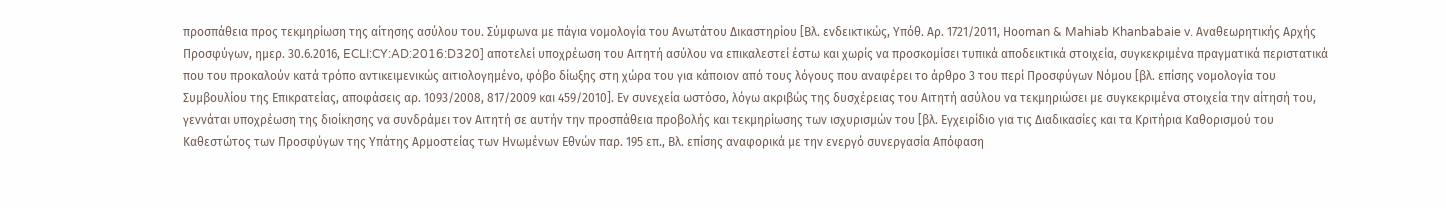προσπάθεια προς τεκμηρίωση της αίτησης ασύλου του. Σύμφωνα με πάγια νομολογία του Ανωτάτου Δικαστηρίου [Βλ. ενδεικτικώς, Υπόθ. Αρ. 1721/2011, Ηοοman & Mahiab Khanbabaie v. Aναθεωρητικής Αρχής Προσφύγων, ημερ. 30.6.2016, ECLI:CY:AD:2016:D320] αποτελεί υποχρέωση του Αιτητή ασύλου να επικαλεστεί έστω και χωρίς να προσκομίσει τυπικά αποδεικτικά στοιχεία, συγκεκριμένα πραγματικά περιστατικά που του προκαλούν κατά τρόπο αντικειμενικώς αιτιολογημένο, φόβο δίωξης στη χώρα του για κάποιον από τους λόγους που αναφέρει το άρθρο 3 του περί Προσφύγων Νόμου [βλ. επίσης νομολογία του Συμβουλίου της Επικρατείας, αποφάσεις αρ. 1093/2008, 817/2009 και 459/2010]. Εν συνεχεία ωστόσο, λόγω ακριβώς της δυσχέρειας του Αιτητή ασύλου να τεκμηριώσει με συγκεκριμένα στοιχεία την αίτησή του, γεννάται υποχρέωση της διοίκησης να συνδράμει τον Αιτητή σε αυτήν την προσπάθεια προβολής και τεκμηρίωσης των ισχυρισμών του [βλ. Εγχειρίδιο για τις Διαδικασίες και τα Κριτήρια Καθορισμού του Καθεστώτος των Προσφύγων της Υπάτης Αρμοστείας των Ηνωμένων Εθνών παρ. 195 επ., Βλ. επίσης αναφορικά με την ενεργό συνεργασία Απόφαση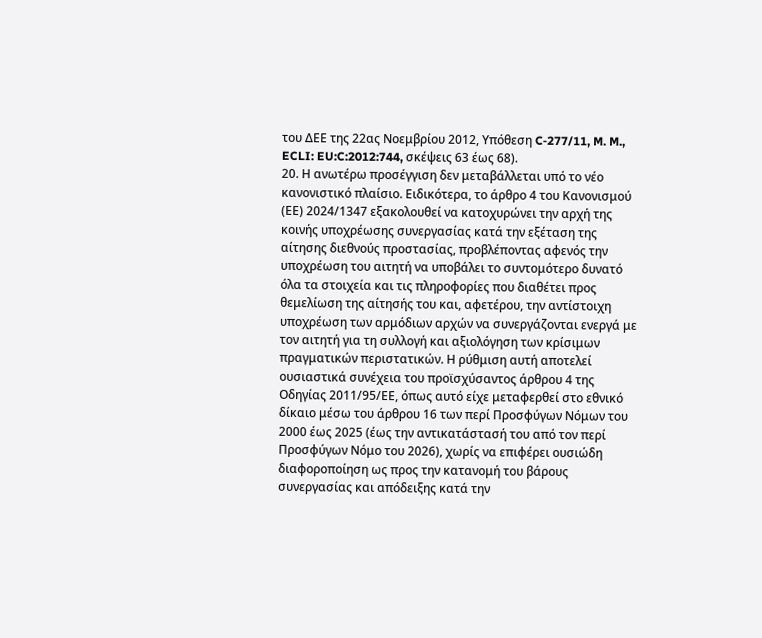του ΔΕΕ της 22ας Νοεμβρίου 2012, Υπόθεση C‑277/11, M. M., ECLI: EU:C:2012:744, σκέψεις 63 έως 68).
20. Η ανωτέρω προσέγγιση δεν μεταβάλλεται υπό το νέο κανονιστικό πλαίσιο. Ειδικότερα, το άρθρο 4 του Κανονισμού (ΕΕ) 2024/1347 εξακολουθεί να κατοχυρώνει την αρχή της κοινής υποχρέωσης συνεργασίας κατά την εξέταση της αίτησης διεθνούς προστασίας, προβλέποντας αφενός την υποχρέωση του αιτητή να υποβάλει το συντομότερο δυνατό όλα τα στοιχεία και τις πληροφορίες που διαθέτει προς θεμελίωση της αίτησής του και, αφετέρου, την αντίστοιχη υποχρέωση των αρμόδιων αρχών να συνεργάζονται ενεργά με τον αιτητή για τη συλλογή και αξιολόγηση των κρίσιμων πραγματικών περιστατικών. Η ρύθμιση αυτή αποτελεί ουσιαστικά συνέχεια του προϊσχύσαντος άρθρου 4 της Οδηγίας 2011/95/ΕΕ, όπως αυτό είχε μεταφερθεί στο εθνικό δίκαιο μέσω του άρθρου 16 των περί Προσφύγων Νόμων του 2000 έως 2025 (έως την αντικατάστασή του από τον περί Προσφύγων Νόμο του 2026), χωρίς να επιφέρει ουσιώδη διαφοροποίηση ως προς την κατανομή του βάρους συνεργασίας και απόδειξης κατά την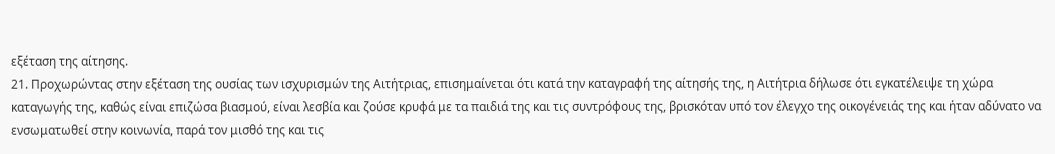εξέταση της αίτησης.
21. Προχωρώντας στην εξέταση της ουσίας των ισχυρισμών της Αιτήτριας, επισημαίνεται ότι κατά την καταγραφή της αίτησής της, η Αιτήτρια δήλωσε ότι εγκατέλειψε τη χώρα καταγωγής της, καθώς είναι επιζώσα βιασμού, είναι λεσβία και ζούσε κρυφά με τα παιδιά της και τις συντρόφους της, βρισκόταν υπό τον έλεγχο της οικογένειάς της και ήταν αδύνατο να ενσωματωθεί στην κοινωνία, παρά τον μισθό της και τις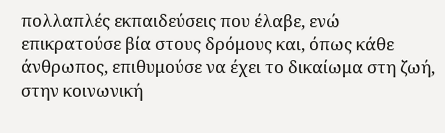πολλαπλές εκπαιδεύσεις που έλαβε, ενώ επικρατούσε βία στους δρόμους και, όπως κάθε άνθρωπος, επιθυμούσε να έχει το δικαίωμα στη ζωή, στην κοινωνική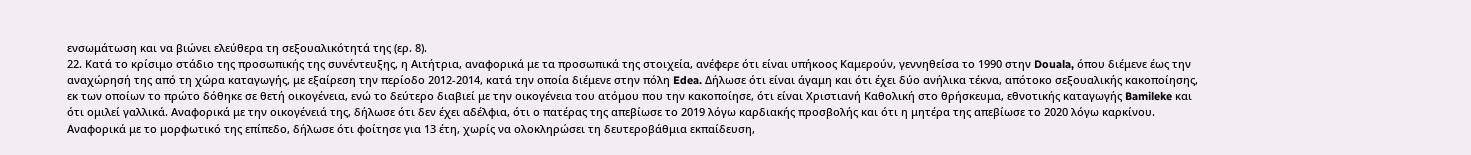ενσωμάτωση και να βιώνει ελεύθερα τη σεξουαλικότητά της (ερ. 8).
22. Κατά το κρίσιμο στάδιο της προσωπικής της συνέντευξης, η Αιτήτρια, αναφορικά με τα προσωπικά της στοιχεία, ανέφερε ότι είναι υπήκοος Καμερούν, γεννηθείσα το 1990 στην Douala, όπου διέμενε έως την αναχώρησή της από τη χώρα καταγωγής, με εξαίρεση την περίοδο 2012-2014, κατά την οποία διέμενε στην πόλη Edea. Δήλωσε ότι είναι άγαμη και ότι έχει δύο ανήλικα τέκνα, απότοκο σεξουαλικής κακοποίησης, εκ των οποίων το πρώτο δόθηκε σε θετή οικογένεια, ενώ το δεύτερο διαβιεί με την οικογένεια του ατόμου που την κακοποίησε, ότι είναι Χριστιανή Καθολική στο θρήσκευμα, εθνοτικής καταγωγής Bamileke και ότι ομιλεί γαλλικά. Αναφορικά με την οικογένειά της, δήλωσε ότι δεν έχει αδέλφια, ότι ο πατέρας της απεβίωσε το 2019 λόγω καρδιακής προσβολής και ότι η μητέρα της απεβίωσε το 2020 λόγω καρκίνου. Αναφορικά με το μορφωτικό της επίπεδο, δήλωσε ότι φοίτησε για 13 έτη, χωρίς να ολοκληρώσει τη δευτεροβάθμια εκπαίδευση,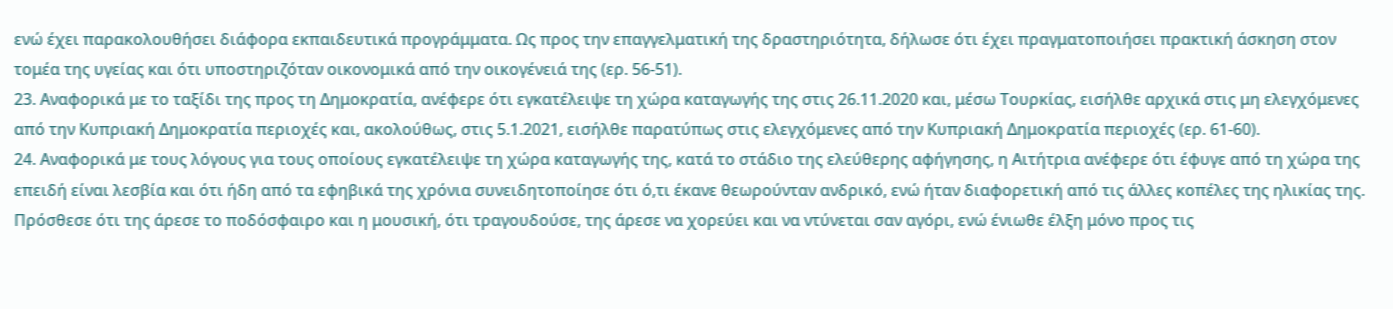ενώ έχει παρακολουθήσει διάφορα εκπαιδευτικά προγράμματα. Ως προς την επαγγελματική της δραστηριότητα, δήλωσε ότι έχει πραγματοποιήσει πρακτική άσκηση στον τομέα της υγείας και ότι υποστηριζόταν οικονομικά από την οικογένειά της (ερ. 56-51).
23. Αναφορικά με το ταξίδι της προς τη Δημοκρατία, ανέφερε ότι εγκατέλειψε τη χώρα καταγωγής της στις 26.11.2020 και, μέσω Τουρκίας, εισήλθε αρχικά στις μη ελεγχόμενες από την Κυπριακή Δημοκρατία περιοχές και, ακολούθως, στις 5.1.2021, εισήλθε παρατύπως στις ελεγχόμενες από την Κυπριακή Δημοκρατία περιοχές (ερ. 61-60).
24. Αναφορικά με τους λόγους για τους οποίους εγκατέλειψε τη χώρα καταγωγής της, κατά το στάδιο της ελεύθερης αφήγησης, η Αιτήτρια ανέφερε ότι έφυγε από τη χώρα της επειδή είναι λεσβία και ότι ήδη από τα εφηβικά της χρόνια συνειδητοποίησε ότι ό,τι έκανε θεωρούνταν ανδρικό, ενώ ήταν διαφορετική από τις άλλες κοπέλες της ηλικίας της. Πρόσθεσε ότι της άρεσε το ποδόσφαιρο και η μουσική, ότι τραγουδούσε, της άρεσε να χορεύει και να ντύνεται σαν αγόρι, ενώ ένιωθε έλξη μόνο προς τις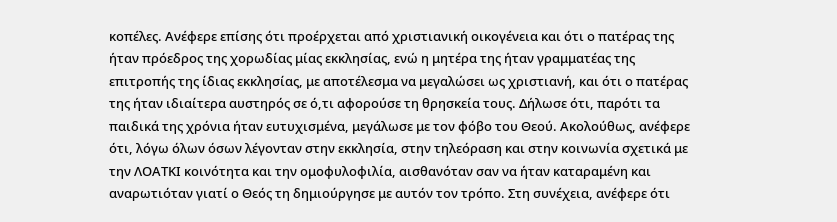κοπέλες. Ανέφερε επίσης ότι προέρχεται από χριστιανική οικογένεια και ότι ο πατέρας της ήταν πρόεδρος της χορωδίας μίας εκκλησίας, ενώ η μητέρα της ήταν γραμματέας της επιτροπής της ίδιας εκκλησίας, με αποτέλεσμα να μεγαλώσει ως χριστιανή, και ότι ο πατέρας της ήταν ιδιαίτερα αυστηρός σε ό,τι αφορούσε τη θρησκεία τους. Δήλωσε ότι, παρότι τα παιδικά της χρόνια ήταν ευτυχισμένα, μεγάλωσε με τον φόβο του Θεού. Ακολούθως, ανέφερε ότι, λόγω όλων όσων λέγονταν στην εκκλησία, στην τηλεόραση και στην κοινωνία σχετικά με την ΛΟΑΤΚΙ κοινότητα και την ομοφυλοφιλία, αισθανόταν σαν να ήταν καταραμένη και αναρωτιόταν γιατί ο Θεός τη δημιούργησε με αυτόν τον τρόπο. Στη συνέχεια, ανέφερε ότι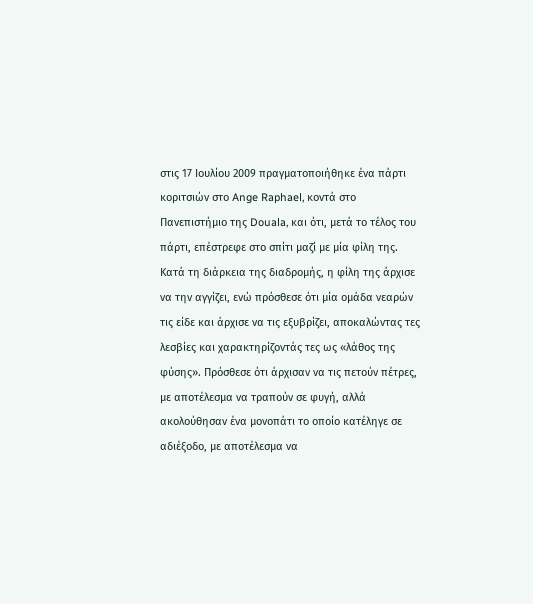στις 17 Ιουλίου 2009 πραγματοποιήθηκε ένα πάρτι κοριτσιών στο Ange Raphael, κοντά στο Πανεπιστήμιο της Douala, και ότι, μετά το τέλος του πάρτι, επέστρεφε στο σπίτι μαζί με μία φίλη της. Κατά τη διάρκεια της διαδρομής, η φίλη της άρχισε να την αγγίζει, ενώ πρόσθεσε ότι μία ομάδα νεαρών τις είδε και άρχισε να τις εξυβρίζει, αποκαλώντας τες λεσβίες και χαρακτηρίζοντάς τες ως «λάθος της φύσης». Πρόσθεσε ότι άρχισαν να τις πετούν πέτρες, με αποτέλεσμα να τραπούν σε φυγή, αλλά ακολούθησαν ένα μονοπάτι το οποίο κατέληγε σε αδιέξοδο, με αποτέλεσμα να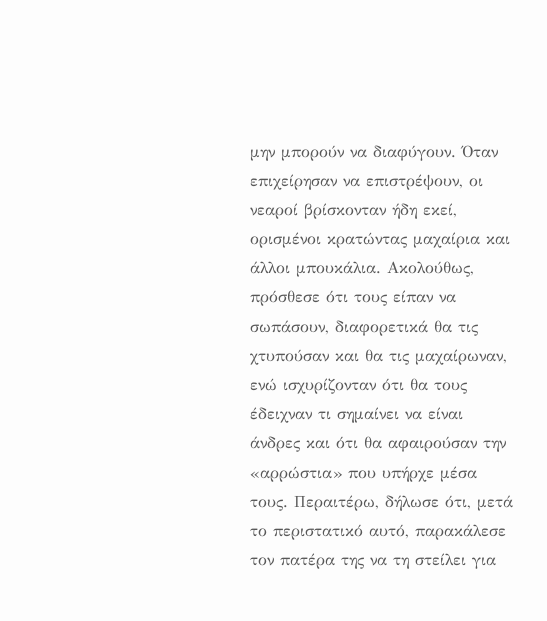μην μπορούν να διαφύγουν. Όταν επιχείρησαν να επιστρέψουν, οι νεαροί βρίσκονταν ήδη εκεί, ορισμένοι κρατώντας μαχαίρια και άλλοι μπουκάλια. Ακολούθως, πρόσθεσε ότι τους είπαν να σωπάσουν, διαφορετικά θα τις χτυπούσαν και θα τις μαχαίρωναν, ενώ ισχυρίζονταν ότι θα τους έδειχναν τι σημαίνει να είναι άνδρες και ότι θα αφαιρούσαν την «αρρώστια» που υπήρχε μέσα τους. Περαιτέρω, δήλωσε ότι, μετά το περιστατικό αυτό, παρακάλεσε τον πατέρα της να τη στείλει για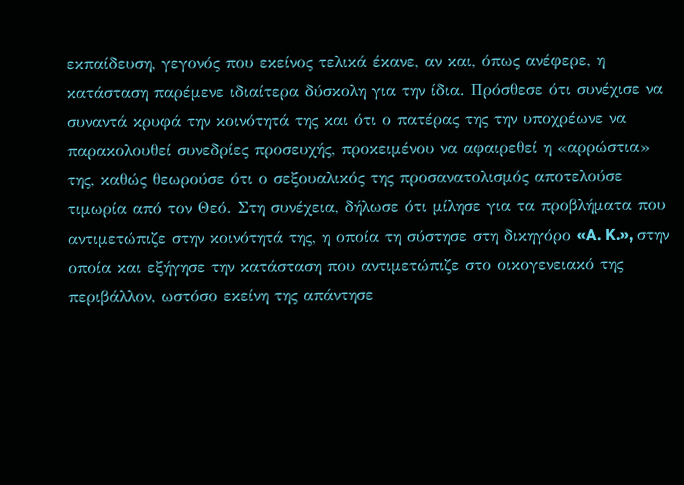εκπαίδευση, γεγονός που εκείνος τελικά έκανε, αν και, όπως ανέφερε, η κατάσταση παρέμενε ιδιαίτερα δύσκολη για την ίδια. Πρόσθεσε ότι συνέχισε να συναντά κρυφά την κοινότητά της και ότι ο πατέρας της την υποχρέωνε να παρακολουθεί συνεδρίες προσευχής, προκειμένου να αφαιρεθεί η «αρρώστια» της, καθώς θεωρούσε ότι ο σεξουαλικός της προσανατολισμός αποτελούσε τιμωρία από τον Θεό. Στη συνέχεια, δήλωσε ότι μίλησε για τα προβλήματα που αντιμετώπιζε στην κοινότητά της, η οποία τη σύστησε στη δικηγόρο «A. K.», στην οποία και εξήγησε την κατάσταση που αντιμετώπιζε στο οικογενειακό της περιβάλλον, ωστόσο εκείνη της απάντησε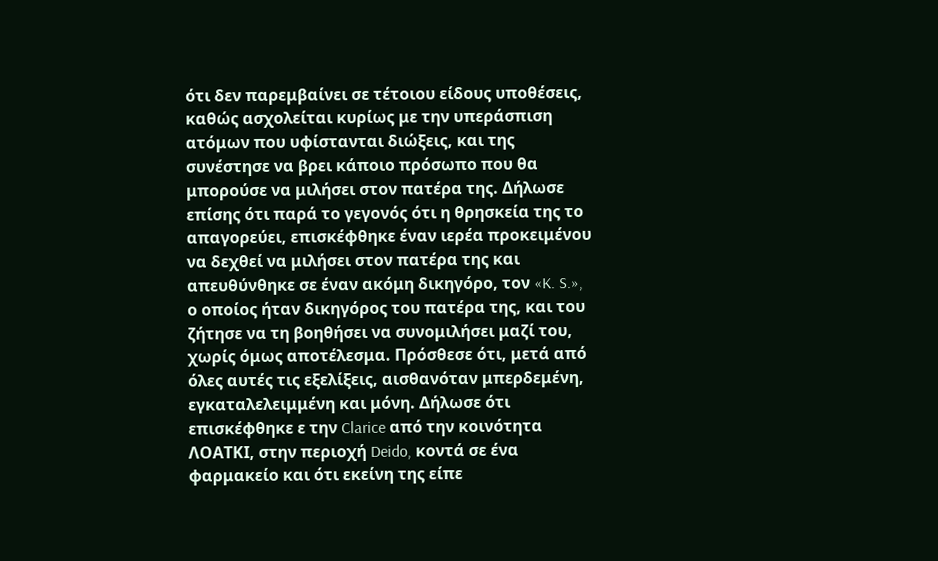ότι δεν παρεμβαίνει σε τέτοιου είδους υποθέσεις, καθώς ασχολείται κυρίως με την υπεράσπιση ατόμων που υφίστανται διώξεις, και της συνέστησε να βρει κάποιο πρόσωπο που θα μπορούσε να μιλήσει στον πατέρα της. Δήλωσε επίσης ότι παρά το γεγονός ότι η θρησκεία της το απαγορεύει, επισκέφθηκε έναν ιερέα προκειμένου να δεχθεί να μιλήσει στον πατέρα της και απευθύνθηκε σε έναν ακόμη δικηγόρο, τον «K. S.», ο οποίος ήταν δικηγόρος του πατέρα της, και του ζήτησε να τη βοηθήσει να συνομιλήσει μαζί του, χωρίς όμως αποτέλεσμα. Πρόσθεσε ότι, μετά από όλες αυτές τις εξελίξεις, αισθανόταν μπερδεμένη, εγκαταλελειμμένη και μόνη. Δήλωσε ότι επισκέφθηκε ε την Clarice από την κοινότητα ΛΟΑΤΚΙ, στην περιοχή Deido, κοντά σε ένα φαρμακείο και ότι εκείνη της είπε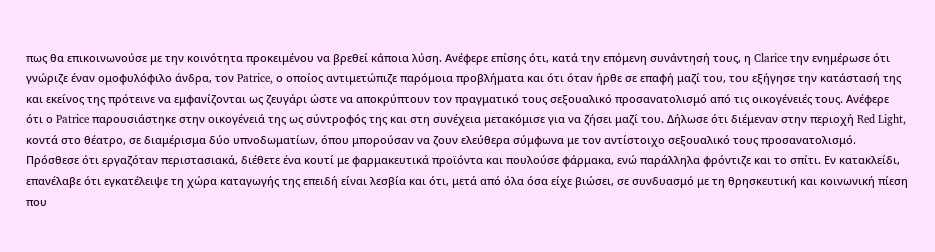πως θα επικοινωνούσε με την κοινότητα προκειμένου να βρεθεί κάποια λύση. Ανέφερε επίσης ότι, κατά την επόμενη συνάντησή τους, η Clarice την ενημέρωσε ότι γνώριζε έναν ομοφυλόφιλο άνδρα, τον Patrice, ο οποίος αντιμετώπιζε παρόμοια προβλήματα και ότι όταν ήρθε σε επαφή μαζί του, του εξήγησε την κατάστασή της και εκείνος της πρότεινε να εμφανίζονται ως ζευγάρι ώστε να αποκρύπτουν τον πραγματικό τους σεξουαλικό προσανατολισμό από τις οικογένειές τους. Ανέφερε ότι ο Patrice παρουσιάστηκε στην οικογένειά της ως σύντροφός της και στη συνέχεια μετακόμισε για να ζήσει μαζί του. Δήλωσε ότι διέμεναν στην περιοχή Red Light, κοντά στο θέατρο, σε διαμέρισμα δύο υπνοδωματίων, όπου μπορούσαν να ζουν ελεύθερα σύμφωνα με τον αντίστοιχο σεξουαλικό τους προσανατολισμό. Πρόσθεσε ότι εργαζόταν περιστασιακά, διέθετε ένα κουτί με φαρμακευτικά προϊόντα και πουλούσε φάρμακα, ενώ παράλληλα φρόντιζε και το σπίτι. Εν κατακλείδι, επανέλαβε ότι εγκατέλειψε τη χώρα καταγωγής της επειδή είναι λεσβία και ότι, μετά από όλα όσα είχε βιώσει, σε συνδυασμό με τη θρησκευτική και κοινωνική πίεση που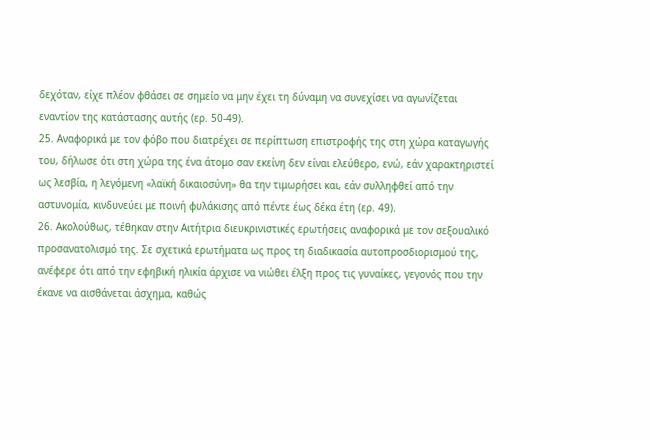δεχόταν, είχε πλέον φθάσει σε σημείο να μην έχει τη δύναμη να συνεχίσει να αγωνίζεται εναντίον της κατάστασης αυτής (ερ. 50-49).
25. Αναφορικά με τον φόβο που διατρέχει σε περίπτωση επιστροφής της στη χώρα καταγωγής του, δήλωσε ότι στη χώρα της ένα άτομο σαν εκείνη δεν είναι ελεύθερο, ενώ, εάν χαρακτηριστεί ως λεσβία, η λεγόμενη «λαϊκή δικαιοσύνη» θα την τιμωρήσει και, εάν συλληφθεί από την αστυνομία, κινδυνεύει με ποινή φυλάκισης από πέντε έως δέκα έτη (ερ. 49).
26. Ακολούθως, τέθηκαν στην Αιτήτρια διευκρινιστικές ερωτήσεις αναφορικά με τον σεξουαλικό προσανατολισμό της. Σε σχετικά ερωτήματα ως προς τη διαδικασία αυτοπροσδιορισμού της, ανέφερε ότι από την εφηβική ηλικία άρχισε να νιώθει έλξη προς τις γυναίκες, γεγονός που την έκανε να αισθάνεται άσχημα, καθώς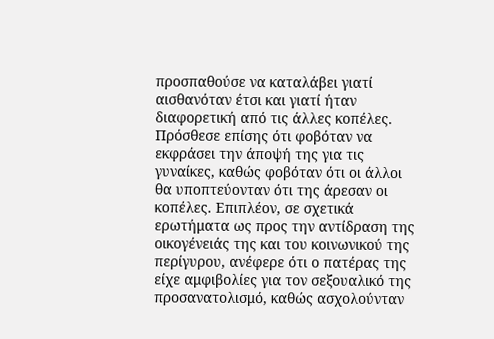προσπαθούσε να καταλάβει γιατί αισθανόταν έτσι και γιατί ήταν διαφορετική από τις άλλες κοπέλες. Πρόσθεσε επίσης ότι φοβόταν να εκφράσει την άποψή της για τις γυναίκες, καθώς φοβόταν ότι οι άλλοι θα υποπτεύονταν ότι της άρεσαν οι κοπέλες. Επιπλέον, σε σχετικά ερωτήματα ως προς την αντίδραση της οικογένειάς της και του κοινωνικού της περίγυρου, ανέφερε ότι ο πατέρας της είχε αμφιβολίες για τον σεξουαλικό της προσανατολισμό, καθώς ασχολούνταν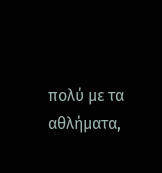πολύ με τα αθλήματα,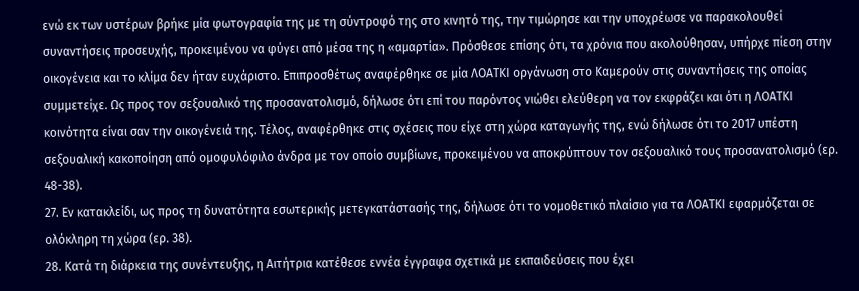ενώ εκ των υστέρων βρήκε μία φωτογραφία της με τη σύντροφό της στο κινητό της, την τιμώρησε και την υποχρέωσε να παρακολουθεί συναντήσεις προσευχής, προκειμένου να φύγει από μέσα της η «αμαρτία». Πρόσθεσε επίσης ότι, τα χρόνια που ακολούθησαν, υπήρχε πίεση στην οικογένεια και το κλίμα δεν ήταν ευχάριστο. Επιπροσθέτως αναφέρθηκε σε μία ΛΟΑΤΚΙ οργάνωση στο Καμερούν στις συναντήσεις της οποίας συμμετείχε. Ως προς τον σεξουαλικό της προσανατολισμό, δήλωσε ότι επί του παρόντος νιώθει ελεύθερη να τον εκφράζει και ότι η ΛΟΑΤΚΙ κοινότητα είναι σαν την οικογένειά της. Τέλος, αναφέρθηκε στις σχέσεις που είχε στη χώρα καταγωγής της, ενώ δήλωσε ότι το 2017 υπέστη σεξουαλική κακοποίηση από ομοφυλόφιλο άνδρα με τον οποίο συμβίωνε, προκειμένου να αποκρύπτουν τον σεξουαλικό τους προσανατολισμό (ερ. 48-38).
27. Εν κατακλείδι, ως προς τη δυνατότητα εσωτερικής μετεγκατάστασής της, δήλωσε ότι το νομοθετικό πλαίσιο για τα ΛΟΑΤΚΙ εφαρμόζεται σε ολόκληρη τη χώρα (ερ. 38).
28. Κατά τη διάρκεια της συνέντευξης, η Αιτήτρια κατέθεσε εννέα έγγραφα σχετικά με εκπαιδεύσεις που έχει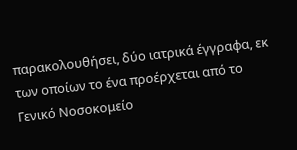παρακολουθήσει, δύο ιατρικά έγγραφα, εκ των οποίων το ένα προέρχεται από το Γενικό Νοσοκομείο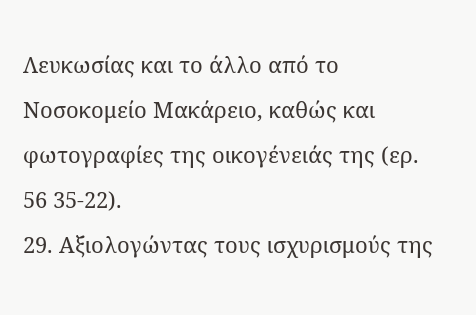Λευκωσίας και το άλλο από το Νοσοκομείο Μακάρειο, καθώς και φωτογραφίες της οικογένειάς της (ερ. 56 35-22).
29. Αξιολογώντας τους ισχυρισμούς της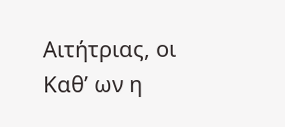Αιτήτριας, οι Καθ’ ων η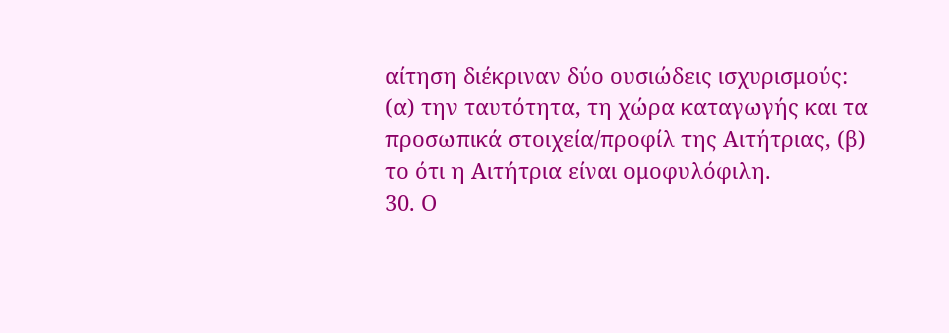αίτηση διέκριναν δύο ουσιώδεις ισχυρισμούς: (α) την ταυτότητα, τη χώρα καταγωγής και τα προσωπικά στοιχεία/προφίλ της Αιτήτριας, (β) το ότι η Αιτήτρια είναι ομοφυλόφιλη.
30. Ο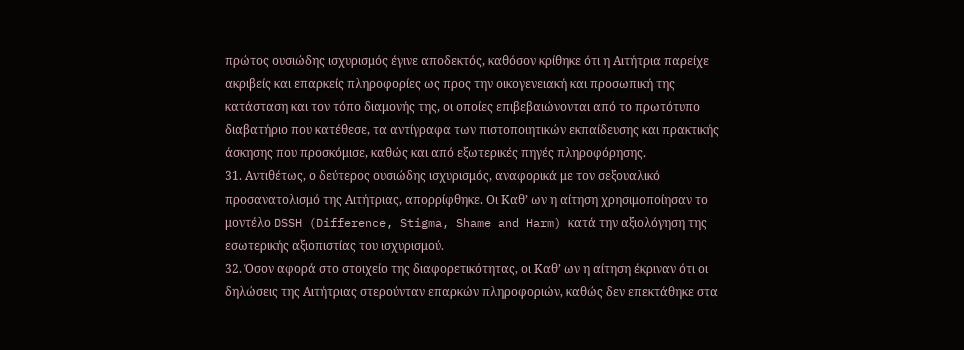πρώτος ουσιώδης ισχυρισμός έγινε αποδεκτός, καθόσον κρίθηκε ότι η Αιτήτρια παρείχε ακριβείς και επαρκείς πληροφορίες ως προς την οικογενειακή και προσωπική της κατάσταση και τον τόπο διαμονής της, οι οποίες επιβεβαιώνονται από το πρωτότυπο διαβατήριο που κατέθεσε, τα αντίγραφα των πιστοποιητικών εκπαίδευσης και πρακτικής άσκησης που προσκόμισε, καθώς και από εξωτερικές πηγές πληροφόρησης.
31. Αντιθέτως, ο δεύτερος ουσιώδης ισχυρισμός, αναφορικά με τον σεξουαλικό προσανατολισμό της Αιτήτριας, απορρίφθηκε. Οι Καθ’ ων η αίτηση χρησιμοποίησαν το μοντέλο DSSH (Difference, Stigma, Shame and Harm) κατά την αξιολόγηση της εσωτερικής αξιοπιστίας του ισχυρισμού.
32. Όσον αφορά στο στοιχείο της διαφορετικότητας, οι Καθ’ ων η αίτηση έκριναν ότι οι δηλώσεις της Αιτήτριας στερούνταν επαρκών πληροφοριών, καθώς δεν επεκτάθηκε στα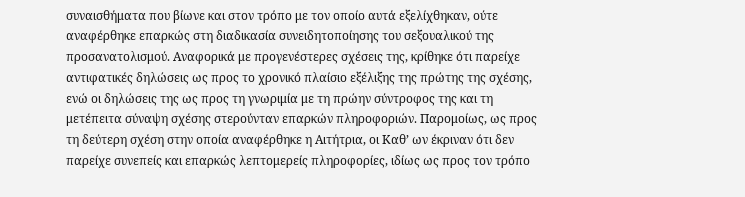συναισθήματα που βίωνε και στον τρόπο με τον οποίο αυτά εξελίχθηκαν, ούτε αναφέρθηκε επαρκώς στη διαδικασία συνειδητοποίησης του σεξουαλικού της προσανατολισμού. Αναφορικά με προγενέστερες σχέσεις της, κρίθηκε ότι παρείχε αντιφατικές δηλώσεις ως προς το χρονικό πλαίσιο εξέλιξης της πρώτης της σχέσης, ενώ οι δηλώσεις της ως προς τη γνωριμία με τη πρώην σύντροφος της και τη μετέπειτα σύναψη σχέσης στερούνταν επαρκών πληροφοριών. Παρομοίως, ως προς τη δεύτερη σχέση στην οποία αναφέρθηκε η Αιτήτρια, οι Καθ’ ων έκριναν ότι δεν παρείχε συνεπείς και επαρκώς λεπτομερείς πληροφορίες, ιδίως ως προς τον τρόπο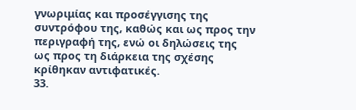γνωριμίας και προσέγγισης της συντρόφου της, καθώς και ως προς την περιγραφή της, ενώ οι δηλώσεις της ως προς τη διάρκεια της σχέσης κρίθηκαν αντιφατικές.
33.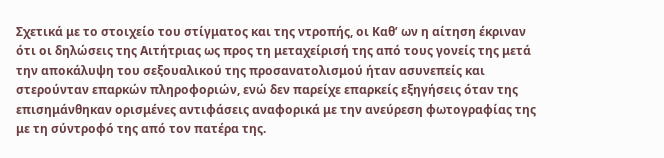Σχετικά με το στοιχείο του στίγματος και της ντροπής, οι Καθ’ ων η αίτηση έκριναν ότι οι δηλώσεις της Αιτήτριας ως προς τη μεταχείρισή της από τους γονείς της μετά την αποκάλυψη του σεξουαλικού της προσανατολισμού ήταν ασυνεπείς και στερούνταν επαρκών πληροφοριών, ενώ δεν παρείχε επαρκείς εξηγήσεις όταν της επισημάνθηκαν ορισμένες αντιφάσεις αναφορικά με την ανεύρεση φωτογραφίας της με τη σύντροφό της από τον πατέρα της.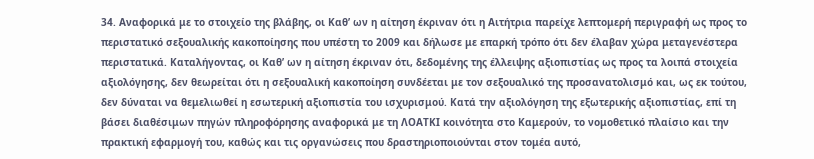34. Αναφορικά με το στοιχείο της βλάβης, οι Καθ’ ων η αίτηση έκριναν ότι η Αιτήτρια παρείχε λεπτομερή περιγραφή ως προς το περιστατικό σεξουαλικής κακοποίησης που υπέστη το 2009 και δήλωσε με επαρκή τρόπο ότι δεν έλαβαν χώρα μεταγενέστερα περιστατικά. Καταλήγοντας, οι Καθ’ ων η αίτηση έκριναν ότι, δεδομένης της έλλειψης αξιοπιστίας ως προς τα λοιπά στοιχεία αξιολόγησης, δεν θεωρείται ότι η σεξουαλική κακοποίηση συνδέεται με τον σεξουαλικό της προσανατολισμό και, ως εκ τούτου, δεν δύναται να θεμελιωθεί η εσωτερική αξιοπιστία του ισχυρισμού. Κατά την αξιολόγηση της εξωτερικής αξιοπιστίας, επί τη βάσει διαθέσιμων πηγών πληροφόρησης αναφορικά με τη ΛΟΑΤΚΙ κοινότητα στο Καμερούν, το νομοθετικό πλαίσιο και την πρακτική εφαρμογή του, καθώς και τις οργανώσεις που δραστηριοποιούνται στον τομέα αυτό,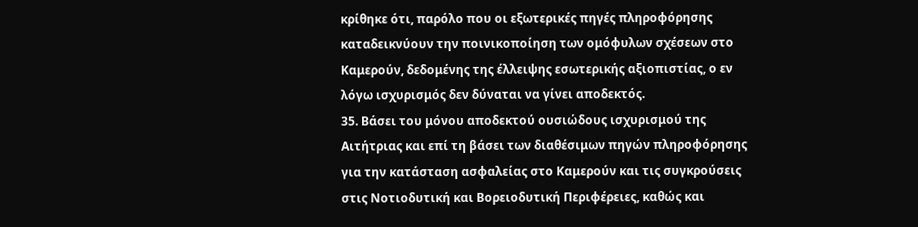κρίθηκε ότι, παρόλο που οι εξωτερικές πηγές πληροφόρησης καταδεικνύουν την ποινικοποίηση των ομόφυλων σχέσεων στο Καμερούν, δεδομένης της έλλειψης εσωτερικής αξιοπιστίας, ο εν λόγω ισχυρισμός δεν δύναται να γίνει αποδεκτός.
35. Βάσει του μόνου αποδεκτού ουσιώδους ισχυρισμού της Αιτήτριας και επί τη βάσει των διαθέσιμων πηγών πληροφόρησης για την κατάσταση ασφαλείας στο Καμερούν και τις συγκρούσεις στις Νοτιοδυτική και Βορειοδυτική Περιφέρειες, καθώς και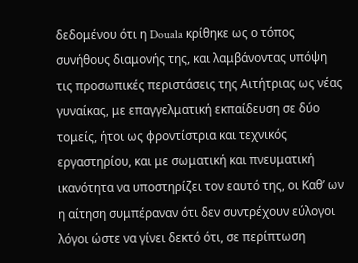δεδομένου ότι η Douala κρίθηκε ως ο τόπος συνήθους διαμονής της, και λαμβάνοντας υπόψη τις προσωπικές περιστάσεις της Αιτήτριας ως νέας γυναίκας, με επαγγελματική εκπαίδευση σε δύο τομείς, ήτοι ως φροντίστρια και τεχνικός εργαστηρίου, και με σωματική και πνευματική ικανότητα να υποστηρίζει τον εαυτό της, οι Καθ’ ων η αίτηση συμπέραναν ότι δεν συντρέχουν εύλογοι λόγοι ώστε να γίνει δεκτό ότι, σε περίπτωση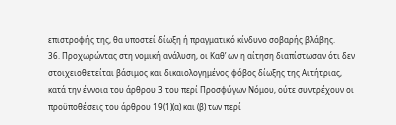επιστροφής της, θα υποστεί δίωξη ή πραγματικό κίνδυνο σοβαρής βλάβης.
36. Προχωρώντας στη νομική ανάλυση, οι Καθ’ ων η αίτηση διαπίστωσαν ότι δεν στοιχειοθετείται βάσιμος και δικαιολογημένος φόβος δίωξης της Αιτήτριας, κατά την έννοια του άρθρου 3 του περί Προσφύγων Νόμου, ούτε συντρέχουν οι προϋποθέσεις του άρθρου 19(1)(α) και (β) των περί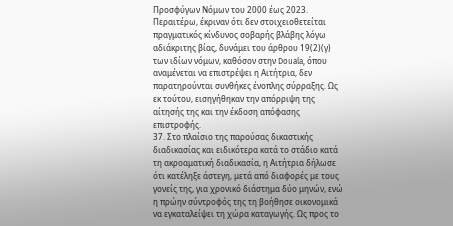Προσφύγων Νόμων του 2000 έως 2023. Περαιτέρω, έκριναν ότι δεν στοιχειοθετείται πραγματικός κίνδυνος σοβαρής βλάβης λόγω αδιάκριτης βίας, δυνάμει του άρθρου 19(2)(γ) των ιδίων νόμων, καθόσον στην Douala, όπου αναμένεται να επιστρέψει η Αιτήτρια, δεν παρατηρούνται συνθήκες ένοπλης σύρραξης. Ως εκ τούτου, εισηγήθηκαν την απόρριψη της αίτησής της και την έκδοση απόφασης επιστροφής.
37. Στο πλαίσιο της παρούσας δικαστικής διαδικασίας και ειδικότερα κατά το στάδιο κατά τη ακροαματική διαδικασία, η Αιτήτρια δήλωσε ότι κατέληξε άστεγη, μετά από διαφορές με τους γονείς της, για χρονικό διάστημα δύο μηνών, ενώ η πρώην σύντροφός της τη βοήθησε οικονομικά να εγκαταλείψει τη χώρα καταγωγής. Ως προς το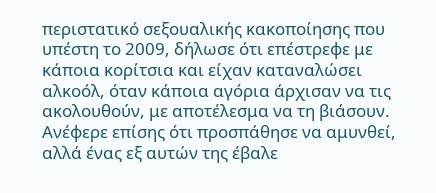περιστατικό σεξουαλικής κακοποίησης που υπέστη το 2009, δήλωσε ότι επέστρεφε με κάποια κορίτσια και είχαν καταναλώσει αλκοόλ, όταν κάποια αγόρια άρχισαν να τις ακολουθούν, με αποτέλεσμα να τη βιάσουν. Ανέφερε επίσης ότι προσπάθησε να αμυνθεί, αλλά ένας εξ αυτών της έβαλε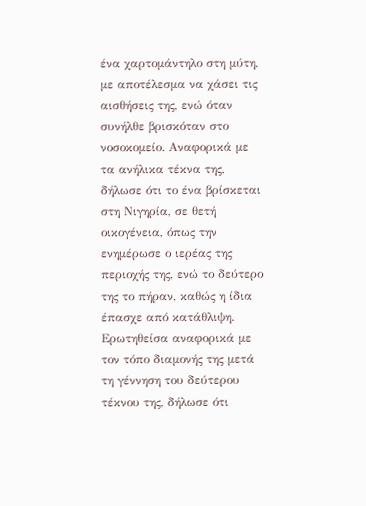ένα χαρτομάντηλο στη μύτη, με αποτέλεσμα να χάσει τις αισθήσεις της, ενώ όταν συνήλθε βρισκόταν στο νοσοκομείο. Αναφορικά με τα ανήλικα τέκνα της, δήλωσε ότι το ένα βρίσκεται στη Νιγηρία, σε θετή οικογένεια, όπως την ενημέρωσε ο ιερέας της περιοχής της, ενώ το δεύτερο της το πήραν, καθώς η ίδια έπασχε από κατάθλιψη. Ερωτηθείσα αναφορικά με τον τόπο διαμονής της μετά τη γέννηση του δεύτερου τέκνου της, δήλωσε ότι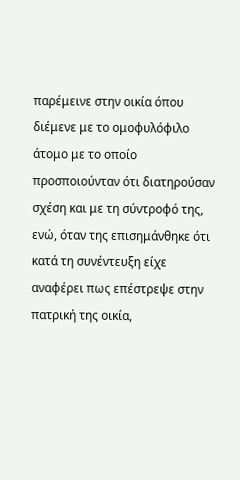παρέμεινε στην οικία όπου διέμενε με το ομοφυλόφιλο άτομο με το οποίο προσποιούνταν ότι διατηρούσαν σχέση και με τη σύντροφό της, ενώ, όταν της επισημάνθηκε ότι κατά τη συνέντευξη είχε αναφέρει πως επέστρεψε στην πατρική της οικία,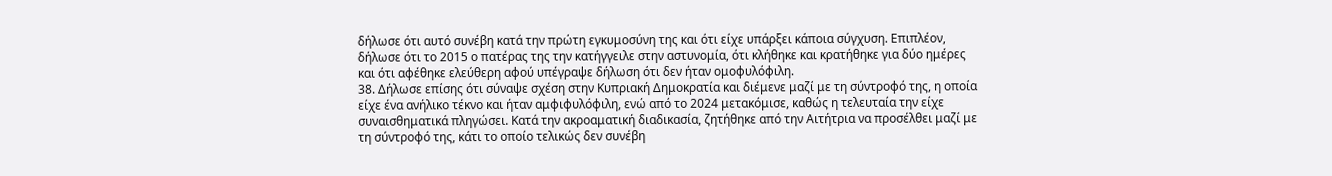δήλωσε ότι αυτό συνέβη κατά την πρώτη εγκυμοσύνη της και ότι είχε υπάρξει κάποια σύγχυση. Επιπλέον, δήλωσε ότι το 2015 ο πατέρας της την κατήγγειλε στην αστυνομία, ότι κλήθηκε και κρατήθηκε για δύο ημέρες και ότι αφέθηκε ελεύθερη αφού υπέγραψε δήλωση ότι δεν ήταν ομοφυλόφιλη.
38. Δήλωσε επίσης ότι σύναψε σχέση στην Κυπριακή Δημοκρατία και διέμενε μαζί με τη σύντροφό της, η οποία είχε ένα ανήλικο τέκνο και ήταν αμφιφυλόφιλη, ενώ από το 2024 μετακόμισε, καθώς η τελευταία την είχε συναισθηματικά πληγώσει. Κατά την ακροαματική διαδικασία, ζητήθηκε από την Αιτήτρια να προσέλθει μαζί με τη σύντροφό της, κάτι το οποίο τελικώς δεν συνέβη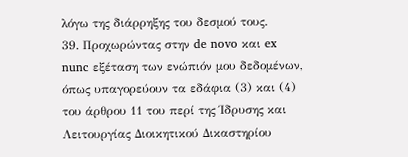λόγω της διάρρηξης του δεσμού τους.
39. Προχωρώντας στην de novo και ex nunc εξέταση των ενώπιόν μου δεδομένων, όπως υπαγορεύουν τα εδάφια (3) και (4) του άρθρου 11 του περί της Ίδρυσης και Λειτουργίας Διοικητικού Δικαστηρίου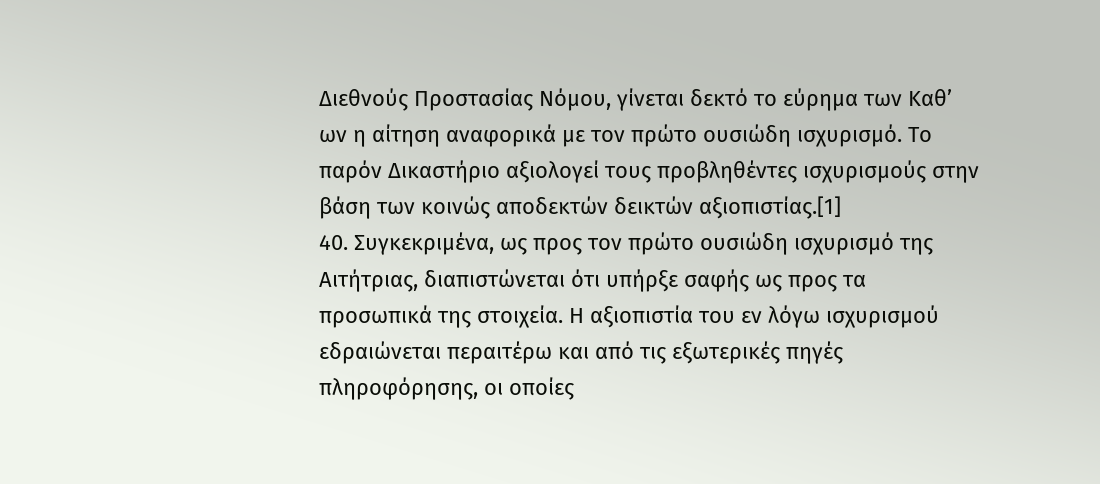Διεθνούς Προστασίας Νόμου, γίνεται δεκτό το εύρημα των Καθ’ ων η αίτηση αναφορικά με τον πρώτο ουσιώδη ισχυρισμό. Το παρόν Δικαστήριο αξιολογεί τους προβληθέντες ισχυρισμούς στην βάση των κοινώς αποδεκτών δεικτών αξιοπιστίας.[1]
40. Συγκεκριμένα, ως προς τον πρώτο ουσιώδη ισχυρισμό της Αιτήτριας, διαπιστώνεται ότι υπήρξε σαφής ως προς τα προσωπικά της στοιχεία. Η αξιοπιστία του εν λόγω ισχυρισμού εδραιώνεται περαιτέρω και από τις εξωτερικές πηγές πληροφόρησης, οι οποίες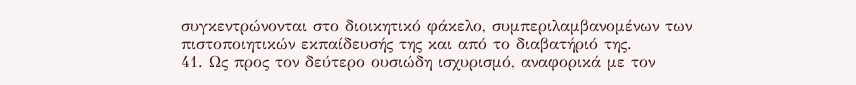συγκεντρώνονται στο διοικητικό φάκελο, συμπεριλαμβανομένων των πιστοποιητικών εκπαίδευσής της και από το διαβατήριό της.
41. Ως προς τον δεύτερο ουσιώδη ισχυρισμό, αναφορικά με τον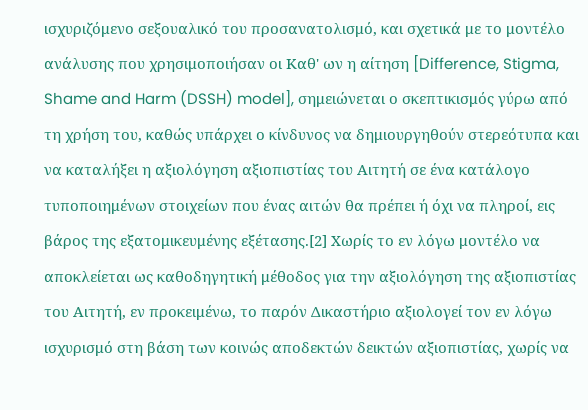ισχυριζόμενο σεξουαλικό του προσανατολισμό, και σχετικά με το μοντέλο ανάλυσης που χρησιμοποιήσαν οι Καθ' ων η αίτηση [Difference, Stigma, Shame and Harm (DSSH) model], σημειώνεται ο σκεπτικισμός γύρω από τη χρήση του, καθώς υπάρχει ο κίνδυνος να δημιουργηθούν στερεότυπα και να καταλήξει η αξιολόγηση αξιοπιστίας του Αιτητή σε ένα κατάλογο τυποποιημένων στοιχείων που ένας αιτών θα πρέπει ή όχι να πληροί, εις βάρος της εξατομικευμένης εξέτασης.[2] Χωρίς το εν λόγω μοντέλο να αποκλείεται ως καθοδηγητική μέθοδος για την αξιολόγηση της αξιοπιστίας του Αιτητή, εν προκειμένω, το παρόν Δικαστήριο αξιολογεί τον εν λόγω ισχυρισμό στη βάση των κοινώς αποδεκτών δεικτών αξιοπιστίας, χωρίς να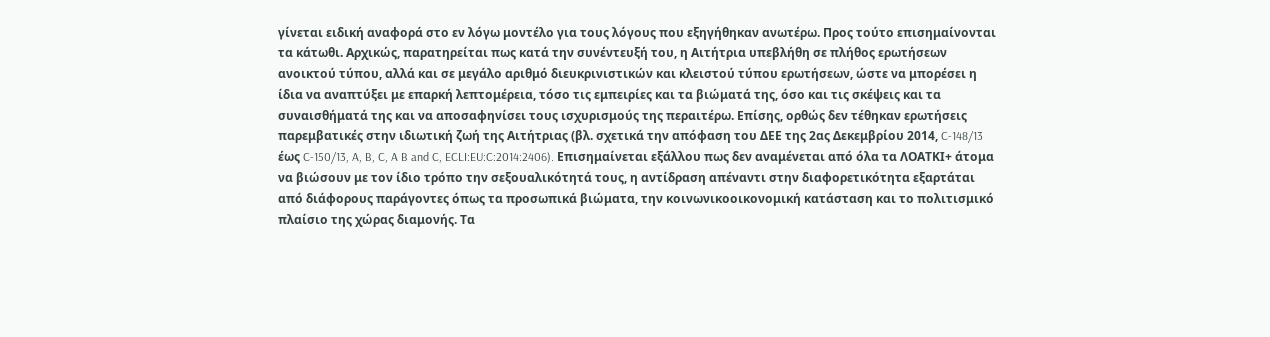γίνεται ειδική αναφορά στο εν λόγω μοντέλο για τους λόγους που εξηγήθηκαν ανωτέρω. Προς τούτο επισημαίνονται τα κάτωθι. Αρχικώς, παρατηρείται πως κατά την συνέντευξή του, η Αιτήτρια υπεβλήθη σε πλήθος ερωτήσεων ανοικτού τύπου, αλλά και σε μεγάλο αριθμό διευκρινιστικών και κλειστού τύπου ερωτήσεων, ώστε να μπορέσει η ίδια να αναπτύξει με επαρκή λεπτομέρεια, τόσο τις εμπειρίες και τα βιώματά της, όσο και τις σκέψεις και τα συναισθήματά της και να αποσαφηνίσει τους ισχυρισμούς της περαιτέρω. Επίσης, ορθώς δεν τέθηκαν ερωτήσεις παρεμβατικές στην ιδιωτική ζωή της Αιτήτριας (βλ. σχετικά την απόφαση του ΔΕΕ της 2ας Δεκεμβρίου 2014, C-148/13 έως C-150/13, A, B, C, A B and C, ECLI:EU:C:2014:2406). Επισημαίνεται εξάλλου πως δεν αναμένεται από όλα τα ΛΟΑΤΚI+ άτομα να βιώσουν με τον ίδιο τρόπο την σεξουαλικότητά τους, η αντίδραση απέναντι στην διαφορετικότητα εξαρτάται από διάφορους παράγοντες όπως τα προσωπικά βιώματα, την κοινωνικοοικονομική κατάσταση και το πολιτισμικό πλαίσιο της χώρας διαμονής. Τα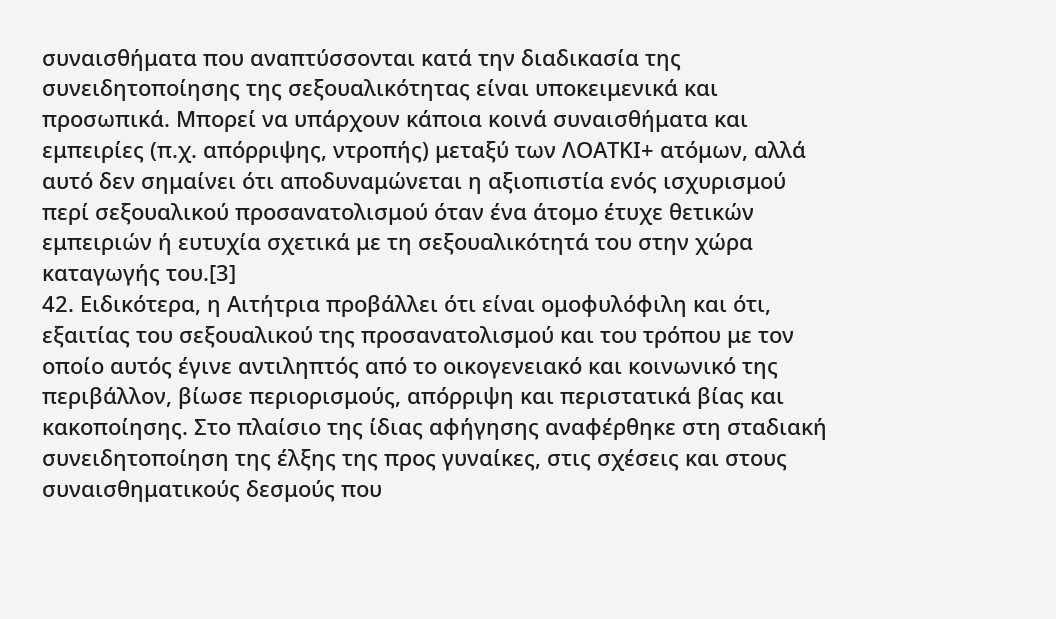συναισθήματα που αναπτύσσονται κατά την διαδικασία της συνειδητοποίησης της σεξουαλικότητας είναι υποκειμενικά και προσωπικά. Μπορεί να υπάρχουν κάποια κοινά συναισθήματα και εμπειρίες (π.χ. απόρριψης, ντροπής) μεταξύ των ΛΟΑΤΚΙ+ ατόμων, αλλά αυτό δεν σημαίνει ότι αποδυναμώνεται η αξιοπιστία ενός ισχυρισμού περί σεξουαλικού προσανατολισμού όταν ένα άτομο έτυχε θετικών εμπειριών ή ευτυχία σχετικά με τη σεξουαλικότητά του στην χώρα καταγωγής του.[3]
42. Ειδικότερα, η Αιτήτρια προβάλλει ότι είναι ομοφυλόφιλη και ότι, εξαιτίας του σεξουαλικού της προσανατολισμού και του τρόπου με τον οποίο αυτός έγινε αντιληπτός από το οικογενειακό και κοινωνικό της περιβάλλον, βίωσε περιορισμούς, απόρριψη και περιστατικά βίας και κακοποίησης. Στο πλαίσιο της ίδιας αφήγησης αναφέρθηκε στη σταδιακή συνειδητοποίηση της έλξης της προς γυναίκες, στις σχέσεις και στους συναισθηματικούς δεσμούς που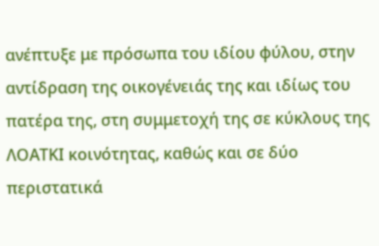ανέπτυξε με πρόσωπα του ιδίου φύλου, στην αντίδραση της οικογένειάς της και ιδίως του πατέρα της, στη συμμετοχή της σε κύκλους της ΛΟΑΤΚΙ κοινότητας, καθώς και σε δύο περιστατικά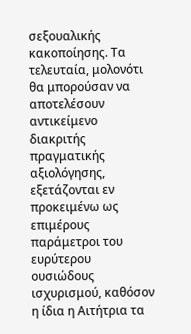σεξουαλικής κακοποίησης. Τα τελευταία, μολονότι θα μπορούσαν να αποτελέσουν αντικείμενο διακριτής πραγματικής αξιολόγησης, εξετάζονται εν προκειμένω ως επιμέρους παράμετροι του ευρύτερου ουσιώδους ισχυρισμού, καθόσον η ίδια η Αιτήτρια τα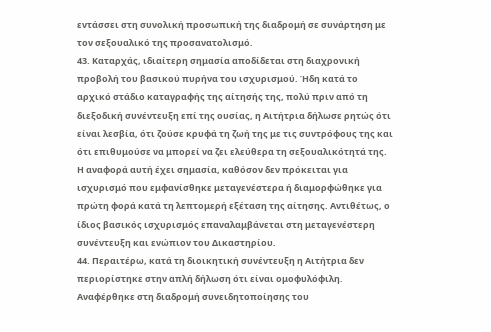εντάσσει στη συνολική προσωπική της διαδρομή σε συνάρτηση με τον σεξουαλικό της προσανατολισμό.
43. Καταρχάς, ιδιαίτερη σημασία αποδίδεται στη διαχρονική προβολή του βασικού πυρήνα του ισχυρισμού. Ήδη κατά το αρχικό στάδιο καταγραφής της αίτησής της, πολύ πριν από τη διεξοδική συνέντευξη επί της ουσίας, η Αιτήτρια δήλωσε ρητώς ότι είναι λεσβία, ότι ζούσε κρυφά τη ζωή της με τις συντρόφους της και ότι επιθυμούσε να μπορεί να ζει ελεύθερα τη σεξουαλικότητά της. Η αναφορά αυτή έχει σημασία, καθόσον δεν πρόκειται για ισχυρισμό που εμφανίσθηκε μεταγενέστερα ή διαμορφώθηκε για πρώτη φορά κατά τη λεπτομερή εξέταση της αίτησης. Αντιθέτως, ο ίδιος βασικός ισχυρισμός επαναλαμβάνεται στη μεταγενέστερη συνέντευξη και ενώπιον του Δικαστηρίου.
44. Περαιτέρω, κατά τη διοικητική συνέντευξη η Αιτήτρια δεν περιορίστηκε στην απλή δήλωση ότι είναι ομοφυλόφιλη. Αναφέρθηκε στη διαδρομή συνειδητοποίησης του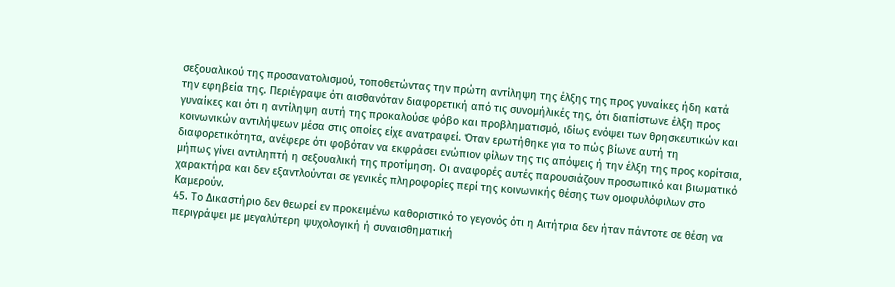σεξουαλικού της προσανατολισμού, τοποθετώντας την πρώτη αντίληψη της έλξης της προς γυναίκες ήδη κατά την εφηβεία της. Περιέγραψε ότι αισθανόταν διαφορετική από τις συνομήλικές της, ότι διαπίστωνε έλξη προς γυναίκες και ότι η αντίληψη αυτή της προκαλούσε φόβο και προβληματισμό, ιδίως ενόψει των θρησκευτικών και κοινωνικών αντιλήψεων μέσα στις οποίες είχε ανατραφεί. Όταν ερωτήθηκε για το πώς βίωνε αυτή τη διαφορετικότητα, ανέφερε ότι φοβόταν να εκφράσει ενώπιον φίλων της τις απόψεις ή την έλξη της προς κορίτσια, μήπως γίνει αντιληπτή η σεξουαλική της προτίμηση. Οι αναφορές αυτές παρουσιάζουν προσωπικό και βιωματικό χαρακτήρα και δεν εξαντλούνται σε γενικές πληροφορίες περί της κοινωνικής θέσης των ομοφυλόφιλων στο Καμερούν.
45. Το Δικαστήριο δεν θεωρεί εν προκειμένω καθοριστικό το γεγονός ότι η Αιτήτρια δεν ήταν πάντοτε σε θέση να περιγράψει με μεγαλύτερη ψυχολογική ή συναισθηματική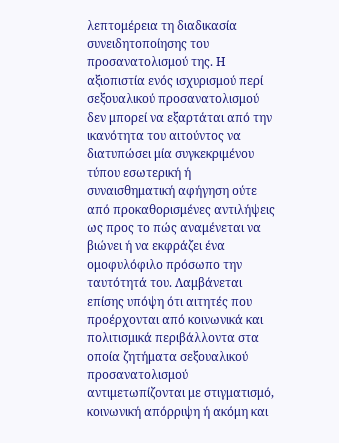λεπτομέρεια τη διαδικασία συνειδητοποίησης του προσανατολισμού της. Η αξιοπιστία ενός ισχυρισμού περί σεξουαλικού προσανατολισμού δεν μπορεί να εξαρτάται από την ικανότητα του αιτούντος να διατυπώσει μία συγκεκριμένου τύπου εσωτερική ή συναισθηματική αφήγηση ούτε από προκαθορισμένες αντιλήψεις ως προς το πώς αναμένεται να βιώνει ή να εκφράζει ένα ομοφυλόφιλο πρόσωπο την ταυτότητά του. Λαμβάνεται επίσης υπόψη ότι αιτητές που προέρχονται από κοινωνικά και πολιτισμικά περιβάλλοντα στα οποία ζητήματα σεξουαλικού προσανατολισμού αντιμετωπίζονται με στιγματισμό, κοινωνική απόρριψη ή ακόμη και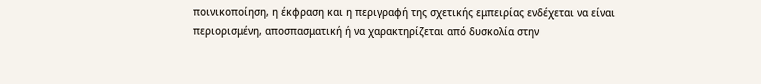ποινικοποίηση, η έκφραση και η περιγραφή της σχετικής εμπειρίας ενδέχεται να είναι περιορισμένη, αποσπασματική ή να χαρακτηρίζεται από δυσκολία στην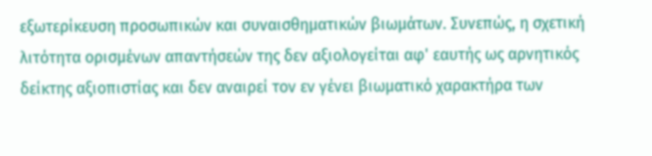εξωτερίκευση προσωπικών και συναισθηματικών βιωμάτων. Συνεπώς, η σχετική λιτότητα ορισμένων απαντήσεών της δεν αξιολογείται αφ' εαυτής ως αρνητικός δείκτης αξιοπιστίας και δεν αναιρεί τον εν γένει βιωματικό χαρακτήρα των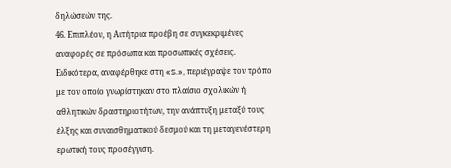δηλώσεών της.
46. Επιπλέον, η Αιτήτρια προέβη σε συγκεκριμένες αναφορές σε πρόσωπα και προσωπικές σχέσεις. Ειδικότερα, αναφέρθηκε στη «S.», περιέγραψε τον τρόπο με τον οποίο γνωρίστηκαν στο πλαίσιο σχολικών ή αθλητικών δραστηριοτήτων, την ανάπτυξη μεταξύ τους έλξης και συναισθηματικού δεσμού και τη μεταγενέστερη ερωτική τους προσέγγιση.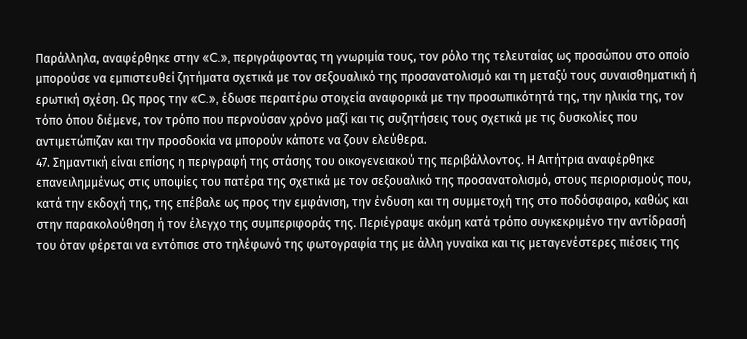Παράλληλα, αναφέρθηκε στην «C.», περιγράφοντας τη γνωριμία τους, τον ρόλο της τελευταίας ως προσώπου στο οποίο μπορούσε να εμπιστευθεί ζητήματα σχετικά με τον σεξουαλικό της προσανατολισμό και τη μεταξύ τους συναισθηματική ή ερωτική σχέση. Ως προς την «C.», έδωσε περαιτέρω στοιχεία αναφορικά με την προσωπικότητά της, την ηλικία της, τον τόπο όπου διέμενε, τον τρόπο που περνούσαν χρόνο μαζί και τις συζητήσεις τους σχετικά με τις δυσκολίες που αντιμετώπιζαν και την προσδοκία να μπορούν κάποτε να ζουν ελεύθερα.
47. Σημαντική είναι επίσης η περιγραφή της στάσης του οικογενειακού της περιβάλλοντος. Η Αιτήτρια αναφέρθηκε επανειλημμένως στις υποψίες του πατέρα της σχετικά με τον σεξουαλικό της προσανατολισμό, στους περιορισμούς που, κατά την εκδοχή της, της επέβαλε ως προς την εμφάνιση, την ένδυση και τη συμμετοχή της στο ποδόσφαιρο, καθώς και στην παρακολούθηση ή τον έλεγχο της συμπεριφοράς της. Περιέγραψε ακόμη κατά τρόπο συγκεκριμένο την αντίδρασή του όταν φέρεται να εντόπισε στο τηλέφωνό της φωτογραφία της με άλλη γυναίκα και τις μεταγενέστερες πιέσεις της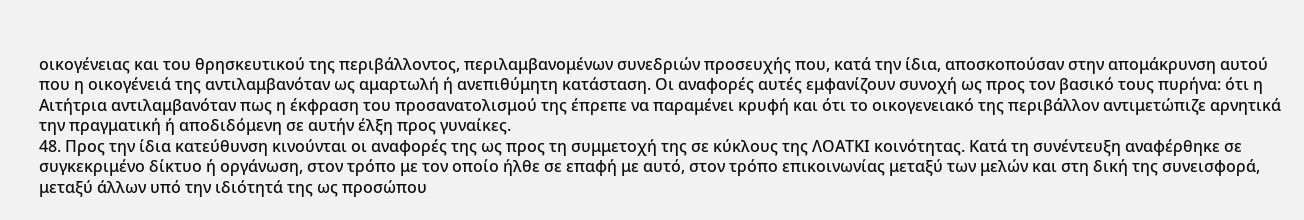οικογένειας και του θρησκευτικού της περιβάλλοντος, περιλαμβανομένων συνεδριών προσευχής που, κατά την ίδια, αποσκοπούσαν στην απομάκρυνση αυτού που η οικογένειά της αντιλαμβανόταν ως αμαρτωλή ή ανεπιθύμητη κατάσταση. Οι αναφορές αυτές εμφανίζουν συνοχή ως προς τον βασικό τους πυρήνα: ότι η Αιτήτρια αντιλαμβανόταν πως η έκφραση του προσανατολισμού της έπρεπε να παραμένει κρυφή και ότι το οικογενειακό της περιβάλλον αντιμετώπιζε αρνητικά την πραγματική ή αποδιδόμενη σε αυτήν έλξη προς γυναίκες.
48. Προς την ίδια κατεύθυνση κινούνται οι αναφορές της ως προς τη συμμετοχή της σε κύκλους της ΛΟΑΤΚΙ κοινότητας. Κατά τη συνέντευξη αναφέρθηκε σε συγκεκριμένο δίκτυο ή οργάνωση, στον τρόπο με τον οποίο ήλθε σε επαφή με αυτό, στον τρόπο επικοινωνίας μεταξύ των μελών και στη δική της συνεισφορά, μεταξύ άλλων υπό την ιδιότητά της ως προσώπου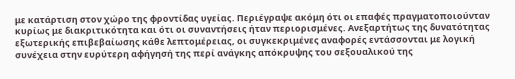με κατάρτιση στον χώρο της φροντίδας υγείας. Περιέγραψε ακόμη ότι οι επαφές πραγματοποιούνταν κυρίως με διακριτικότητα και ότι οι συναντήσεις ήταν περιορισμένες. Ανεξαρτήτως της δυνατότητας εξωτερικής επιβεβαίωσης κάθε λεπτομέρειας, οι συγκεκριμένες αναφορές εντάσσονται με λογική συνέχεια στην ευρύτερη αφήγησή της περί ανάγκης απόκρυψης του σεξουαλικού της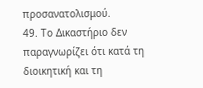προσανατολισμού.
49. Το Δικαστήριο δεν παραγνωρίζει ότι κατά τη διοικητική και τη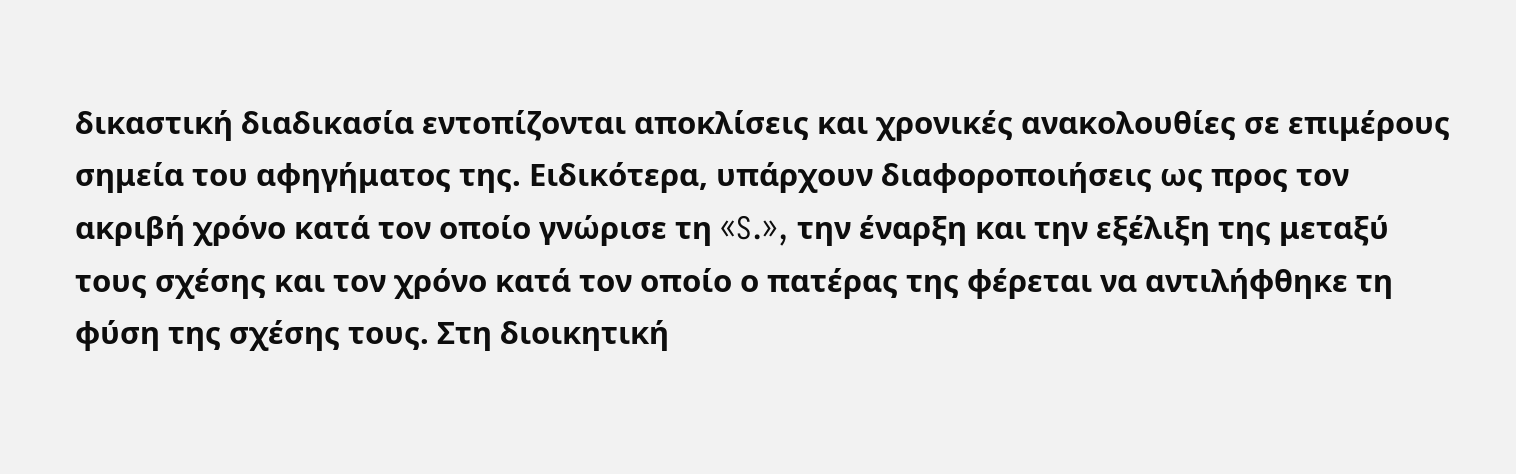δικαστική διαδικασία εντοπίζονται αποκλίσεις και χρονικές ανακολουθίες σε επιμέρους σημεία του αφηγήματος της. Ειδικότερα, υπάρχουν διαφοροποιήσεις ως προς τον ακριβή χρόνο κατά τον οποίο γνώρισε τη «S.», την έναρξη και την εξέλιξη της μεταξύ τους σχέσης και τον χρόνο κατά τον οποίο ο πατέρας της φέρεται να αντιλήφθηκε τη φύση της σχέσης τους. Στη διοικητική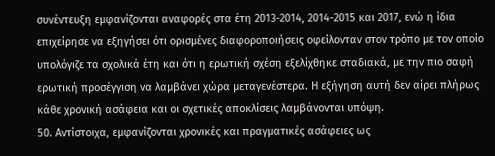συνέντευξη εμφανίζονται αναφορές στα έτη 2013-2014, 2014-2015 και 2017, ενώ η ίδια επιχείρησε να εξηγήσει ότι ορισμένες διαφοροποιήσεις οφείλονταν στον τρόπο με τον οποίο υπολόγιζε τα σχολικά έτη και ότι η ερωτική σχέση εξελίχθηκε σταδιακά, με την πιο σαφή ερωτική προσέγγιση να λαμβάνει χώρα μεταγενέστερα. Η εξήγηση αυτή δεν αίρει πλήρως κάθε χρονική ασάφεια και οι σχετικές αποκλίσεις λαμβάνονται υπόψη.
50. Αντίστοιχα, εμφανίζονται χρονικές και πραγματικές ασάφειες ως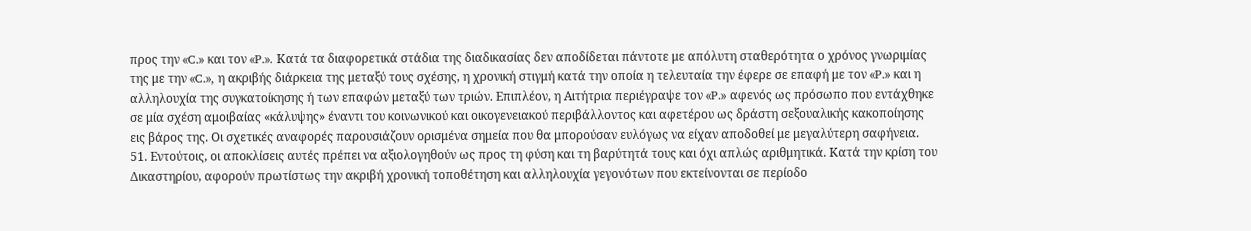προς την «C.» και τον «P.». Κατά τα διαφορετικά στάδια της διαδικασίας δεν αποδίδεται πάντοτε με απόλυτη σταθερότητα ο χρόνος γνωριμίας της με την «C.», η ακριβής διάρκεια της μεταξύ τους σχέσης, η χρονική στιγμή κατά την οποία η τελευταία την έφερε σε επαφή με τον «P.» και η αλληλουχία της συγκατοίκησης ή των επαφών μεταξύ των τριών. Επιπλέον, η Αιτήτρια περιέγραψε τον «P.» αφενός ως πρόσωπο που εντάχθηκε σε μία σχέση αμοιβαίας «κάλυψης» έναντι του κοινωνικού και οικογενειακού περιβάλλοντος και αφετέρου ως δράστη σεξουαλικής κακοποίησης εις βάρος της. Οι σχετικές αναφορές παρουσιάζουν ορισμένα σημεία που θα μπορούσαν ευλόγως να είχαν αποδοθεί με μεγαλύτερη σαφήνεια.
51. Εντούτοις, οι αποκλίσεις αυτές πρέπει να αξιολογηθούν ως προς τη φύση και τη βαρύτητά τους και όχι απλώς αριθμητικά. Κατά την κρίση του Δικαστηρίου, αφορούν πρωτίστως την ακριβή χρονική τοποθέτηση και αλληλουχία γεγονότων που εκτείνονται σε περίοδο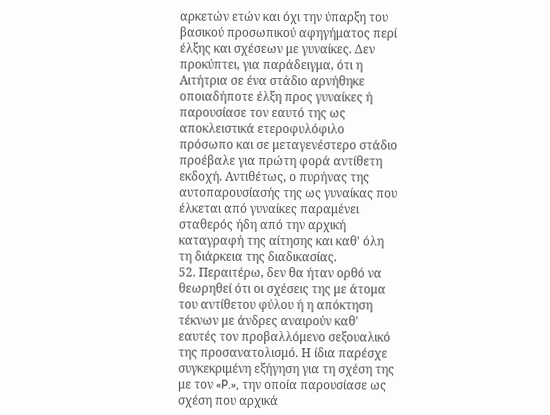αρκετών ετών και όχι την ύπαρξη του βασικού προσωπικού αφηγήματος περί έλξης και σχέσεων με γυναίκες. Δεν προκύπτει, για παράδειγμα, ότι η Αιτήτρια σε ένα στάδιο αρνήθηκε οποιαδήποτε έλξη προς γυναίκες ή παρουσίασε τον εαυτό της ως αποκλειστικά ετεροφυλόφιλο πρόσωπο και σε μεταγενέστερο στάδιο προέβαλε για πρώτη φορά αντίθετη εκδοχή. Αντιθέτως, ο πυρήνας της αυτοπαρουσίασής της ως γυναίκας που έλκεται από γυναίκες παραμένει σταθερός ήδη από την αρχική καταγραφή της αίτησης και καθ' όλη τη διάρκεια της διαδικασίας.
52. Περαιτέρω, δεν θα ήταν ορθό να θεωρηθεί ότι οι σχέσεις της με άτομα του αντίθετου φύλου ή η απόκτηση τέκνων με άνδρες αναιρούν καθ' εαυτές τον προβαλλόμενο σεξουαλικό της προσανατολισμό. Η ίδια παρέσχε συγκεκριμένη εξήγηση για τη σχέση της με τον «P.», την οποία παρουσίασε ως σχέση που αρχικά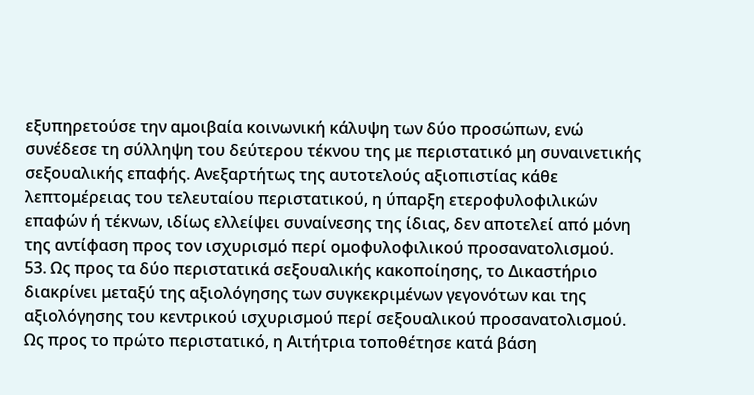εξυπηρετούσε την αμοιβαία κοινωνική κάλυψη των δύο προσώπων, ενώ συνέδεσε τη σύλληψη του δεύτερου τέκνου της με περιστατικό μη συναινετικής σεξουαλικής επαφής. Ανεξαρτήτως της αυτοτελούς αξιοπιστίας κάθε λεπτομέρειας του τελευταίου περιστατικού, η ύπαρξη ετεροφυλοφιλικών επαφών ή τέκνων, ιδίως ελλείψει συναίνεσης της ίδιας, δεν αποτελεί από μόνη της αντίφαση προς τον ισχυρισμό περί ομοφυλοφιλικού προσανατολισμού.
53. Ως προς τα δύο περιστατικά σεξουαλικής κακοποίησης, το Δικαστήριο διακρίνει μεταξύ της αξιολόγησης των συγκεκριμένων γεγονότων και της αξιολόγησης του κεντρικού ισχυρισμού περί σεξουαλικού προσανατολισμού. Ως προς το πρώτο περιστατικό, η Αιτήτρια τοποθέτησε κατά βάση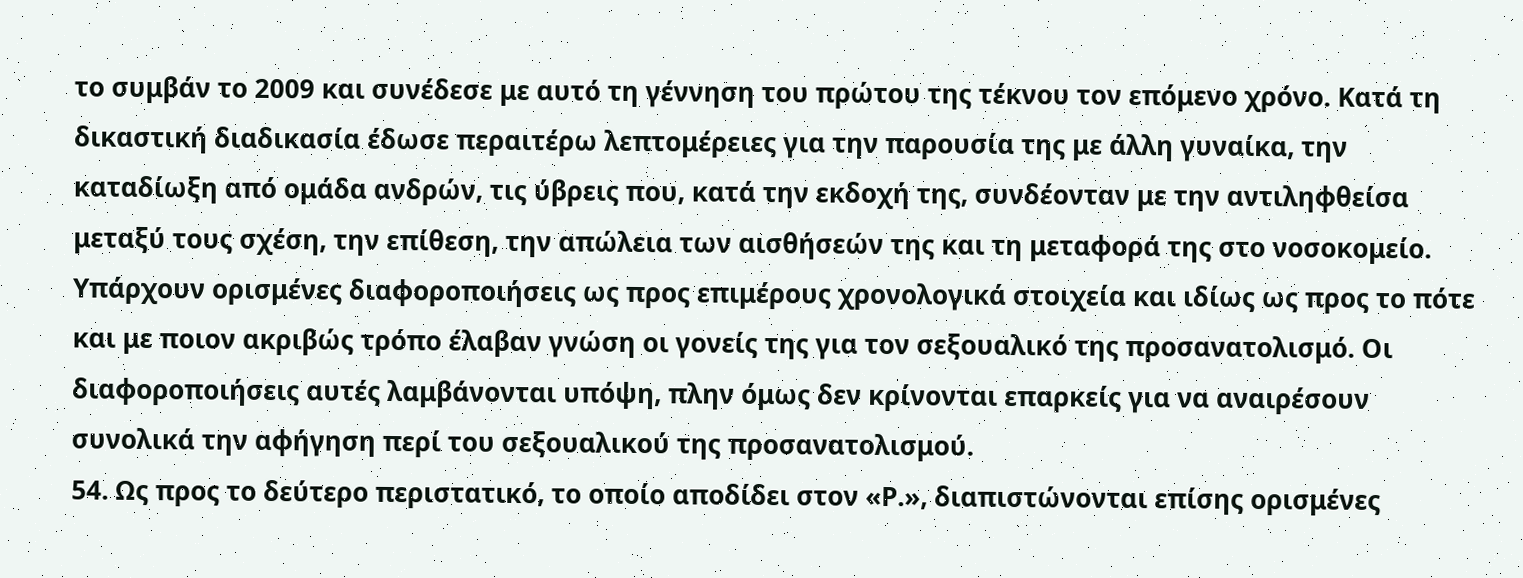το συμβάν το 2009 και συνέδεσε με αυτό τη γέννηση του πρώτου της τέκνου τον επόμενο χρόνο. Κατά τη δικαστική διαδικασία έδωσε περαιτέρω λεπτομέρειες για την παρουσία της με άλλη γυναίκα, την καταδίωξη από ομάδα ανδρών, τις ύβρεις που, κατά την εκδοχή της, συνδέονταν με την αντιληφθείσα μεταξύ τους σχέση, την επίθεση, την απώλεια των αισθήσεών της και τη μεταφορά της στο νοσοκομείο. Υπάρχουν ορισμένες διαφοροποιήσεις ως προς επιμέρους χρονολογικά στοιχεία και ιδίως ως προς το πότε και με ποιον ακριβώς τρόπο έλαβαν γνώση οι γονείς της για τον σεξουαλικό της προσανατολισμό. Οι διαφοροποιήσεις αυτές λαμβάνονται υπόψη, πλην όμως δεν κρίνονται επαρκείς για να αναιρέσουν συνολικά την αφήγηση περί του σεξουαλικού της προσανατολισμού.
54. Ως προς το δεύτερο περιστατικό, το οποίο αποδίδει στον «P.», διαπιστώνονται επίσης ορισμένες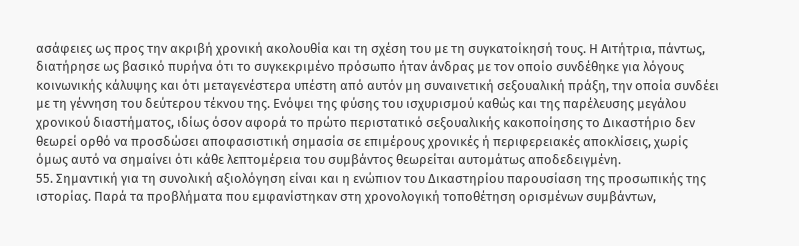ασάφειες ως προς την ακριβή χρονική ακολουθία και τη σχέση του με τη συγκατοίκησή τους. Η Αιτήτρια, πάντως, διατήρησε ως βασικό πυρήνα ότι το συγκεκριμένο πρόσωπο ήταν άνδρας με τον οποίο συνδέθηκε για λόγους κοινωνικής κάλυψης και ότι μεταγενέστερα υπέστη από αυτόν μη συναινετική σεξουαλική πράξη, την οποία συνδέει με τη γέννηση του δεύτερου τέκνου της. Ενόψει της φύσης του ισχυρισμού καθώς και της παρέλευσης μεγάλου χρονικού διαστήματος, ιδίως όσον αφορά το πρώτο περιστατικό σεξουαλικής κακοποίησης το Δικαστήριο δεν θεωρεί ορθό να προσδώσει αποφασιστική σημασία σε επιμέρους χρονικές ή περιφερειακές αποκλίσεις, χωρίς όμως αυτό να σημαίνει ότι κάθε λεπτομέρεια του συμβάντος θεωρείται αυτομάτως αποδεδειγμένη.
55. Σημαντική για τη συνολική αξιολόγηση είναι και η ενώπιον του Δικαστηρίου παρουσίαση της προσωπικής της ιστορίας. Παρά τα προβλήματα που εμφανίστηκαν στη χρονολογική τοποθέτηση ορισμένων συμβάντων,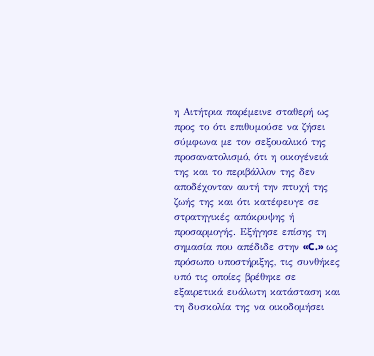η Αιτήτρια παρέμεινε σταθερή ως προς το ότι επιθυμούσε να ζήσει σύμφωνα με τον σεξουαλικό της προσανατολισμό, ότι η οικογένειά της και το περιβάλλον της δεν αποδέχονταν αυτή την πτυχή της ζωής της και ότι κατέφευγε σε στρατηγικές απόκρυψης ή προσαρμογής. Εξήγησε επίσης τη σημασία που απέδιδε στην «C.» ως πρόσωπο υποστήριξης, τις συνθήκες υπό τις οποίες βρέθηκε σε εξαιρετικά ευάλωτη κατάσταση και τη δυσκολία της να οικοδομήσει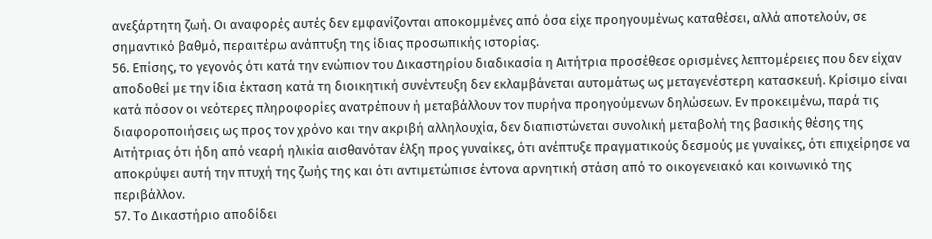ανεξάρτητη ζωή. Οι αναφορές αυτές δεν εμφανίζονται αποκομμένες από όσα είχε προηγουμένως καταθέσει, αλλά αποτελούν, σε σημαντικό βαθμό, περαιτέρω ανάπτυξη της ίδιας προσωπικής ιστορίας.
56. Επίσης, το γεγονός ότι κατά την ενώπιον του Δικαστηρίου διαδικασία η Αιτήτρια προσέθεσε ορισμένες λεπτομέρειες που δεν είχαν αποδοθεί με την ίδια έκταση κατά τη διοικητική συνέντευξη δεν εκλαμβάνεται αυτομάτως ως μεταγενέστερη κατασκευή. Κρίσιμο είναι κατά πόσον οι νεότερες πληροφορίες ανατρέπουν ή μεταβάλλουν τον πυρήνα προηγούμενων δηλώσεων. Εν προκειμένω, παρά τις διαφοροποιήσεις ως προς τον χρόνο και την ακριβή αλληλουχία, δεν διαπιστώνεται συνολική μεταβολή της βασικής θέσης της Αιτήτριας ότι ήδη από νεαρή ηλικία αισθανόταν έλξη προς γυναίκες, ότι ανέπτυξε πραγματικούς δεσμούς με γυναίκες, ότι επιχείρησε να αποκρύψει αυτή την πτυχή της ζωής της και ότι αντιμετώπισε έντονα αρνητική στάση από το οικογενειακό και κοινωνικό της περιβάλλον.
57. Το Δικαστήριο αποδίδει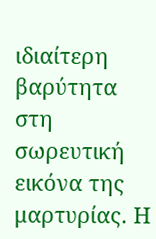ιδιαίτερη βαρύτητα στη σωρευτική εικόνα της μαρτυρίας. Η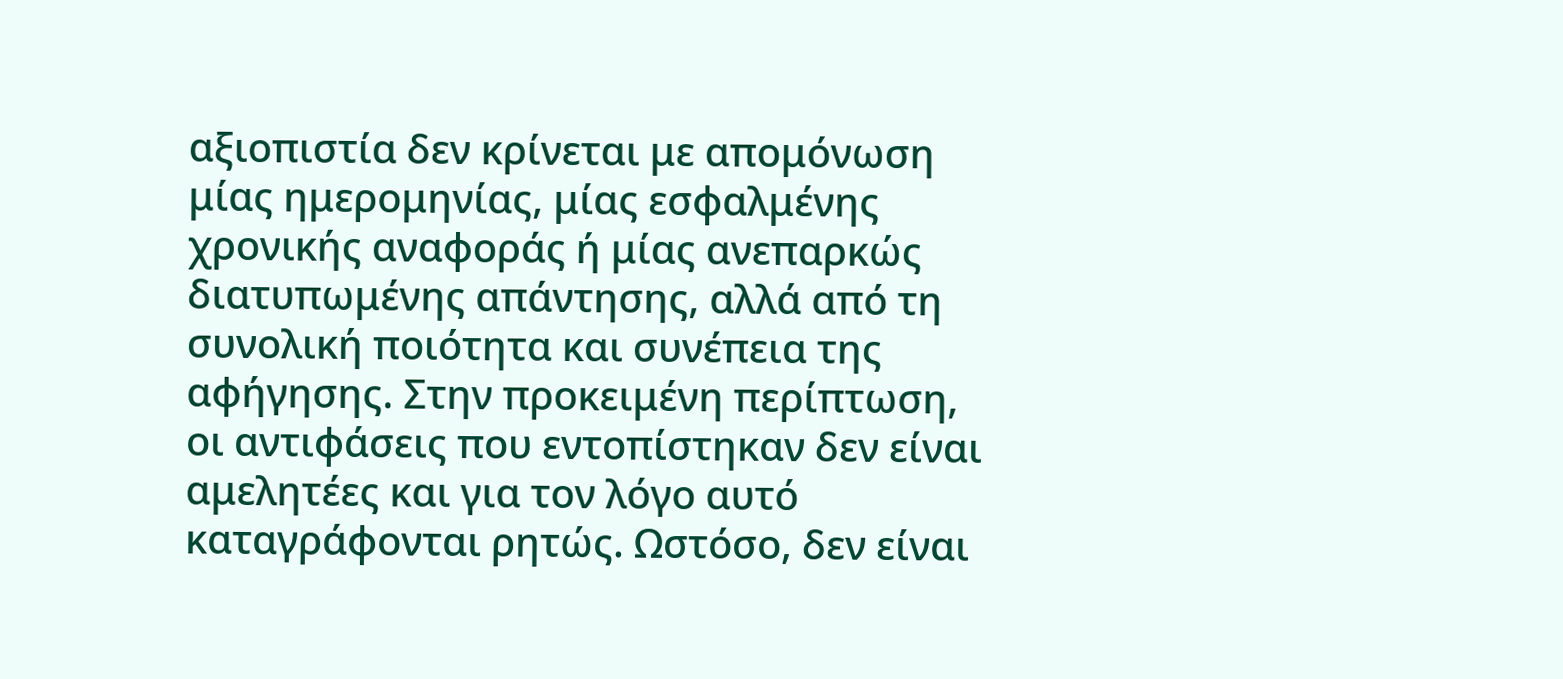αξιοπιστία δεν κρίνεται με απομόνωση μίας ημερομηνίας, μίας εσφαλμένης χρονικής αναφοράς ή μίας ανεπαρκώς διατυπωμένης απάντησης, αλλά από τη συνολική ποιότητα και συνέπεια της αφήγησης. Στην προκειμένη περίπτωση, οι αντιφάσεις που εντοπίστηκαν δεν είναι αμελητέες και για τον λόγο αυτό καταγράφονται ρητώς. Ωστόσο, δεν είναι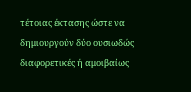τέτοιας έκτασης ώστε να δημιουργούν δύο ουσιωδώς διαφορετικές ή αμοιβαίως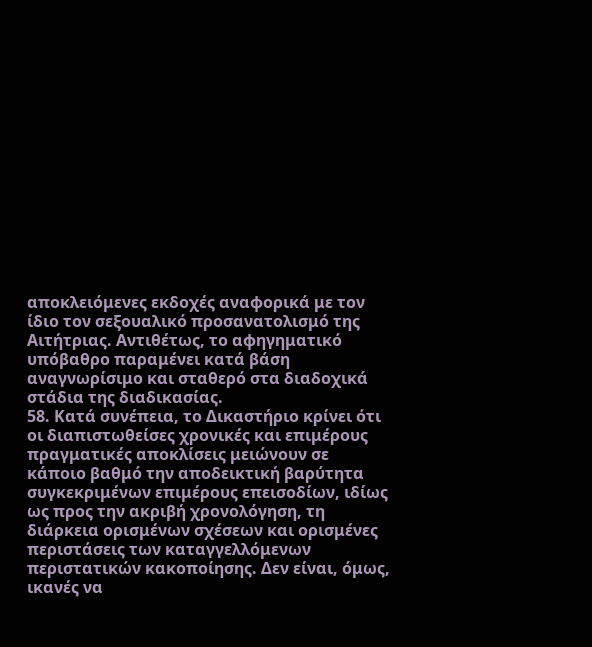αποκλειόμενες εκδοχές αναφορικά με τον ίδιο τον σεξουαλικό προσανατολισμό της Αιτήτριας. Αντιθέτως, το αφηγηματικό υπόβαθρο παραμένει κατά βάση αναγνωρίσιμο και σταθερό στα διαδοχικά στάδια της διαδικασίας.
58. Κατά συνέπεια, το Δικαστήριο κρίνει ότι οι διαπιστωθείσες χρονικές και επιμέρους πραγματικές αποκλίσεις μειώνουν σε κάποιο βαθμό την αποδεικτική βαρύτητα συγκεκριμένων επιμέρους επεισοδίων, ιδίως ως προς την ακριβή χρονολόγηση, τη διάρκεια ορισμένων σχέσεων και ορισμένες περιστάσεις των καταγγελλόμενων περιστατικών κακοποίησης. Δεν είναι, όμως, ικανές να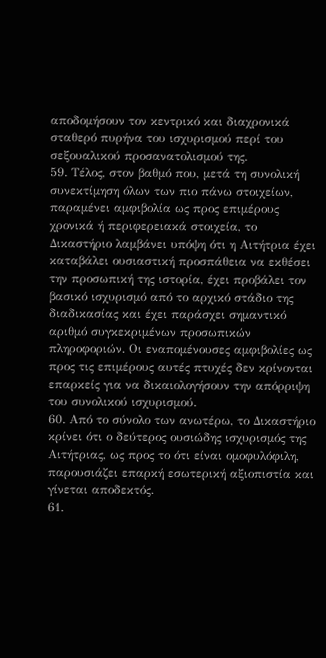αποδομήσουν τον κεντρικό και διαχρονικά σταθερό πυρήνα του ισχυρισμού περί του σεξουαλικού προσανατολισμού της.
59. Τέλος, στον βαθμό που, μετά τη συνολική συνεκτίμηση όλων των πιο πάνω στοιχείων, παραμένει αμφιβολία ως προς επιμέρους χρονικά ή περιφερειακά στοιχεία, το Δικαστήριο λαμβάνει υπόψη ότι η Αιτήτρια έχει καταβάλει ουσιαστική προσπάθεια να εκθέσει την προσωπική της ιστορία, έχει προβάλει τον βασικό ισχυρισμό από το αρχικό στάδιο της διαδικασίας και έχει παράσχει σημαντικό αριθμό συγκεκριμένων προσωπικών πληροφοριών. Οι εναπομένουσες αμφιβολίες ως προς τις επιμέρους αυτές πτυχές δεν κρίνονται επαρκείς για να δικαιολογήσουν την απόρριψη του συνολικού ισχυρισμού.
60. Από το σύνολο των ανωτέρω, το Δικαστήριο κρίνει ότι ο δεύτερος ουσιώδης ισχυρισμός της Αιτήτριας, ως προς το ότι είναι ομοφυλόφιλη, παρουσιάζει επαρκή εσωτερική αξιοπιστία και γίνεται αποδεκτός.
61.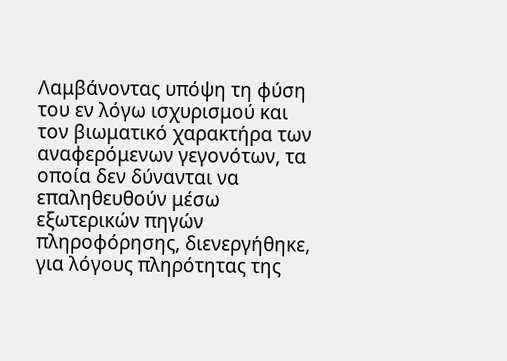Λαμβάνοντας υπόψη τη φύση του εν λόγω ισχυρισμού και τον βιωματικό χαρακτήρα των αναφερόμενων γεγονότων, τα οποία δεν δύνανται να επαληθευθούν μέσω εξωτερικών πηγών πληροφόρησης, διενεργήθηκε, για λόγους πληρότητας της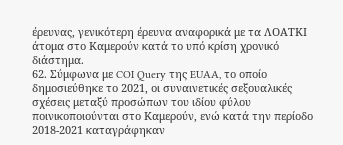έρευνας, γενικότερη έρευνα αναφορικά με τα ΛΟΑΤΚΙ άτομα στο Καμερούν κατά το υπό κρίση χρονικό διάστημα.
62. Σύμφωνα με COI Query της EUAA, το οποίο δημοσιεύθηκε το 2021, οι συναινετικές σεξουαλικές σχέσεις μεταξύ προσώπων του ιδίου φύλου ποινικοποιούνται στο Καμερούν, ενώ κατά την περίοδο 2018-2021 καταγράφηκαν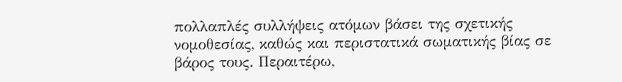πολλαπλές συλλήψεις ατόμων βάσει της σχετικής νομοθεσίας, καθώς και περιστατικά σωματικής βίας σε βάρος τους. Περαιτέρω,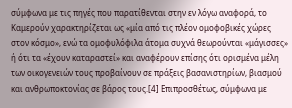σύμφωνα με τις πηγές που παρατίθενται στην εν λόγω αναφορά, το Καμερούν χαρακτηρίζεται ως «μία από τις πλέον ομοφοβικές χώρες στον κόσμο», ενώ τα ομοφυλόφιλα άτομα συχνά θεωρούνται «μάγισσες» ή ότι τα «έχουν καταραστεί» και αναφέρουν επίσης ότι ορισμένα μέλη των οικογενειών τους προβαίνουν σε πράξεις βασανιστηρίων, βιασμού και ανθρωποκτονίας σε βάρος τους.[4] Επιπροσθέτως, σύμφωνα με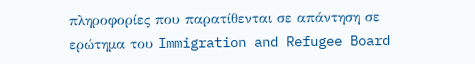πληροφορίες που παρατίθενται σε απάντηση σε ερώτημα του Immigration and Refugee Board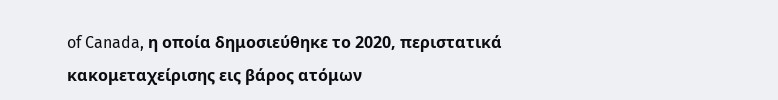of Canada, η οποία δημοσιεύθηκε το 2020, περιστατικά κακομεταχείρισης εις βάρος ατόμων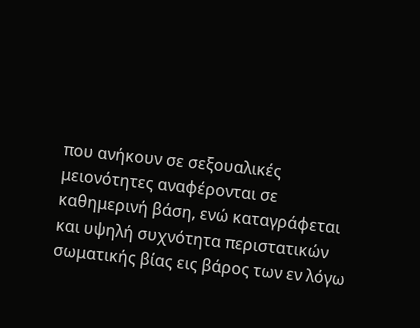που ανήκουν σε σεξουαλικές μειονότητες αναφέρονται σε καθημερινή βάση, ενώ καταγράφεται και υψηλή συχνότητα περιστατικών σωματικής βίας εις βάρος των εν λόγω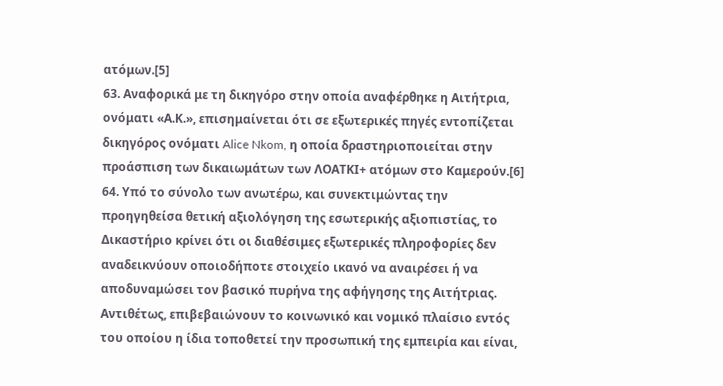ατόμων.[5]
63. Αναφορικά με τη δικηγόρο στην οποία αναφέρθηκε η Αιτήτρια, ονόματι «Α.Κ.», επισημαίνεται ότι σε εξωτερικές πηγές εντοπίζεται δικηγόρος ονόματι Alice Nkom, η οποία δραστηριοποιείται στην προάσπιση των δικαιωμάτων των ΛΟΑΤΚΙ+ ατόμων στο Καμερούν.[6]
64. Υπό το σύνολο των ανωτέρω, και συνεκτιμώντας την προηγηθείσα θετική αξιολόγηση της εσωτερικής αξιοπιστίας, το Δικαστήριο κρίνει ότι οι διαθέσιμες εξωτερικές πληροφορίες δεν αναδεικνύουν οποιοδήποτε στοιχείο ικανό να αναιρέσει ή να αποδυναμώσει τον βασικό πυρήνα της αφήγησης της Αιτήτριας. Αντιθέτως, επιβεβαιώνουν το κοινωνικό και νομικό πλαίσιο εντός του οποίου η ίδια τοποθετεί την προσωπική της εμπειρία και είναι,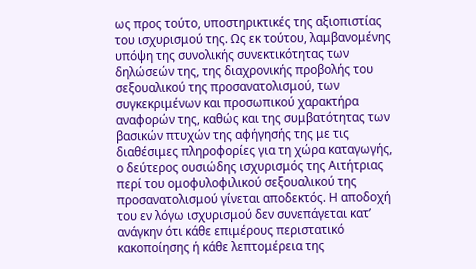ως προς τούτο, υποστηρικτικές της αξιοπιστίας του ισχυρισμού της. Ως εκ τούτου, λαμβανομένης υπόψη της συνολικής συνεκτικότητας των δηλώσεών της, της διαχρονικής προβολής του σεξουαλικού της προσανατολισμού, των συγκεκριμένων και προσωπικού χαρακτήρα αναφορών της, καθώς και της συμβατότητας των βασικών πτυχών της αφήγησής της με τις διαθέσιμες πληροφορίες για τη χώρα καταγωγής, ο δεύτερος ουσιώδης ισχυρισμός της Αιτήτριας περί του ομοφυλοφιλικού σεξουαλικού της προσανατολισμού γίνεται αποδεκτός. Η αποδοχή του εν λόγω ισχυρισμού δεν συνεπάγεται κατ’ ανάγκην ότι κάθε επιμέρους περιστατικό κακοποίησης ή κάθε λεπτομέρεια της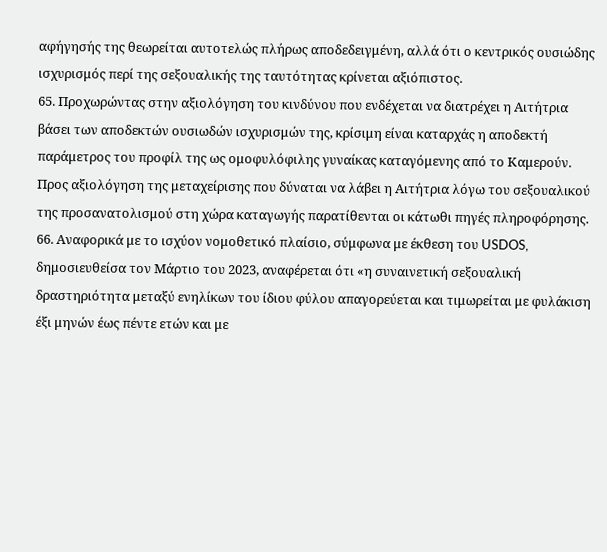αφήγησής της θεωρείται αυτοτελώς πλήρως αποδεδειγμένη, αλλά ότι ο κεντρικός ουσιώδης ισχυρισμός περί της σεξουαλικής της ταυτότητας κρίνεται αξιόπιστος.
65. Προχωρώντας στην αξιολόγηση του κινδύνου που ενδέχεται να διατρέχει η Αιτήτρια βάσει των αποδεκτών ουσιωδών ισχυρισμών της, κρίσιμη είναι καταρχάς η αποδεκτή παράμετρος του προφίλ της ως ομοφυλόφιλης γυναίκας καταγόμενης από το Καμερούν. Προς αξιολόγηση της μεταχείρισης που δύναται να λάβει η Αιτήτρια λόγω του σεξουαλικού της προσανατολισμού στη χώρα καταγωγής παρατίθενται οι κάτωθι πηγές πληροφόρησης.
66. Αναφορικά με το ισχύον νομοθετικό πλαίσιο, σύμφωνα με έκθεση του USDOS, δημοσιευθείσα τον Μάρτιο του 2023, αναφέρεται ότι «η συναινετική σεξουαλική δραστηριότητα μεταξύ ενηλίκων του ίδιου φύλου απαγορεύεται και τιμωρείται με φυλάκιση έξι μηνών έως πέντε ετών και με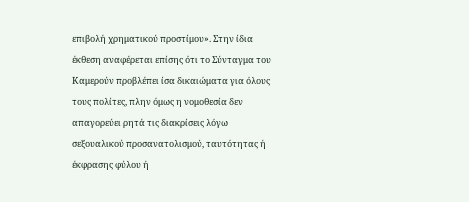επιβολή χρηματικού προστίμου». Στην ίδια έκθεση αναφέρεται επίσης ότι το Σύνταγμα του Καμερούν προβλέπει ίσα δικαιώματα για όλους τους πολίτες, πλην όμως η νομοθεσία δεν απαγορεύει ρητά τις διακρίσεις λόγω σεξουαλικού προσανατολισμού, ταυτότητας ή έκφρασης φύλου ή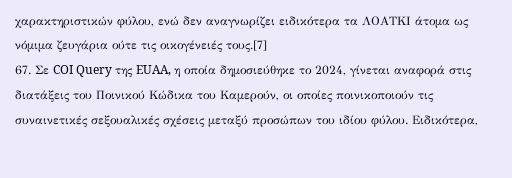χαρακτηριστικών φύλου, ενώ δεν αναγνωρίζει ειδικότερα τα ΛΟΑΤΚΙ άτομα ως νόμιμα ζευγάρια ούτε τις οικογένειές τους.[7]
67. Σε COI Query της EUAA, η οποία δημοσιεύθηκε το 2024, γίνεται αναφορά στις διατάξεις του Ποινικού Κώδικα του Καμερούν, οι οποίες ποινικοποιούν τις συναινετικές σεξουαλικές σχέσεις μεταξύ προσώπων του ιδίου φύλου. Ειδικότερα,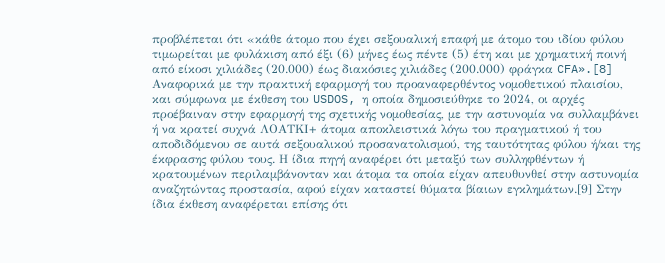προβλέπεται ότι «κάθε άτομο που έχει σεξουαλική επαφή με άτομο του ιδίου φύλου τιμωρείται με φυλάκιση από έξι (6) μήνες έως πέντε (5) έτη και με χρηματική ποινή από είκοσι χιλιάδες (20.000) έως διακόσιες χιλιάδες (200.000) φράγκα CFA».[8]
Αναφορικά με την πρακτική εφαρμογή του προαναφερθέντος νομοθετικού πλαισίου, και σύμφωνα με έκθεση του USDOS, η οποία δημοσιεύθηκε το 2024, οι αρχές προέβαιναν στην εφαρμογή της σχετικής νομοθεσίας, με την αστυνομία να συλλαμβάνει ή να κρατεί συχνά ΛΟΑΤΚΙ+ άτομα αποκλειστικά λόγω του πραγματικού ή του αποδιδόμενου σε αυτά σεξουαλικού προσανατολισμού, της ταυτότητας φύλου ή/και της έκφρασης φύλου τους. Η ίδια πηγή αναφέρει ότι μεταξύ των συλληφθέντων ή κρατουμένων περιλαμβάνονταν και άτομα τα οποία είχαν απευθυνθεί στην αστυνομία αναζητώντας προστασία, αφού είχαν καταστεί θύματα βίαιων εγκλημάτων.[9] Στην ίδια έκθεση αναφέρεται επίσης ότι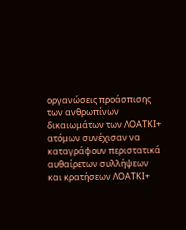οργανώσεις προάσπισης των ανθρωπίνων δικαιωμάτων των ΛΟΑΤΚΙ+ ατόμων συνέχισαν να καταγράφουν περιστατικά αυθαίρετων συλλήψεων και κρατήσεων ΛΟΑΤΚΙ+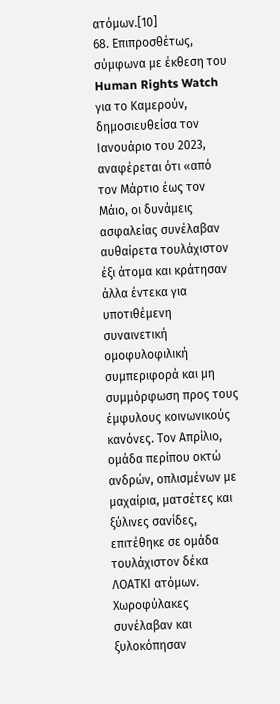ατόμων.[10]
68. Επιπροσθέτως, σύμφωνα με έκθεση του Human Rights Watch για το Καμερούν, δημοσιευθείσα τον Ιανουάριο του 2023, αναφέρεται ότι «από τον Μάρτιο έως τον Μάιο, οι δυνάμεις ασφαλείας συνέλαβαν αυθαίρετα τουλάχιστον έξι άτομα και κράτησαν άλλα έντεκα για υποτιθέμενη συναινετική ομοφυλοφιλική συμπεριφορά και μη συμμόρφωση προς τους έμφυλους κοινωνικούς κανόνες. Τον Απρίλιο, ομάδα περίπου οκτώ ανδρών, οπλισμένων με μαχαίρια, ματσέτες και ξύλινες σανίδες, επιτέθηκε σε ομάδα τουλάχιστον δέκα ΛΟΑΤΚΙ ατόμων. Χωροφύλακες συνέλαβαν και ξυλοκόπησαν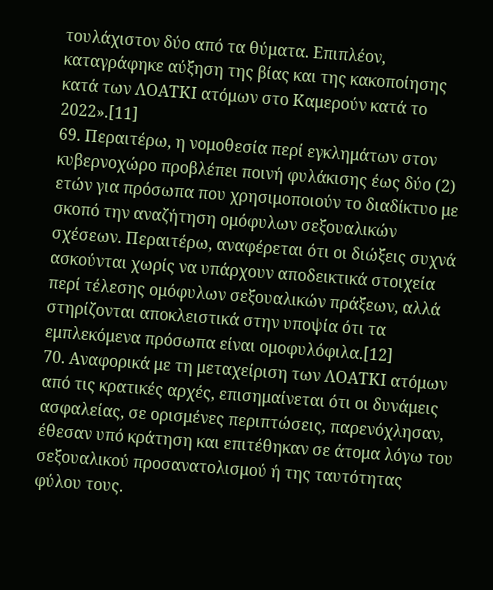τουλάχιστον δύο από τα θύματα. Επιπλέον, καταγράφηκε αύξηση της βίας και της κακοποίησης κατά των ΛΟΑΤΚΙ ατόμων στο Καμερούν κατά το 2022».[11]
69. Περαιτέρω, η νομοθεσία περί εγκλημάτων στον κυβερνοχώρο προβλέπει ποινή φυλάκισης έως δύο (2) ετών για πρόσωπα που χρησιμοποιούν το διαδίκτυο με σκοπό την αναζήτηση ομόφυλων σεξουαλικών σχέσεων. Περαιτέρω, αναφέρεται ότι οι διώξεις συχνά ασκούνται χωρίς να υπάρχουν αποδεικτικά στοιχεία περί τέλεσης ομόφυλων σεξουαλικών πράξεων, αλλά στηρίζονται αποκλειστικά στην υποψία ότι τα εμπλεκόμενα πρόσωπα είναι ομοφυλόφιλα.[12]
70. Αναφορικά με τη μεταχείριση των ΛΟΑΤΚΙ ατόμων από τις κρατικές αρχές, επισημαίνεται ότι οι δυνάμεις ασφαλείας, σε ορισμένες περιπτώσεις, παρενόχλησαν, έθεσαν υπό κράτηση και επιτέθηκαν σε άτομα λόγω του σεξουαλικού προσανατολισμού ή της ταυτότητας φύλου τους.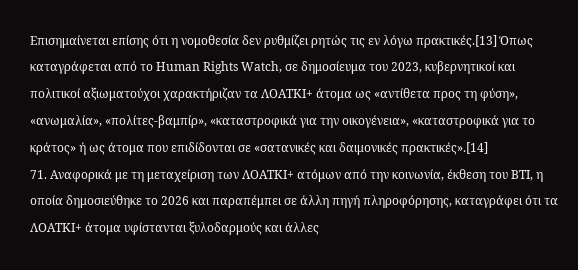Επισημαίνεται επίσης ότι η νομοθεσία δεν ρυθμίζει ρητώς τις εν λόγω πρακτικές.[13] Όπως καταγράφεται από το Human Rights Watch, σε δημοσίευμα του 2023, κυβερνητικοί και πολιτικοί αξιωματούχοι χαρακτήριζαν τα ΛΟΑΤΚΙ+ άτομα ως «αντίθετα προς τη φύση», «ανωμαλία», «πολίτες-βαμπίρ», «καταστροφικά για την οικογένεια», «καταστροφικά για το κράτος» ή ως άτομα που επιδίδονται σε «σατανικές και δαιμονικές πρακτικές».[14]
71. Αναφορικά με τη μεταχείριση των ΛΟΑΤΚΙ+ ατόμων από την κοινωνία, έκθεση του BTI, η οποία δημοσιεύθηκε το 2026 και παραπέμπει σε άλλη πηγή πληροφόρησης, καταγράφει ότι τα ΛΟΑΤΚΙ+ άτομα υφίστανται ξυλοδαρμούς και άλλες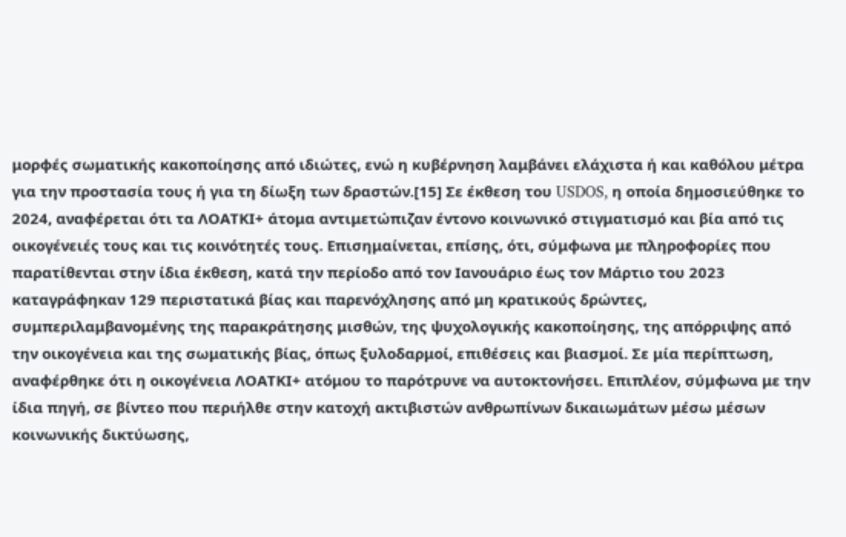μορφές σωματικής κακοποίησης από ιδιώτες, ενώ η κυβέρνηση λαμβάνει ελάχιστα ή και καθόλου μέτρα για την προστασία τους ή για τη δίωξη των δραστών.[15] Σε έκθεση του USDOS, η οποία δημοσιεύθηκε το 2024, αναφέρεται ότι τα ΛΟΑΤΚΙ+ άτομα αντιμετώπιζαν έντονο κοινωνικό στιγματισμό και βία από τις οικογένειές τους και τις κοινότητές τους. Επισημαίνεται, επίσης, ότι, σύμφωνα με πληροφορίες που παρατίθενται στην ίδια έκθεση, κατά την περίοδο από τον Ιανουάριο έως τον Μάρτιο του 2023 καταγράφηκαν 129 περιστατικά βίας και παρενόχλησης από μη κρατικούς δρώντες, συμπεριλαμβανομένης της παρακράτησης μισθών, της ψυχολογικής κακοποίησης, της απόρριψης από την οικογένεια και της σωματικής βίας, όπως ξυλοδαρμοί, επιθέσεις και βιασμοί. Σε μία περίπτωση, αναφέρθηκε ότι η οικογένεια ΛΟΑΤΚΙ+ ατόμου το παρότρυνε να αυτοκτονήσει. Επιπλέον, σύμφωνα με την ίδια πηγή, σε βίντεο που περιήλθε στην κατοχή ακτιβιστών ανθρωπίνων δικαιωμάτων μέσω μέσων κοινωνικής δικτύωσης,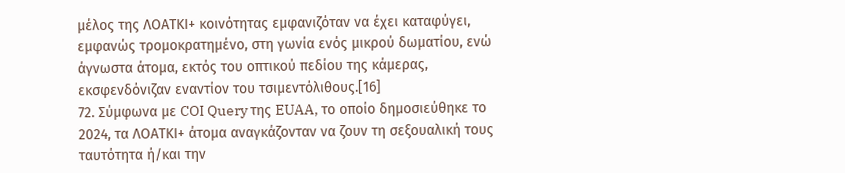μέλος της ΛΟΑΤΚΙ+ κοινότητας εμφανιζόταν να έχει καταφύγει, εμφανώς τρομοκρατημένο, στη γωνία ενός μικρού δωματίου, ενώ άγνωστα άτομα, εκτός του οπτικού πεδίου της κάμερας, εκσφενδόνιζαν εναντίον του τσιμεντόλιθους.[16]
72. Σύμφωνα με COI Query της EUAA, το οποίο δημοσιεύθηκε το 2024, τα ΛΟΑΤΚΙ+ άτομα αναγκάζονταν να ζουν τη σεξουαλική τους ταυτότητα ή/και την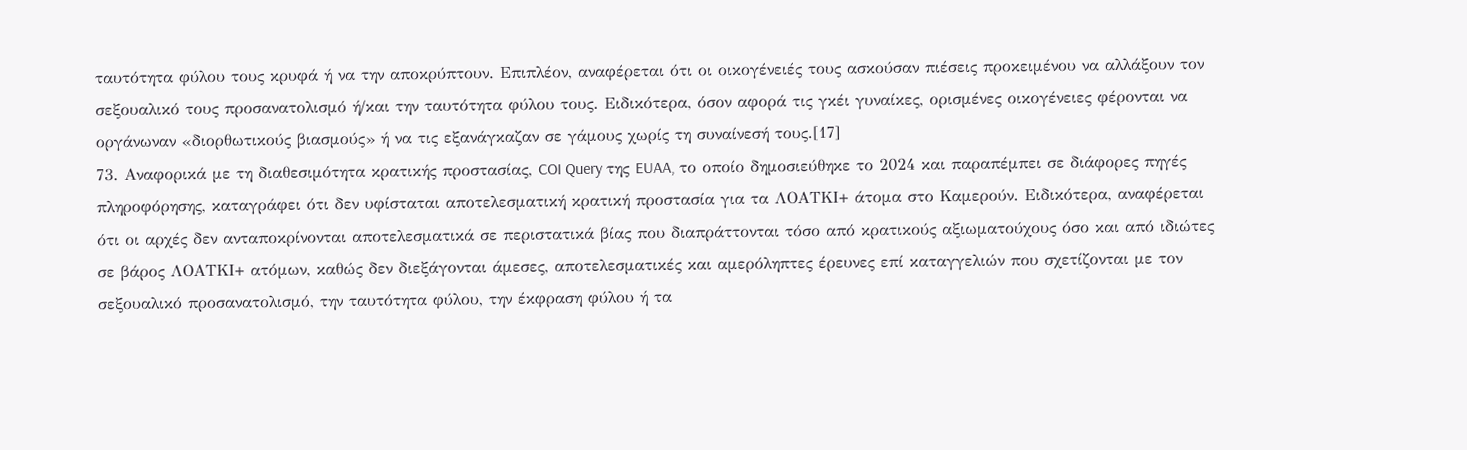ταυτότητα φύλου τους κρυφά ή να την αποκρύπτουν. Επιπλέον, αναφέρεται ότι οι οικογένειές τους ασκούσαν πιέσεις προκειμένου να αλλάξουν τον σεξουαλικό τους προσανατολισμό ή/και την ταυτότητα φύλου τους. Ειδικότερα, όσον αφορά τις γκέι γυναίκες, ορισμένες οικογένειες φέρονται να οργάνωναν «διορθωτικούς βιασμούς» ή να τις εξανάγκαζαν σε γάμους χωρίς τη συναίνεσή τους.[17]
73. Αναφορικά με τη διαθεσιμότητα κρατικής προστασίας, COI Query της EUAA, το οποίο δημοσιεύθηκε το 2024 και παραπέμπει σε διάφορες πηγές πληροφόρησης, καταγράφει ότι δεν υφίσταται αποτελεσματική κρατική προστασία για τα ΛΟΑΤΚΙ+ άτομα στο Καμερούν. Ειδικότερα, αναφέρεται ότι οι αρχές δεν ανταποκρίνονται αποτελεσματικά σε περιστατικά βίας που διαπράττονται τόσο από κρατικούς αξιωματούχους όσο και από ιδιώτες σε βάρος ΛΟΑΤΚΙ+ ατόμων, καθώς δεν διεξάγονται άμεσες, αποτελεσματικές και αμερόληπτες έρευνες επί καταγγελιών που σχετίζονται με τον σεξουαλικό προσανατολισμό, την ταυτότητα φύλου, την έκφραση φύλου ή τα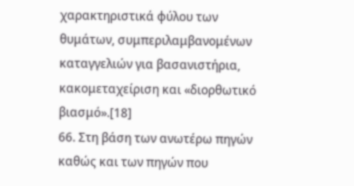χαρακτηριστικά φύλου των θυμάτων, συμπεριλαμβανομένων καταγγελιών για βασανιστήρια, κακομεταχείριση και «διορθωτικό βιασμό».[18]
66. Στη βάση των ανωτέρω πηγών καθώς και των πηγών που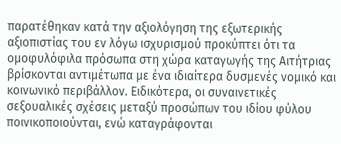παρατέθηκαν κατά την αξιολόγηση της εξωτερικής αξιοπιστίας του εν λόγω ισχυρισμού προκύπτει ότι τα ομοφυλόφιλα πρόσωπα στη χώρα καταγωγής της Αιτήτριας βρίσκονται αντιμέτωπα με ένα ιδιαίτερα δυσμενές νομικό και κοινωνικό περιβάλλον. Ειδικότερα, οι συναινετικές σεξουαλικές σχέσεις μεταξύ προσώπων του ιδίου φύλου ποινικοποιούνται, ενώ καταγράφονται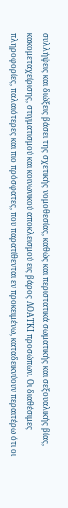συλλήψεις και διώξεις βάσει της σχετικής νομοθεσίας, καθώς και περιστατικά σωματικής και σεξουαλικής βίας, κακομεταχείρισης, στιγματισμού και κοινωνικού αποκλεισμού εις βάρος ΛΟΑΤΚΙ προσώπων. Οι διαθέσιμες πληροφορίες, παλαιότερες και πιο πρόσφατες, που παρατίθενται εν προκειμένω, καταδεικνύουν περαιτέρω ότι οι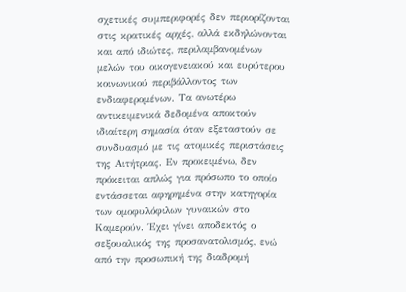σχετικές συμπεριφορές δεν περιορίζονται στις κρατικές αρχές, αλλά εκδηλώνονται και από ιδιώτες, περιλαμβανομένων μελών του οικογενειακού και ευρύτερου κοινωνικού περιβάλλοντος των ενδιαφερομένων. Τα ανωτέρω αντικειμενικά δεδομένα αποκτούν ιδιαίτερη σημασία όταν εξεταστούν σε συνδυασμό με τις ατομικές περιστάσεις της Αιτήτριας. Εν προκειμένω, δεν πρόκειται απλώς για πρόσωπο το οποίο εντάσσεται αφηρημένα στην κατηγορία των ομοφυλόφιλων γυναικών στο Καμερούν. Έχει γίνει αποδεκτός ο σεξουαλικός της προσανατολισμός, ενώ από την προσωπική της διαδρομή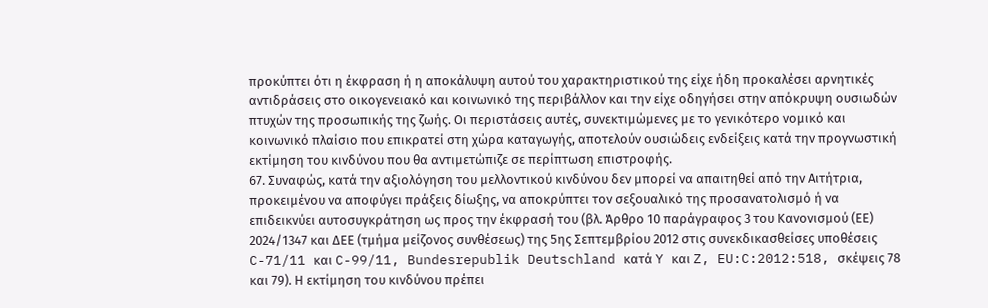προκύπτει ότι η έκφραση ή η αποκάλυψη αυτού του χαρακτηριστικού της είχε ήδη προκαλέσει αρνητικές αντιδράσεις στο οικογενειακό και κοινωνικό της περιβάλλον και την είχε οδηγήσει στην απόκρυψη ουσιωδών πτυχών της προσωπικής της ζωής. Οι περιστάσεις αυτές, συνεκτιμώμενες με το γενικότερο νομικό και κοινωνικό πλαίσιο που επικρατεί στη χώρα καταγωγής, αποτελούν ουσιώδεις ενδείξεις κατά την προγνωστική εκτίμηση του κινδύνου που θα αντιμετώπιζε σε περίπτωση επιστροφής.
67. Συναφώς, κατά την αξιολόγηση του μελλοντικού κινδύνου δεν μπορεί να απαιτηθεί από την Αιτήτρια, προκειμένου να αποφύγει πράξεις δίωξης, να αποκρύπτει τον σεξουαλικό της προσανατολισμό ή να επιδεικνύει αυτοσυγκράτηση ως προς την έκφρασή του (βλ. Άρθρο 10 παράγραφος 3 του Κανονισμού (ΕΕ) 2024/1347 και ΔΕΕ (τμήμα μείζονος συνθέσεως) της 5ης Σεπτεμβρίου 2012 στις συνεκδικασθείσες υποθέσεις C-71/11 και C-99/11, Bundesrepublik Deutschland κατά Y και Z, EU:C:2012:518, σκέψεις 78 και 79). Η εκτίμηση του κινδύνου πρέπει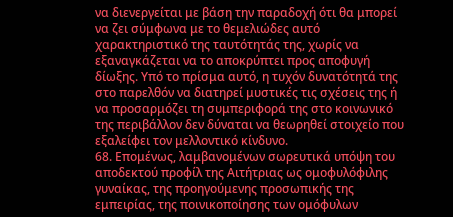να διενεργείται με βάση την παραδοχή ότι θα μπορεί να ζει σύμφωνα με το θεμελιώδες αυτό χαρακτηριστικό της ταυτότητάς της, χωρίς να εξαναγκάζεται να το αποκρύπτει προς αποφυγή δίωξης. Υπό το πρίσμα αυτό, η τυχόν δυνατότητά της στο παρελθόν να διατηρεί μυστικές τις σχέσεις της ή να προσαρμόζει τη συμπεριφορά της στο κοινωνικό της περιβάλλον δεν δύναται να θεωρηθεί στοιχείο που εξαλείφει τον μελλοντικό κίνδυνο.
68. Επομένως, λαμβανομένων σωρευτικά υπόψη του αποδεκτού προφίλ της Αιτήτριας ως ομοφυλόφιλης γυναίκας, της προηγούμενης προσωπικής της εμπειρίας, της ποινικοποίησης των ομόφυλων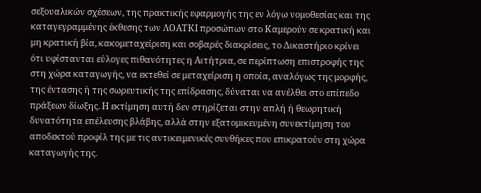σεξουαλικών σχέσεων, της πρακτικής εφαρμογής της εν λόγω νομοθεσίας και της καταγεγραμμένης έκθεσης των ΛΟΑΤΚΙ προσώπων στο Καμερούν σε κρατική και μη κρατική βία, κακομεταχείριση και σοβαρές διακρίσεις, το Δικαστήριο κρίνει ότι υφίστανται εύλογες πιθανότητες η Αιτήτρια, σε περίπτωση επιστροφής της στη χώρα καταγωγής, να εκτεθεί σε μεταχείριση η οποία, αναλόγως της μορφής, της έντασης ή της σωρευτικής της επίδρασης, δύναται να ανέλθει στο επίπεδο πράξεων δίωξης. Η εκτίμηση αυτή δεν στηρίζεται στην απλή ή θεωρητική δυνατότητα επέλευσης βλάβης, αλλά στην εξατομικευμένη συνεκτίμηση του αποδεκτού προφίλ της με τις αντικειμενικές συνθήκες που επικρατούν στη χώρα καταγωγής της.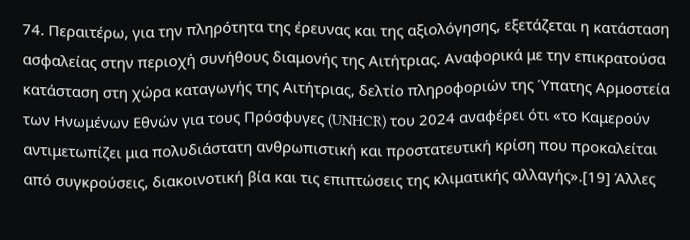74. Περαιτέρω, για την πληρότητα της έρευνας και της αξιολόγησης, εξετάζεται η κατάσταση ασφαλείας στην περιοχή συνήθους διαμονής της Αιτήτριας. Αναφορικά με την επικρατούσα κατάσταση στη χώρα καταγωγής της Αιτήτριας, δελτίο πληροφοριών της Ύπατης Αρμοστεία των Ηνωμένων Εθνών για τους Πρόσφυγες (UNHCR) του 2024 αναφέρει ότι «το Καμερούν αντιμετωπίζει μια πολυδιάστατη ανθρωπιστική και προστατευτική κρίση που προκαλείται από συγκρούσεις, διακοινοτική βία και τις επιπτώσεις της κλιματικής αλλαγής».[19] Άλλες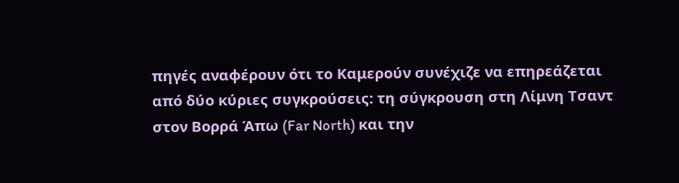πηγές αναφέρουν ότι το Καμερούν συνέχιζε να επηρεάζεται από δύο κύριες συγκρούσεις: τη σύγκρουση στη Λίμνη Τσαντ στον Βορρά Άπω (Far North) και την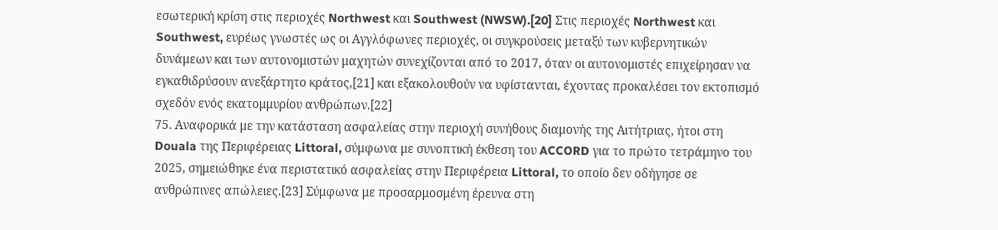εσωτερική κρίση στις περιοχές Northwest και Southwest (NWSW).[20] Στις περιοχές Northwest και Southwest, ευρέως γνωστές ως οι Αγγλόφωνες περιοχές, οι συγκρούσεις μεταξύ των κυβερνητικών δυνάμεων και των αυτονομιστών μαχητών συνεχίζονται από το 2017, όταν οι αυτονομιστές επιχείρησαν να εγκαθιδρύσουν ανεξάρτητο κράτος,[21] και εξακολουθούν να υφίστανται, έχοντας προκαλέσει τον εκτοπισμό σχεδόν ενός εκατομμυρίου ανθρώπων.[22]
75. Αναφορικά με την κατάσταση ασφαλείας στην περιοχή συνήθους διαμονής της Αιτήτριας, ήτοι στη Douala της Περιφέρειας Littoral, σύμφωνα με συνοπτική έκθεση του ACCORD για το πρώτο τετράμηνο του 2025, σημειώθηκε ένα περιστατικό ασφαλείας στην Περιφέρεια Littoral, το οποίο δεν οδήγησε σε ανθρώπινες απώλειες.[23] Σύμφωνα με προσαρμοσμένη έρευνα στη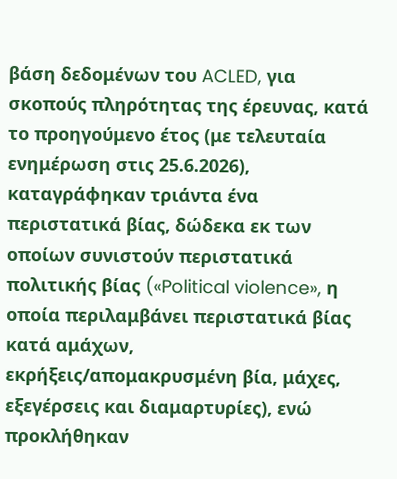βάση δεδομένων του ACLED, για σκοπούς πληρότητας της έρευνας, κατά το προηγούμενο έτος (με τελευταία ενημέρωση στις 25.6.2026), καταγράφηκαν τριάντα ένα περιστατικά βίας, δώδεκα εκ των οποίων συνιστούν περιστατικά πολιτικής βίας («Political violence», η οποία περιλαμβάνει περιστατικά βίας κατά αμάχων, εκρήξεις/απομακρυσμένη βία, μάχες, εξεγέρσεις και διαμαρτυρίες), ενώ προκλήθηκαν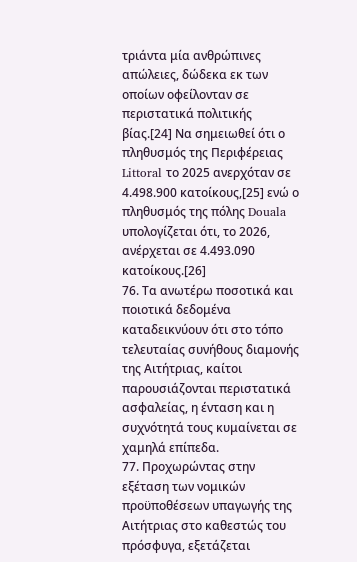τριάντα μία ανθρώπινες απώλειες, δώδεκα εκ των οποίων οφείλονταν σε περιστατικά πολιτικής βίας.[24] Να σημειωθεί ότι ο πληθυσμός της Περιφέρειας Littoral το 2025 ανερχόταν σε 4.498.900 κατοίκους,[25] ενώ ο πληθυσμός της πόλης Douala υπολογίζεται ότι, το 2026, ανέρχεται σε 4.493.090 κατοίκους.[26]
76. Τα ανωτέρω ποσοτικά και ποιοτικά δεδομένα καταδεικνύουν ότι στο τόπο τελευταίας συνήθους διαμονής της Αιτήτριας, καίτοι παρουσιάζονται περιστατικά ασφαλείας, η ένταση και η συχνότητά τους κυμαίνεται σε χαμηλά επίπεδα.
77. Προχωρώντας στην εξέταση των νομικών προϋποθέσεων υπαγωγής της Αιτήτριας στο καθεστώς του πρόσφυγα, εξετάζεται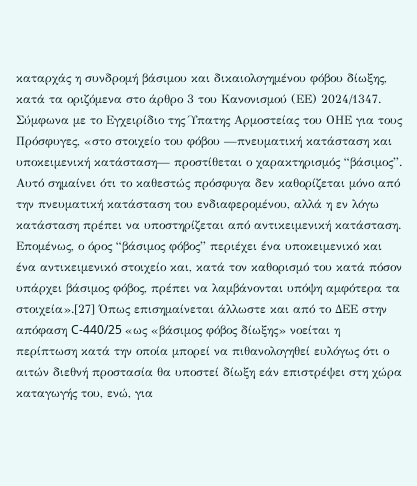καταρχάς η συνδρομή βάσιμου και δικαιολογημένου φόβου δίωξης, κατά τα οριζόμενα στο άρθρο 3 του Κανονισμού (ΕΕ) 2024/1347. Σύμφωνα με το Εγχειρίδιο της Ύπατης Αρμοστείας του ΟΗΕ για τους Πρόσφυγες, «στο στοιχείο του φόβου —πνευματική κατάσταση και υποκειμενική κατάσταση— προστίθεται ο χαρακτηρισμός “βάσιμος”. Αυτό σημαίνει ότι το καθεστώς πρόσφυγα δεν καθορίζεται μόνο από την πνευματική κατάσταση του ενδιαφερομένου, αλλά η εν λόγω κατάσταση πρέπει να υποστηρίζεται από αντικειμενική κατάσταση. Επομένως, ο όρος “βάσιμος φόβος” περιέχει ένα υποκειμενικό και ένα αντικειμενικό στοιχείο και, κατά τον καθορισμό του κατά πόσον υπάρχει βάσιμος φόβος, πρέπει να λαμβάνονται υπόψη αμφότερα τα στοιχεία».[27] Όπως επισημαίνεται άλλωστε και από το ΔΕΕ στην απόφαση C-440/25 «ως «βάσιμος φόβος δίωξης» νοείται η περίπτωση κατά την οποία μπορεί να πιθανολογηθεί ευλόγως ότι ο αιτών διεθνή προστασία θα υποστεί δίωξη εάν επιστρέψει στη χώρα καταγωγής του, ενώ, για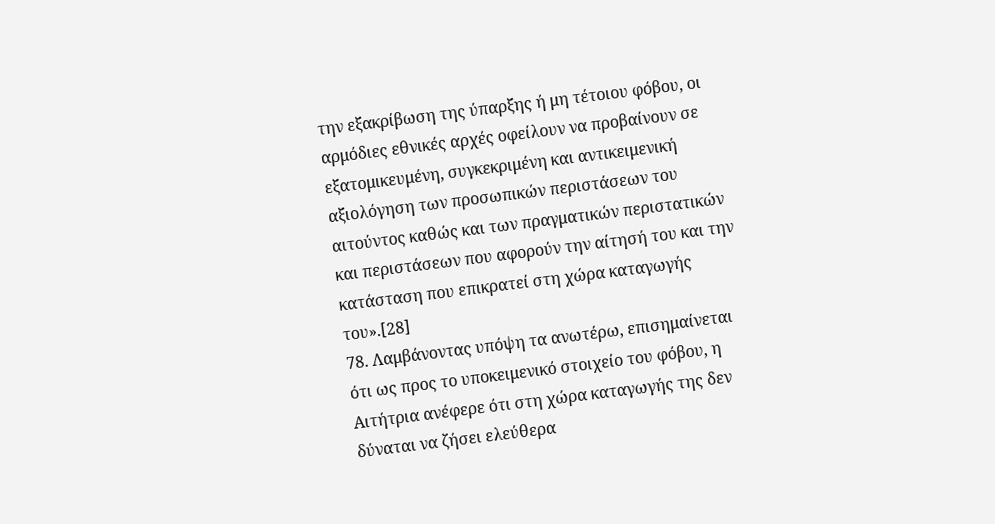την εξακρίβωση της ύπαρξης ή μη τέτοιου φόβου, οι αρμόδιες εθνικές αρχές οφείλουν να προβαίνουν σε εξατομικευμένη, συγκεκριμένη και αντικειμενική αξιολόγηση των προσωπικών περιστάσεων του αιτούντος καθώς και των πραγματικών περιστατικών και περιστάσεων που αφορούν την αίτησή του και την κατάσταση που επικρατεί στη χώρα καταγωγής του».[28]
78. Λαμβάνοντας υπόψη τα ανωτέρω, επισημαίνεται ότι ως προς το υποκειμενικό στοιχείο του φόβου, η Αιτήτρια ανέφερε ότι στη χώρα καταγωγής της δεν δύναται να ζήσει ελεύθερα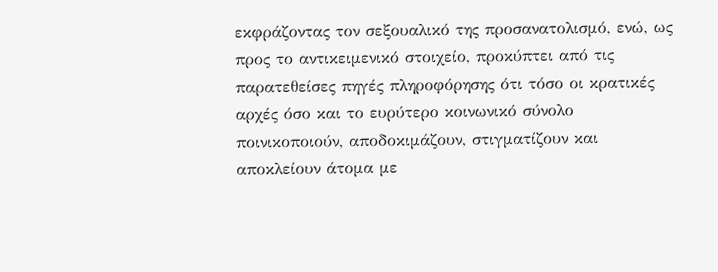εκφράζοντας τον σεξουαλικό της προσανατολισμό, ενώ, ως προς το αντικειμενικό στοιχείο, προκύπτει από τις παρατεθείσες πηγές πληροφόρησης ότι τόσο οι κρατικές αρχές όσο και το ευρύτερο κοινωνικό σύνολο ποινικοποιούν, αποδοκιμάζουν, στιγματίζουν και αποκλείουν άτομα με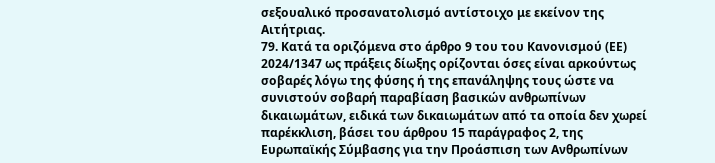σεξουαλικό προσανατολισμό αντίστοιχο με εκείνον της Αιτήτριας.
79. Κατά τα οριζόμενα στο άρθρο 9 του του Κανονισμού (ΕΕ) 2024/1347 ως πράξεις δίωξης ορίζονται όσες είναι αρκούντως σοβαρές λόγω της φύσης ή της επανάληψης τους ώστε να συνιστούν σοβαρή παραβίαση βασικών ανθρωπίνων δικαιωμάτων, ειδικά των δικαιωμάτων από τα οποία δεν χωρεί παρέκκλιση, βάσει του άρθρου 15 παράγραφος 2, της Ευρωπαϊκής Σύμβασης για την Προάσπιση των Ανθρωπίνων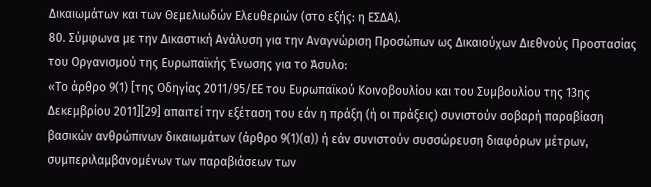Δικαιωμάτων και των Θεμελιωδών Ελευθεριών (στο εξής: η ΕΣΔΑ).
80. Σύμφωνα με την Δικαστική Ανάλυση για την Αναγνώριση Προσώπων ως Δικαιούχων Διεθνούς Προστασίας του Οργανισμού της Ευρωπαϊκής Ένωσης για το Άσυλο:
«Το άρθρο 9(1) [της Οδηγίας 2011/95/ΕΕ του Ευρωπαϊκού Κοινοβουλίου και του Συμβουλίου της 13ης Δεκεμβρίου 2011][29] απαιτεί την εξέταση του εάν η πράξη (ή οι πράξεις) συνιστούν σοβαρή παραβίαση βασικών ανθρώπινων δικαιωμάτων (άρθρο 9(1)(α)) ή εάν συνιστούν συσσώρευση διαφόρων μέτρων, συμπεριλαμβανομένων των παραβιάσεων των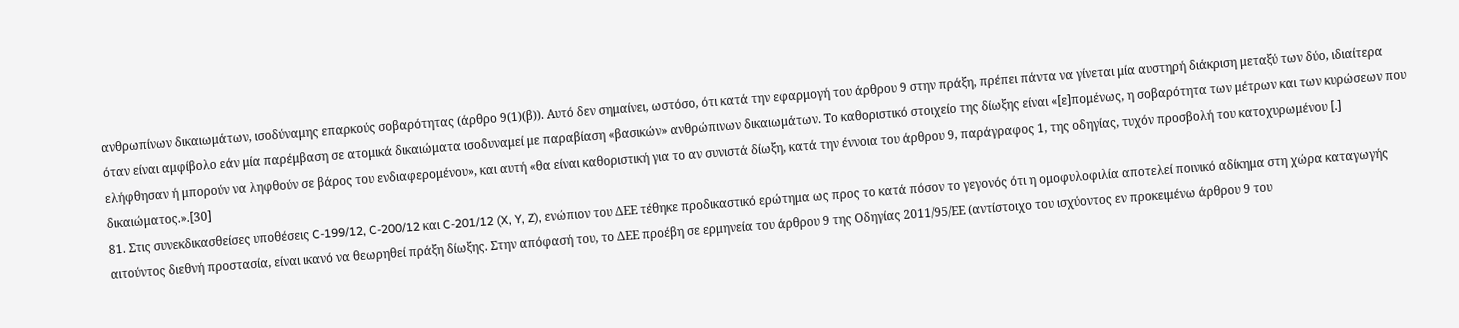ανθρωπίνων δικαιωμάτων, ισοδύναμης επαρκούς σοβαρότητας (άρθρο 9(1)(β)). Αυτό δεν σημαίνει, ωστόσο, ότι κατά την εφαρμογή του άρθρου 9 στην πράξη, πρέπει πάντα να γίνεται μία αυστηρή διάκριση μεταξύ των δύο, ιδιαίτερα όταν είναι αμφίβολο εάν μία παρέμβαση σε ατομικά δικαιώματα ισοδυναμεί με παραβίαση «βασικών» ανθρώπινων δικαιωμάτων. Το καθοριστικό στοιχείο της δίωξης είναι «[ε]πομένως, η σοβαρότητα των μέτρων και των κυρώσεων που ελήφθησαν ή μπορούν να ληφθούν σε βάρος του ενδιαφερομένου», και αυτή «θα είναι καθοριστική για το αν συνιστά δίωξη, κατά την έννοια του άρθρου 9, παράγραφος 1, της οδηγίας, τυχόν προσβολή του κατοχυρωμένου [.] δικαιώματος.».[30]
81. Στις συνεκδικασθείσες υποθέσεις C-199/12, C-200/12 και C-201/12 (X, Y, Z), ενώπιον του ΔΕΕ τέθηκε προδικαστικό ερώτημα ως προς το κατά πόσον το γεγονός ότι η ομοφυλοφιλία αποτελεί ποινικό αδίκημα στη χώρα καταγωγής αιτούντος διεθνή προστασία, είναι ικανό να θεωρηθεί πράξη δίωξης. Στην απόφασή του, το ΔΕΕ προέβη σε ερμηνεία του άρθρου 9 της Οδηγίας 2011/95/ΕΕ (αντίστοιχο του ισχύοντος εν προκειμένω άρθρου 9 του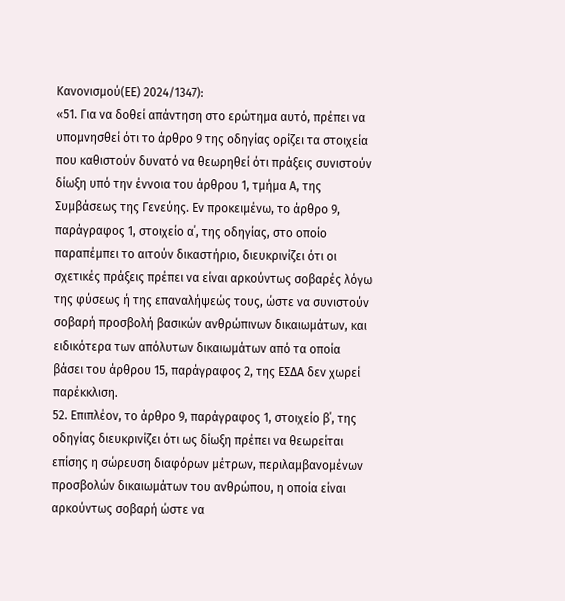Κανονισμού(ΕΕ) 2024/1347):
«51. Για να δοθεί απάντηση στο ερώτημα αυτό, πρέπει να υπομνησθεί ότι το άρθρο 9 της οδηγίας ορίζει τα στοιχεία που καθιστούν δυνατό να θεωρηθεί ότι πράξεις συνιστούν δίωξη υπό την έννοια του άρθρου 1, τμήμα Α, της Συμβάσεως της Γενεύης. Εν προκειμένω, το άρθρο 9, παράγραφος 1, στοιχείο α΄, της οδηγίας, στο οποίο παραπέμπει το αιτούν δικαστήριο, διευκρινίζει ότι οι σχετικές πράξεις πρέπει να είναι αρκούντως σοβαρές λόγω της φύσεως ή της επαναλήψεώς τους, ώστε να συνιστούν σοβαρή προσβολή βασικών ανθρώπινων δικαιωμάτων, και ειδικότερα των απόλυτων δικαιωμάτων από τα οποία βάσει του άρθρου 15, παράγραφος 2, της ΕΣΔΑ δεν χωρεί παρέκκλιση.
52. Επιπλέον, το άρθρο 9, παράγραφος 1, στοιχείο β΄, της οδηγίας διευκρινίζει ότι ως δίωξη πρέπει να θεωρείται επίσης η σώρευση διαφόρων μέτρων, περιλαμβανομένων προσβολών δικαιωμάτων του ανθρώπου, η οποία είναι αρκούντως σοβαρή ώστε να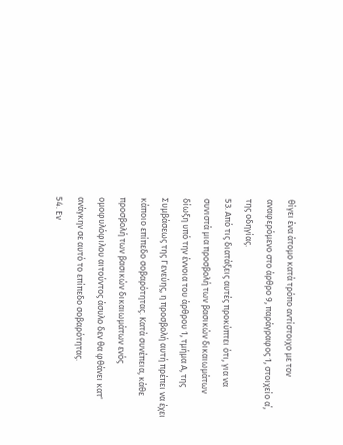θίγει ένα άτομο κατά τρόπο αντίστοιχο με τον αναφερόμενο στο άρθρο 9, παράγραφος 1, στοιχείο α΄, της οδηγίας.
53. Από τις διατάξεις αυτές προκύπτει ότι, για να συνιστά μια προσβολή των βασικών δικαιωμάτων δίωξη υπό την έννοια του άρθρου 1, τμήμα Α, της Συμβάσεως της Γενεύης, η προσβολή αυτή πρέπει να έχει κάποιο επίπεδο σοβαρότητας. Κατά συνέπεια, κάθε προσβολή των βασικών δικαιωμάτων ενός ομοφυλόφιλου αιτούντος άσυλο δεν θα φθάνει κατ' ανάγκην σε αυτό το επίπεδο σοβαρότητας.
54. Εν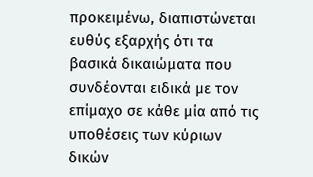προκειμένω, διαπιστώνεται ευθύς εξαρχής ότι τα βασικά δικαιώματα που συνδέονται ειδικά με τον επίμαχο σε κάθε μία από τις υποθέσεις των κύριων δικών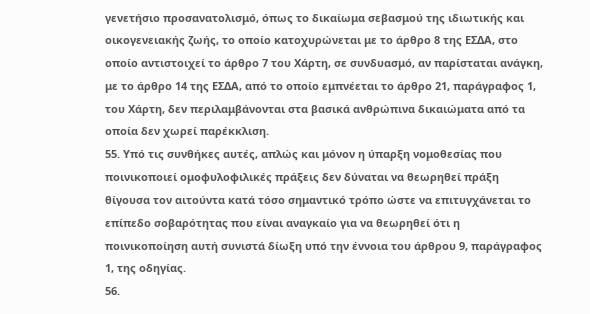γενετήσιο προσανατολισμό, όπως το δικαίωμα σεβασμού της ιδιωτικής και οικογενειακής ζωής, το οποίο κατοχυρώνεται με το άρθρο 8 της ΕΣΔΑ, στο οποίο αντιστοιχεί το άρθρο 7 του Χάρτη, σε συνδυασμό, αν παρίσταται ανάγκη, με το άρθρο 14 της ΕΣΔΑ, από το οποίο εμπνέεται το άρθρο 21, παράγραφος 1, του Χάρτη, δεν περιλαμβάνονται στα βασικά ανθρώπινα δικαιώματα από τα οποία δεν χωρεί παρέκκλιση.
55. Υπό τις συνθήκες αυτές, απλώς και μόνον η ύπαρξη νομοθεσίας που ποινικοποιεί ομοφυλοφιλικές πράξεις δεν δύναται να θεωρηθεί πράξη θίγουσα τον αιτούντα κατά τόσο σημαντικό τρόπο ώστε να επιτυγχάνεται το επίπεδο σοβαρότητας που είναι αναγκαίο για να θεωρηθεί ότι η ποινικοποίηση αυτή συνιστά δίωξη υπό την έννοια του άρθρου 9, παράγραφος 1, της οδηγίας.
56.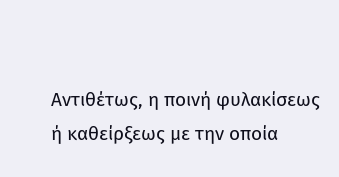Αντιθέτως, η ποινή φυλακίσεως ή καθείρξεως με την οποία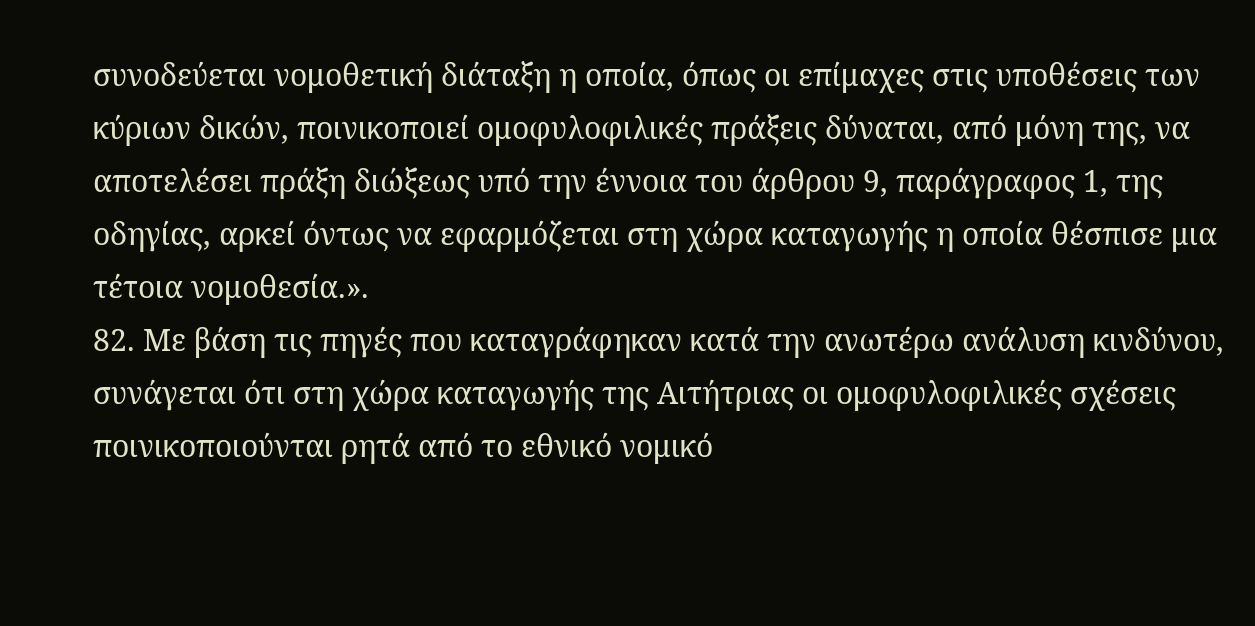συνοδεύεται νομοθετική διάταξη η οποία, όπως οι επίμαχες στις υποθέσεις των κύριων δικών, ποινικοποιεί ομοφυλοφιλικές πράξεις δύναται, από μόνη της, να αποτελέσει πράξη διώξεως υπό την έννοια του άρθρου 9, παράγραφος 1, της οδηγίας, αρκεί όντως να εφαρμόζεται στη χώρα καταγωγής η οποία θέσπισε μια τέτοια νομοθεσία.».
82. Με βάση τις πηγές που καταγράφηκαν κατά την ανωτέρω ανάλυση κινδύνου, συνάγεται ότι στη χώρα καταγωγής της Αιτήτριας οι ομοφυλοφιλικές σχέσεις ποινικοποιούνται ρητά από το εθνικό νομικό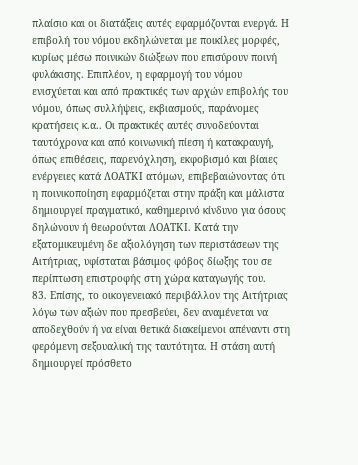πλαίσιο και οι διατάξεις αυτές εφαρμόζονται ενεργά. Η επιβολή του νόμου εκδηλώνεται με ποικίλες μορφές, κυρίως μέσω ποινικών διώξεων που επισύρουν ποινή φυλάκισης. Επιπλέον, η εφαρμογή του νόμου ενισχύεται και από πρακτικές των αρχών επιβολής του νόμου, όπως συλλήψεις, εκβιασμούς, παράνομες κρατήσεις κ.α.. Οι πρακτικές αυτές συνοδεύονται ταυτόχρονα και από κοινωνική πίεση ή κατακραυγή, όπως επιθέσεις, παρενόχληση, εκφοβισμό και βίαιες ενέργειες κατά ΛΟΑΤΚΙ ατόμων, επιβεβαιώνοντας ότι η ποινικοποίηση εφαρμόζεται στην πράξη και μάλιστα δημιουργεί πραγματικό, καθημερινό κίνδυνο για όσους δηλώνουν ή θεωρούνται ΛΟΑΤΚΙ. Κατά την εξατομικευμένη δε αξιολόγηση των περιστάσεων της Αιτήτριας, υφίσταται βάσιμος φόβος δίωξης του σε περίπτωση επιστροφής στη χώρα καταγωγής του.
83. Επίσης, το οικογενειακό περιβάλλον της Αιτήτριας λόγω των αξιών που πρεσβεύει, δεν αναμένεται να αποδεχθούν ή να είναι θετικά διακείμενοι απέναντι στη φερόμενη σεξουαλική της ταυτότητα. Η στάση αυτή δημιουργεί πρόσθετο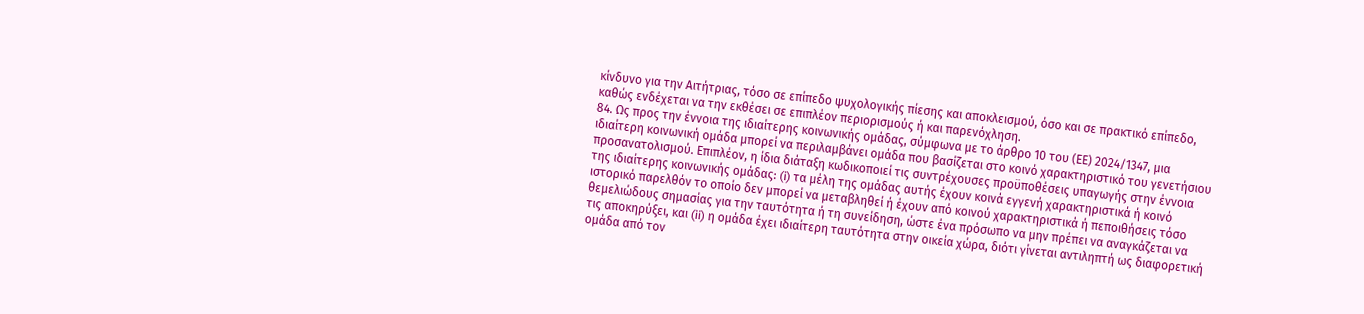κίνδυνο για την Αιτήτριας, τόσο σε επίπεδο ψυχολογικής πίεσης και αποκλεισμού, όσο και σε πρακτικό επίπεδο, καθώς ενδέχεται να την εκθέσει σε επιπλέον περιορισμούς ή και παρενόχληση.
84. Ως προς την έννοια της ιδιαίτερης κοινωνικής ομάδας, σύμφωνα με το άρθρο 10 του (ΕΕ) 2024/1347, μια ιδιαίτερη κοινωνική ομάδα μπορεί να περιλαμβάνει ομάδα που βασίζεται στο κοινό χαρακτηριστικό του γενετήσιου προσανατολισμού. Επιπλέον, η ίδια διάταξη κωδικοποιεί τις συντρέχουσες προϋποθέσεις υπαγωγής στην έννοια της ιδιαίτερης κοινωνικής ομάδας: (i) τα μέλη της ομάδας αυτής έχουν κοινά εγγενή χαρακτηριστικά ή κοινό ιστορικό παρελθόν το οποίο δεν μπορεί να μεταβληθεί ή έχουν από κοινού χαρακτηριστικά ή πεποιθήσεις τόσο θεμελιώδους σημασίας για την ταυτότητα ή τη συνείδηση, ώστε ένα πρόσωπο να μην πρέπει να αναγκάζεται να τις αποκηρύξει, και (ii) η ομάδα έχει ιδιαίτερη ταυτότητα στην οικεία χώρα, διότι γίνεται αντιληπτή ως διαφορετική ομάδα από τον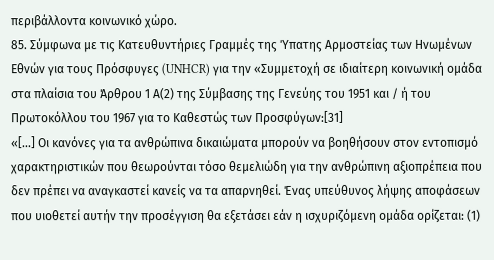περιβάλλοντα κοινωνικό χώρο.
85. Σύμφωνα με τις Κατευθυντήριες Γραμμές της Ύπατης Αρμοστείας των Ηνωμένων Εθνών για τους Πρόσφυγες (UNHCR) για την «Συμμετοχή σε ιδιαίτερη κοινωνική ομάδα στα πλαίσια του Άρθρου 1 Α(2) της Σύμβασης της Γενεύης του 1951 και / ή του Πρωτοκόλλου του 1967 για το Καθεστώς των Προσφύγων:[31]
«[...] Οι κανόνες για τα ανθρώπινα δικαιώματα μπορούν να βοηθήσουν στον εντοπισμό χαρακτηριστικών που θεωρούνται τόσο θεμελιώδη για την ανθρώπινη αξιοπρέπεια που δεν πρέπει να αναγκαστεί κανείς να τα απαρνηθεί. Ένας υπεύθυνος λήψης αποφάσεων που υιοθετεί αυτήν την προσέγγιση θα εξετάσει εάν η ισχυριζόμενη ομάδα ορίζεται: (1)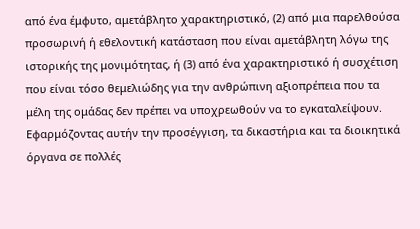από ένα έμφυτο, αμετάβλητο χαρακτηριστικό, (2) από μια παρελθούσα προσωρινή ή εθελοντική κατάσταση που είναι αμετάβλητη λόγω της ιστορικής της μονιμότητας, ή (3) από ένα χαρακτηριστικό ή συσχέτιση που είναι τόσο θεμελιώδης για την ανθρώπινη αξιοπρέπεια που τα μέλη της ομάδας δεν πρέπει να υποχρεωθούν να το εγκαταλείψουν. Εφαρμόζοντας αυτήν την προσέγγιση, τα δικαστήρια και τα διοικητικά όργανα σε πολλές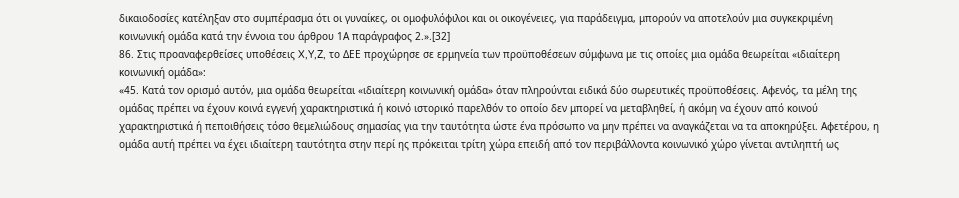δικαιοδοσίες κατέληξαν στο συμπέρασμα ότι οι γυναίκες, οι ομοφυλόφιλοι και οι οικογένειες, για παράδειγμα, μπορούν να αποτελούν μια συγκεκριμένη κοινωνική ομάδα κατά την έννοια του άρθρου 1Α παράγραφος 2.».[32]
86. Στις προαναφερθείσες υποθέσεις X,Y,Z, το ΔΕΕ προχώρησε σε ερμηνεία των προϋποθέσεων σύμφωνα με τις οποίες μια ομάδα θεωρείται «ιδιαίτερη κοινωνική ομάδα»:
«45. Κατά τον ορισμό αυτόν, μια ομάδα θεωρείται «ιδιαίτερη κοινωνική ομάδα» όταν πληρούνται ειδικά δύο σωρευτικές προϋποθέσεις. Αφενός, τα μέλη της ομάδας πρέπει να έχουν κοινά εγγενή χαρακτηριστικά ή κοινό ιστορικό παρελθόν το οποίο δεν μπορεί να μεταβληθεί, ή ακόμη να έχουν από κοινού χαρακτηριστικά ή πεποιθήσεις τόσο θεμελιώδους σημασίας για την ταυτότητα ώστε ένα πρόσωπο να μην πρέπει να αναγκάζεται να τα αποκηρύξει. Αφετέρου, η ομάδα αυτή πρέπει να έχει ιδιαίτερη ταυτότητα στην περί ης πρόκειται τρίτη χώρα επειδή από τον περιβάλλοντα κοινωνικό χώρο γίνεται αντιληπτή ως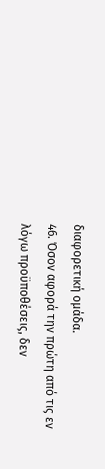διαφορετική ομάδα.
46. Όσον αφορά την πρώτη από τις εν λόγω προϋποθέσεις, δεν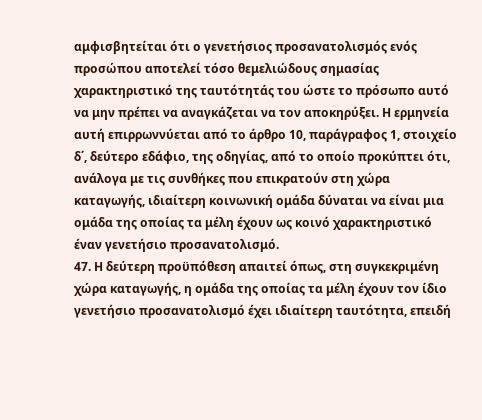αμφισβητείται ότι ο γενετήσιος προσανατολισμός ενός προσώπου αποτελεί τόσο θεμελιώδους σημασίας χαρακτηριστικό της ταυτότητάς του ώστε το πρόσωπο αυτό να μην πρέπει να αναγκάζεται να τον αποκηρύξει. Η ερμηνεία αυτή επιρρωννύεται από το άρθρο 10, παράγραφος 1, στοιχείο δ΄, δεύτερο εδάφιο, της οδηγίας, από το οποίο προκύπτει ότι, ανάλογα με τις συνθήκες που επικρατούν στη χώρα καταγωγής, ιδιαίτερη κοινωνική ομάδα δύναται να είναι μια ομάδα της οποίας τα μέλη έχουν ως κοινό χαρακτηριστικό έναν γενετήσιο προσανατολισμό.
47. Η δεύτερη προϋπόθεση απαιτεί όπως, στη συγκεκριμένη χώρα καταγωγής, η ομάδα της οποίας τα μέλη έχουν τον ίδιο γενετήσιο προσανατολισμό έχει ιδιαίτερη ταυτότητα, επειδή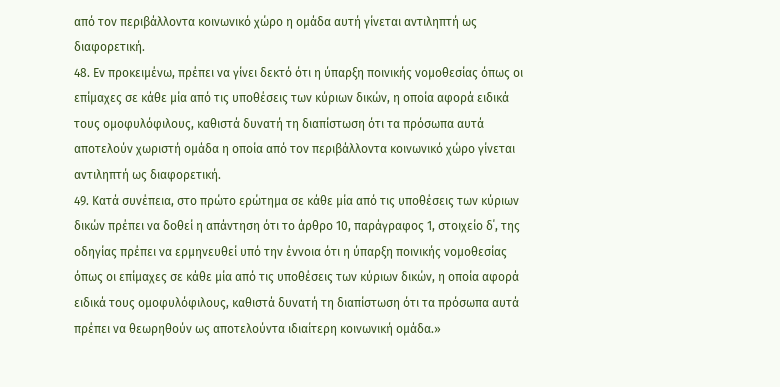από τον περιβάλλοντα κοινωνικό χώρο η ομάδα αυτή γίνεται αντιληπτή ως διαφορετική.
48. Εν προκειμένω, πρέπει να γίνει δεκτό ότι η ύπαρξη ποινικής νομοθεσίας όπως οι επίμαχες σε κάθε μία από τις υποθέσεις των κύριων δικών, η οποία αφορά ειδικά τους ομοφυλόφιλους, καθιστά δυνατή τη διαπίστωση ότι τα πρόσωπα αυτά αποτελούν χωριστή ομάδα η οποία από τον περιβάλλοντα κοινωνικό χώρο γίνεται αντιληπτή ως διαφορετική.
49. Κατά συνέπεια, στο πρώτο ερώτημα σε κάθε μία από τις υποθέσεις των κύριων δικών πρέπει να δοθεί η απάντηση ότι το άρθρο 10, παράγραφος 1, στοιχείο δ΄, της οδηγίας πρέπει να ερμηνευθεί υπό την έννοια ότι η ύπαρξη ποινικής νομοθεσίας όπως οι επίμαχες σε κάθε μία από τις υποθέσεις των κύριων δικών, η οποία αφορά ειδικά τους ομοφυλόφιλους, καθιστά δυνατή τη διαπίστωση ότι τα πρόσωπα αυτά πρέπει να θεωρηθούν ως αποτελούντα ιδιαίτερη κοινωνική ομάδα.»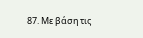87. Με βάση τις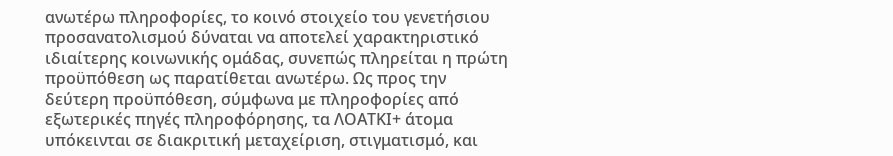ανωτέρω πληροφορίες, το κοινό στοιχείο του γενετήσιου προσανατολισμού δύναται να αποτελεί χαρακτηριστικό ιδιαίτερης κοινωνικής ομάδας, συνεπώς πληρείται η πρώτη προϋπόθεση ως παρατίθεται ανωτέρω. Ως προς την δεύτερη προϋπόθεση, σύμφωνα με πληροφορίες από εξωτερικές πηγές πληροφόρησης, τα ΛΟΑΤΚΙ+ άτομα υπόκεινται σε διακριτική μεταχείριση, στιγματισμό, και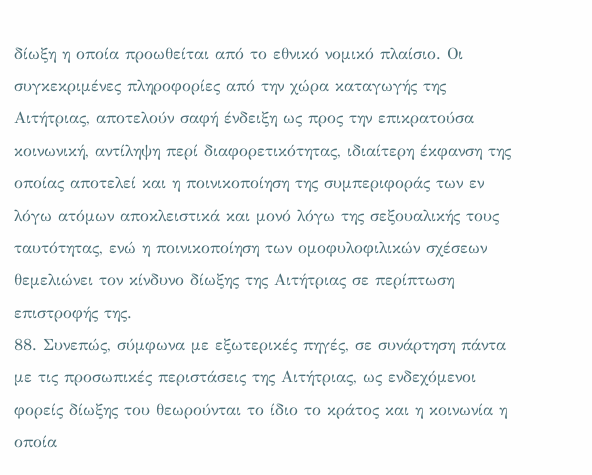δίωξη η οποία προωθείται από το εθνικό νομικό πλαίσιο. Οι συγκεκριμένες πληροφορίες από την χώρα καταγωγής της Αιτήτριας, αποτελούν σαφή ένδειξη ως προς την επικρατούσα κοινωνική, αντίληψη περί διαφορετικότητας, ιδιαίτερη έκφανση της οποίας αποτελεί και η ποινικοποίηση της συμπεριφοράς των εν λόγω ατόμων αποκλειστικά και μονό λόγω της σεξουαλικής τους ταυτότητας, ενώ η ποινικοποίηση των ομοφυλοφιλικών σχέσεων θεμελιώνει τον κίνδυνο δίωξης της Αιτήτριας σε περίπτωση επιστροφής της.
88. Συνεπώς, σύμφωνα με εξωτερικές πηγές, σε συνάρτηση πάντα με τις προσωπικές περιστάσεις της Αιτήτριας, ως ενδεχόμενοι φορείς δίωξης του θεωρούνται το ίδιο το κράτος και η κοινωνία η οποία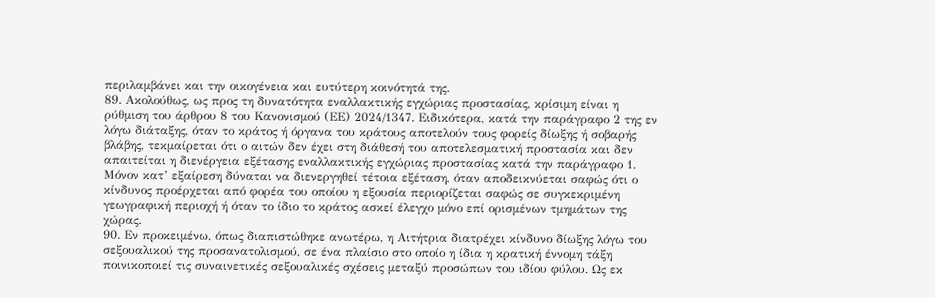περιλαμβάνει και την οικογένεια και ευτύτερη κοινότητά της.
89. Ακολούθως, ως προς τη δυνατότητα εναλλακτικής εγχώριας προστασίας, κρίσιμη είναι η ρύθμιση του άρθρου 8 του Κανονισμού (ΕΕ) 2024/1347. Ειδικότερα, κατά την παράγραφο 2 της εν λόγω διάταξης, όταν το κράτος ή όργανα του κράτους αποτελούν τους φορείς δίωξης ή σοβαρής βλάβης, τεκμαίρεται ότι ο αιτών δεν έχει στη διάθεσή του αποτελεσματική προστασία και δεν απαιτείται η διενέργεια εξέτασης εναλλακτικής εγχώριας προστασίας κατά την παράγραφο 1. Μόνον κατ’ εξαίρεση δύναται να διενεργηθεί τέτοια εξέταση, όταν αποδεικνύεται σαφώς ότι ο κίνδυνος προέρχεται από φορέα του οποίου η εξουσία περιορίζεται σαφώς σε συγκεκριμένη γεωγραφική περιοχή ή όταν το ίδιο το κράτος ασκεί έλεγχο μόνο επί ορισμένων τμημάτων της χώρας.
90. Εν προκειμένω, όπως διαπιστώθηκε ανωτέρω, η Αιτήτρια διατρέχει κίνδυνο δίωξης λόγω του σεξουαλικού της προσανατολισμού, σε ένα πλαίσιο στο οποίο η ίδια η κρατική έννομη τάξη ποινικοποιεί τις συναινετικές σεξουαλικές σχέσεις μεταξύ προσώπων του ιδίου φύλου. Ως εκ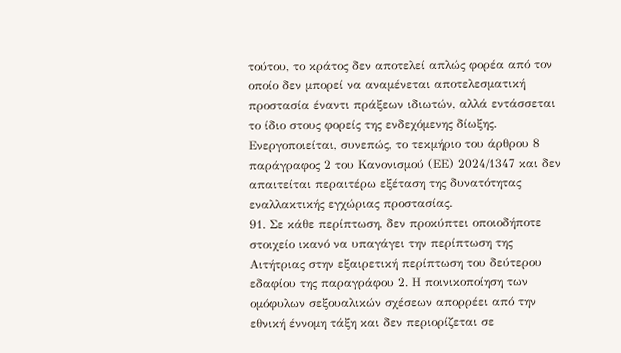τούτου, το κράτος δεν αποτελεί απλώς φορέα από τον οποίο δεν μπορεί να αναμένεται αποτελεσματική προστασία έναντι πράξεων ιδιωτών, αλλά εντάσσεται το ίδιο στους φορείς της ενδεχόμενης δίωξης. Ενεργοποιείται, συνεπώς, το τεκμήριο του άρθρου 8 παράγραφος 2 του Κανονισμού (ΕΕ) 2024/1347 και δεν απαιτείται περαιτέρω εξέταση της δυνατότητας εναλλακτικής εγχώριας προστασίας.
91. Σε κάθε περίπτωση, δεν προκύπτει οποιοδήποτε στοιχείο ικανό να υπαγάγει την περίπτωση της Αιτήτριας στην εξαιρετική περίπτωση του δεύτερου εδαφίου της παραγράφου 2. Η ποινικοποίηση των ομόφυλων σεξουαλικών σχέσεων απορρέει από την εθνική έννομη τάξη και δεν περιορίζεται σε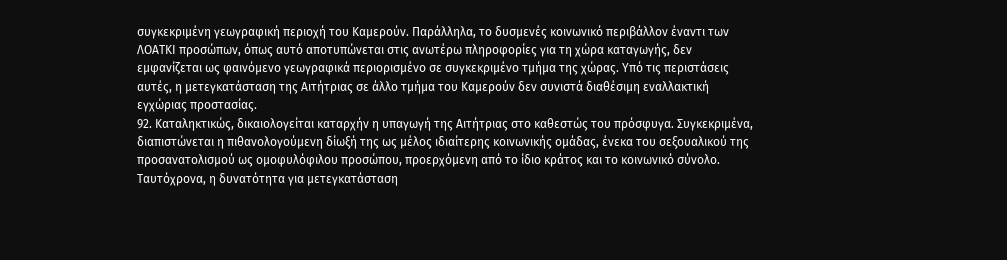συγκεκριμένη γεωγραφική περιοχή του Καμερούν. Παράλληλα, το δυσμενές κοινωνικό περιβάλλον έναντι των ΛΟΑΤΚΙ προσώπων, όπως αυτό αποτυπώνεται στις ανωτέρω πληροφορίες για τη χώρα καταγωγής, δεν εμφανίζεται ως φαινόμενο γεωγραφικά περιορισμένο σε συγκεκριμένο τμήμα της χώρας. Υπό τις περιστάσεις αυτές, η μετεγκατάσταση της Αιτήτριας σε άλλο τμήμα του Καμερούν δεν συνιστά διαθέσιμη εναλλακτική εγχώριας προστασίας.
92. Καταληκτικώς, δικαιολογείται καταρχήν η υπαγωγή της Αιτήτριας στο καθεστώς του πρόσφυγα. Συγκεκριμένα, διαπιστώνεται η πιθανολογούμενη δίωξή της ως μέλος ιδιαίτερης κοινωνικής ομάδας, ένεκα του σεξουαλικού της προσανατολισμού ως ομοφυλόφιλου προσώπου, προερχόμενη από το ίδιο κράτος και το κοινωνικό σύνολο. Ταυτόχρονα, η δυνατότητα για μετεγκατάσταση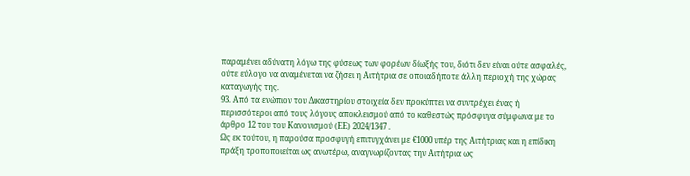παραμένει αδύνατη λόγω της φύσεως των φορέων δίωξής του, διότι δεν είναι ούτε ασφαλές, ούτε εύλογο να αναμένεται να ζήσει η Αιτήτρια σε οποιαδήποτε άλλη περιοχή της χώρας καταγωγής της.
93. Από τα ενώπιον του Δικαστηρίου στοιχεία δεν προκύπτει να συντρέχει ένας ή περισσότεροι από τους λόγους αποκλεισμού από το καθεστώς πρόσφυγα σύμφωνα με το άρθρο 12 του του Κανονισμού (ΕΕ) 2024/1347 .
Ως εκ τούτου, η παρούσα προσφυγή επιτυγχάνει με €1000 υπέρ της Αιτήτριας και η επίδικη πράξη τροποποιείται ως ανωτέρω, αναγνωρίζοντας την Αιτήτρια ως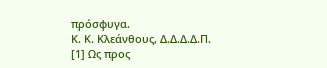πρόσφυγα.
Κ. Κ. Κλεάνθους, Δ.Δ.Δ.Δ.Π.
[1] Ως προς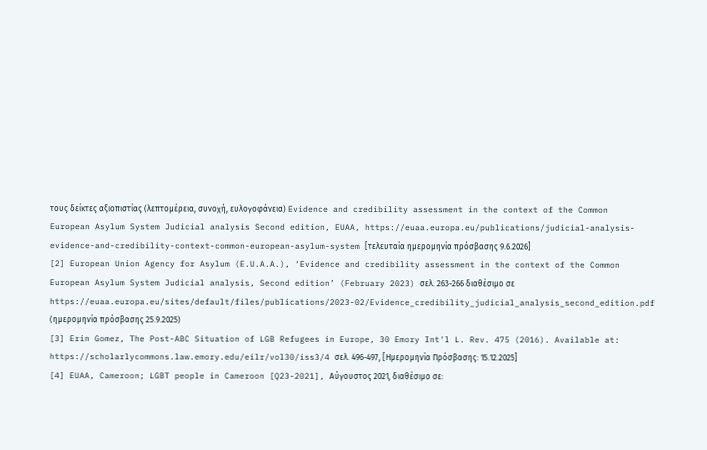τους δείκτες αξιοπιστίας (λεπτομέρεια, συνοχή, ευλογοφάνεια) Evidence and credibility assessment in the context of the Common European Asylum System Judicial analysis Second edition, EUAA, https://euaa.europa.eu/publications/judicial-analysis-evidence-and-credibility-context-common-european-asylum-system [τελευταία ημερομηνία πρόσβασης 9.6.2026]
[2] European Union Agency for Asylum (E.U.A.A.), ‘Evidence and credibility assessment in the context of the Common European Asylum System Judicial analysis, Second edition’ (February 2023) σελ. 263-266 διαθέσιμο σε https://euaa.europa.eu/sites/default/files/publications/2023-02/Evidence_credibility_judicial_analysis_second_edition.pdf (ημερομηνία πρόσβασης 25.9.2025)
[3] Erin Gomez, The Post-ABC Situation of LGB Refugees in Europe, 30 Emory Int'l L. Rev. 475 (2016). Available at: https://scholarlycommons.law.emory.edu/eilr/vol30/iss3/4 σελ. 496-497, [Ημερομηνία Πρόσβασης: 15.12.2025]
[4] EUAA, Cameroon; LGBT people in Cameroon [Q23-2021], Αύγουστος 2021, διαθέσιμο σε: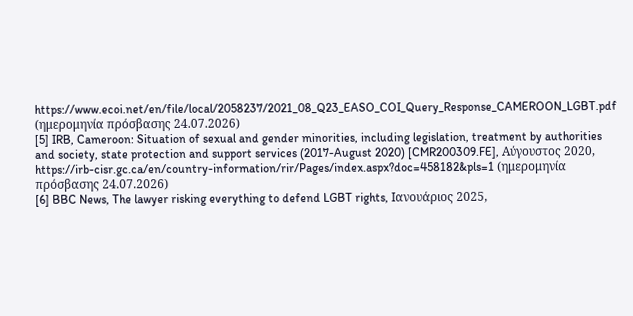https://www.ecoi.net/en/file/local/2058237/2021_08_Q23_EASO_COI_Query_Response_CAMEROON_LGBT.pdf (ημερομηνία πρόσβασης 24.07.2026)
[5] IRB, Cameroon: Situation of sexual and gender minorities, including legislation, treatment by authorities and society, state protection and support services (2017-August 2020) [CMR200309.FE], Αύγουστος 2020, https://irb-cisr.gc.ca/en/country-information/rir/Pages/index.aspx?doc=458182&pls=1 (ημερομηνία πρόσβασης 24.07.2026)
[6] BBC News, The lawyer risking everything to defend LGBT rights, Ιανουάριος 2025,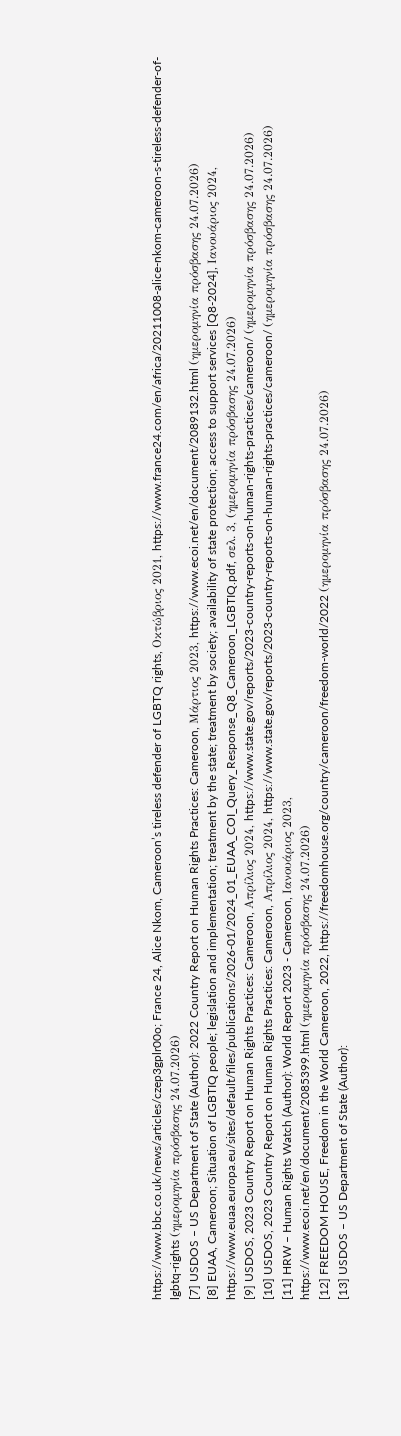https://www.bbc.co.uk/news/articles/czep3gplr00o; France 24, Alice Nkom, Cameroon’s tireless defender of LGBTQ rights, Οκτώβριος 2021, https://www.france24.com/en/africa/20211008-alice-nkom-cameroon-s-tireless-defender-of-lgbtq-rights (ημερομηνία πρόσβασης 24.07.2026)
[7] USDOS – US Department of State (Author): 2022 Country Report on Human Rights Practices: Cameroon, Μάρτιος 2023, https://www.ecoi.net/en/document/2089132.html (ημερομηνία πρόσβασης 24.07.2026)
[8] EUAA, Cameroon; Situation of LGBTIQ people; legislation and implementation; treatment by the state; treatment by society; availability of state protection; access to support services [Q8-2024], Ιανουάριος 2024, https://www.euaa.europa.eu/sites/default/files/publications/2026-01/2024_01_EUAA_COI_Query_Response_Q8_Cameroon_LGBTIQ.pdf, σελ. 3, (ημερομηνία πρόσβασης 24.07.2026)
[9] USDOS, 2023 Country Report on Human Rights Practices: Cameroon, Απρίλιος 2024, https://www.state.gov/reports/2023-country-reports-on-human-rights-practices/cameroon/ (ημερομηνία πρόσβασης 24.07.2026)
[10] USDOS, 2023 Country Report on Human Rights Practices: Cameroon, Απρίλιος 2024, https://www.state.gov/reports/2023-country-reports-on-human-rights-practices/cameroon/ (ημερομηνία πρόσβασης 24.07.2026)
[11] HRW – Human Rights Watch (Author): World Report 2023 - Cameroon, Ιανουάριος 2023,
https://www.ecoi.net/en/document/2085399.html (ημερομηνία πρόσβασης 24.07.2026)
[12] FREEDOM HOUSE, Freedom in the World Cameroon, 2022, https://freedomhouse.org/country/cameroon/freedom-world/2022 (ημερομηνία πρόσβασης 24.07.2026)
[13] USDOS – US Department of State (Author):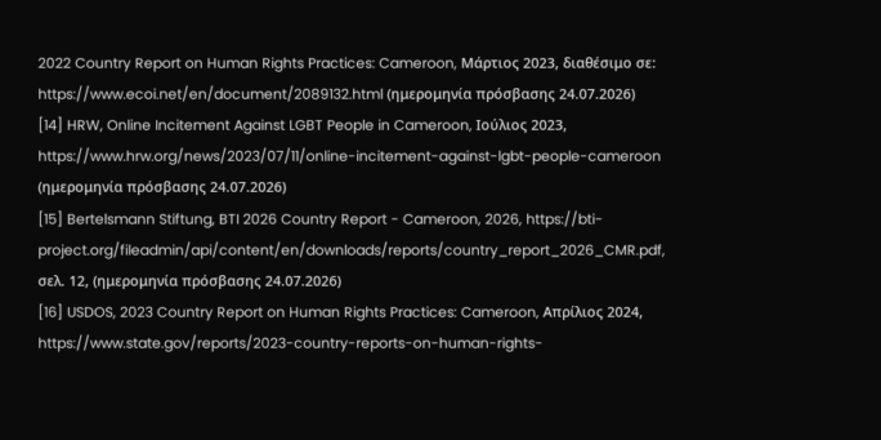2022 Country Report on Human Rights Practices: Cameroon, Μάρτιος 2023, διαθέσιμο σε: https://www.ecoi.net/en/document/2089132.html (ημερομηνία πρόσβασης 24.07.2026)
[14] HRW, Online Incitement Against LGBT People in Cameroon, Ιούλιος 2023, https://www.hrw.org/news/2023/07/11/online-incitement-against-lgbt-people-cameroon (ημερομηνία πρόσβασης 24.07.2026)
[15] Bertelsmann Stiftung, BTI 2026 Country Report - Cameroon, 2026, https://bti-project.org/fileadmin/api/content/en/downloads/reports/country_report_2026_CMR.pdf, σελ. 12, (ημερομηνία πρόσβασης 24.07.2026)
[16] USDOS, 2023 Country Report on Human Rights Practices: Cameroon, Απρίλιος 2024, https://www.state.gov/reports/2023-country-reports-on-human-rights-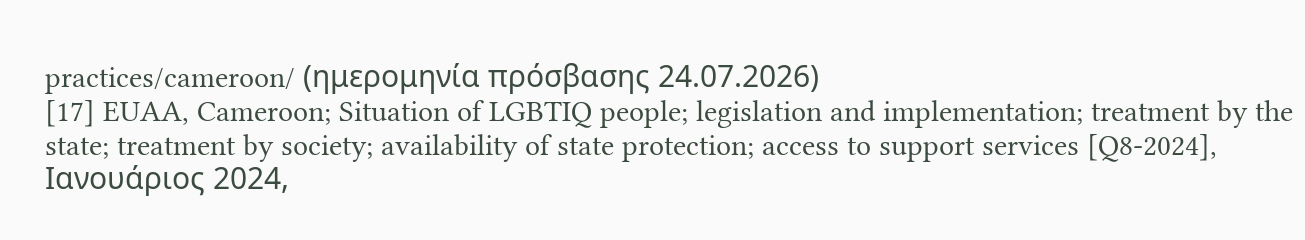practices/cameroon/ (ημερομηνία πρόσβασης 24.07.2026)
[17] EUAA, Cameroon; Situation of LGBTIQ people; legislation and implementation; treatment by the state; treatment by society; availability of state protection; access to support services [Q8-2024], Ιανουάριος 2024,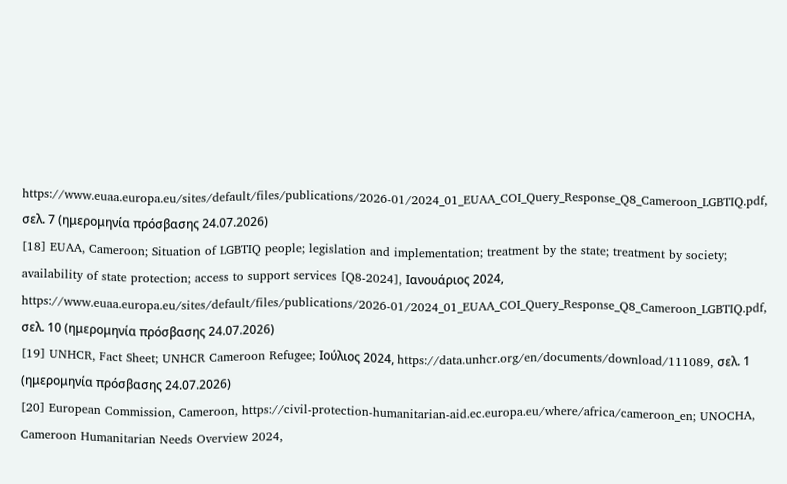https://www.euaa.europa.eu/sites/default/files/publications/2026-01/2024_01_EUAA_COI_Query_Response_Q8_Cameroon_LGBTIQ.pdf, σελ. 7 (ημερομηνία πρόσβασης 24.07.2026)
[18] EUAA, Cameroon; Situation of LGBTIQ people; legislation and implementation; treatment by the state; treatment by society; availability of state protection; access to support services [Q8-2024], Ιανουάριος 2024, https://www.euaa.europa.eu/sites/default/files/publications/2026-01/2024_01_EUAA_COI_Query_Response_Q8_Cameroon_LGBTIQ.pdf, σελ. 10 (ημερομηνία πρόσβασης 24.07.2026)
[19] UNHCR, Fact Sheet; UNHCR Cameroon Refugee; Ιούλιος 2024, https://data.unhcr.org/en/documents/download/111089, σελ. 1 (ημερομηνία πρόσβασης 24.07.2026)
[20] European Commission, Cameroon, https://civil-protection-humanitarian-aid.ec.europa.eu/where/africa/cameroon_en; UNOCHA, Cameroon Humanitarian Needs Overview 2024,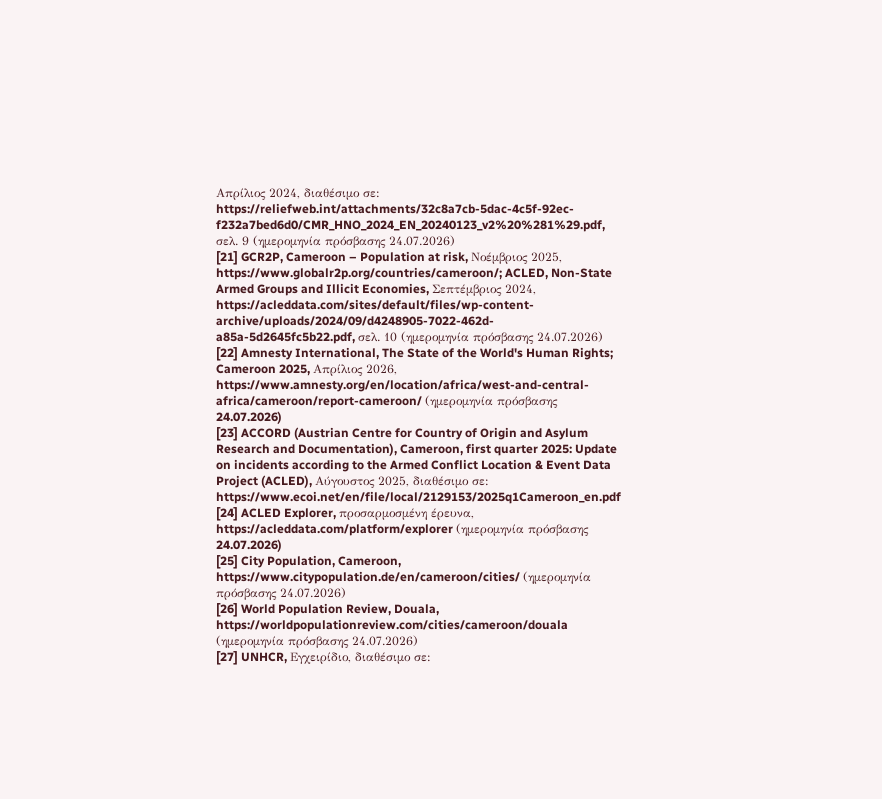Απρίλιος 2024, διαθέσιμο σε: https://reliefweb.int/attachments/32c8a7cb-5dac-4c5f-92ec-f232a7bed6d0/CMR_HNO_2024_EN_20240123_v2%20%281%29.pdf, σελ. 9 (ημερομηνία πρόσβασης 24.07.2026)
[21] GCR2P, Cameroon – Population at risk, Νοέμβριος 2025, https://www.globalr2p.org/countries/cameroon/; ACLED, Non-State Armed Groups and Illicit Economies, Σεπτέμβριος 2024, https://acleddata.com/sites/default/files/wp-content-archive/uploads/2024/09/d4248905-7022-462d-a85a-5d2645fc5b22.pdf, σελ. 10 (ημερομηνία πρόσβασης 24.07.2026)
[22] Amnesty International, The State of the World's Human Rights; Cameroon 2025, Απρίλιος 2026, https://www.amnesty.org/en/location/africa/west-and-central-africa/cameroon/report-cameroon/ (ημερομηνία πρόσβασης 24.07.2026)
[23] ACCORD (Austrian Centre for Country of Origin and Asylum Research and Documentation), Cameroon, first quarter 2025: Update on incidents according to the Armed Conflict Location & Event Data Project (ACLED), Αύγουστος 2025, διαθέσιμο σε: https://www.ecoi.net/en/file/local/2129153/2025q1Cameroon_en.pdf
[24] ACLED Explorer, προσαρμοσμένη έρευνα, https://acleddata.com/platform/explorer (ημερομηνία πρόσβασης 24.07.2026)
[25] City Population, Cameroon, https://www.citypopulation.de/en/cameroon/cities/ (ημερομηνία πρόσβασης 24.07.2026)
[26] World Population Review, Douala, https://worldpopulationreview.com/cities/cameroon/douala (ημερομηνία πρόσβασης 24.07.2026)
[27] UNHCR, Εγχειρίδιο, διαθέσιμο σε: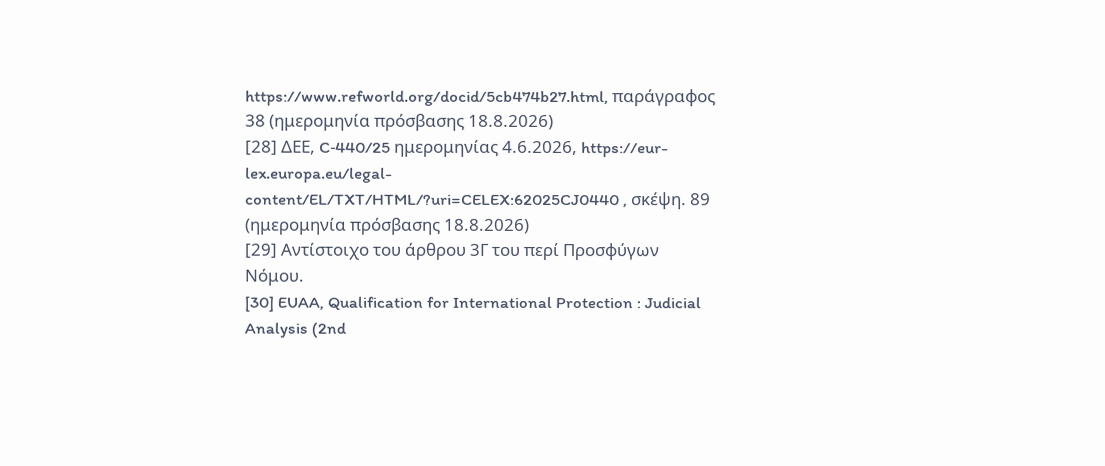https://www.refworld.org/docid/5cb474b27.html, παράγραφος 38 (ημερομηνία πρόσβασης 18.8.2026)
[28] ΔΕΕ, C‑440/25 ημερομηνίας 4.6.2026, https://eur-lex.europa.eu/legal-content/EL/TXT/HTML/?uri=CELEX:62025CJ0440 , σκέψη. 89 (ημερομηνία πρόσβασης 18.8.2026)
[29] Αντίστοιχο του άρθρου 3Γ του περί Προσφύγων Νόμου.
[30] EUAA, Qualification for International Protection : Judicial Analysis (2nd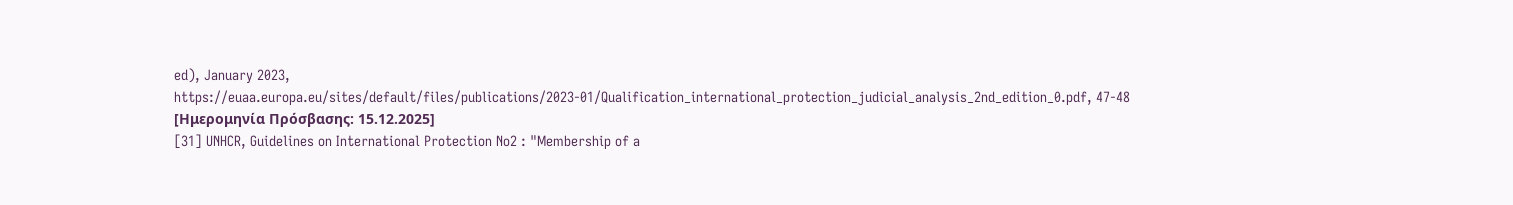ed), January 2023, https://euaa.europa.eu/sites/default/files/publications/2023-01/Qualification_international_protection_judicial_analysis_2nd_edition_0.pdf, 47-48 [Ημερομηνία Πρόσβασης: 15.12.2025]
[31] UNHCR, Guidelines on International Protection No2 : "Membership of a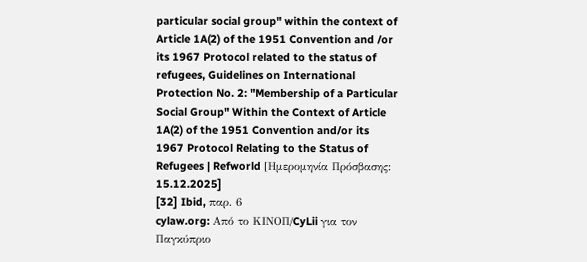particular social group" within the context of Article 1A(2) of the 1951 Convention and /or its 1967 Protocol related to the status of refugees, Guidelines on International Protection No. 2: "Membership of a Particular Social Group" Within the Context of Article 1A(2) of the 1951 Convention and/or its 1967 Protocol Relating to the Status of Refugees | Refworld [Ημερομηνία Πρόσβασης: 15.12.2025]
[32] Ibid, παρ. 6
cylaw.org: Από το ΚΙΝOΠ/CyLii για τον Παγκύπριο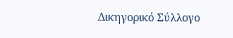Δικηγορικό Σύλλογο